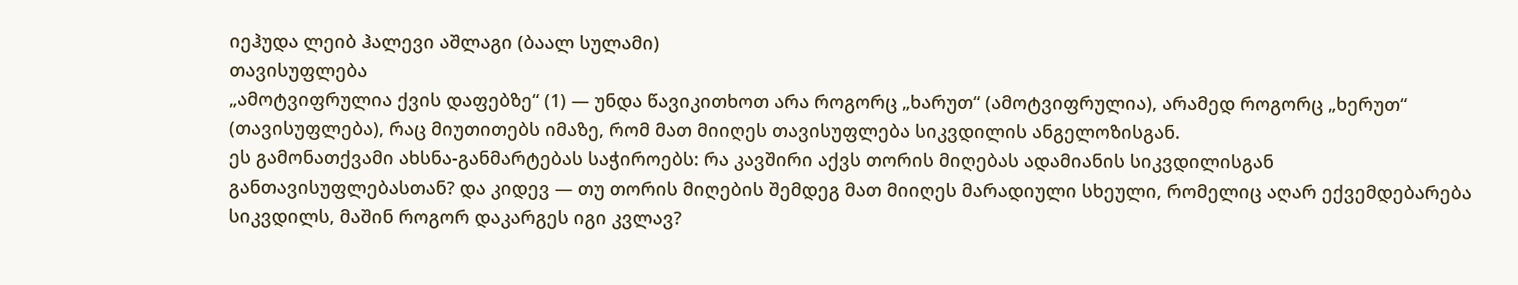იეჰუდა ლეიბ ჰალევი აშლაგი (ბაალ სულამი)
თავისუფლება
„ამოტვიფრულია ქვის დაფებზე“ (1) — უნდა წავიკითხოთ არა როგორც „ხარუთ“ (ამოტვიფრულია), არამედ როგორც „ხერუთ“ (თავისუფლება), რაც მიუთითებს იმაზე, რომ მათ მიიღეს თავისუფლება სიკვდილის ანგელოზისგან.
ეს გამონათქვამი ახსნა-განმარტებას საჭიროებს: რა კავშირი აქვს თორის მიღებას ადამიანის სიკვდილისგან განთავისუფლებასთან? და კიდევ — თუ თორის მიღების შემდეგ მათ მიიღეს მარადიული სხეული, რომელიც აღარ ექვემდებარება სიკვდილს, მაშინ როგორ დაკარგეს იგი კვლავ?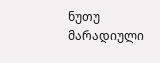ნუთუ მარადიული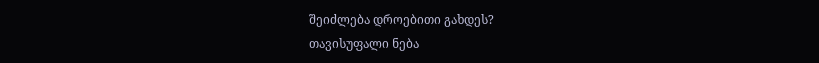შეიძლება დროებითი გახდეს?
თავისუფალი ნება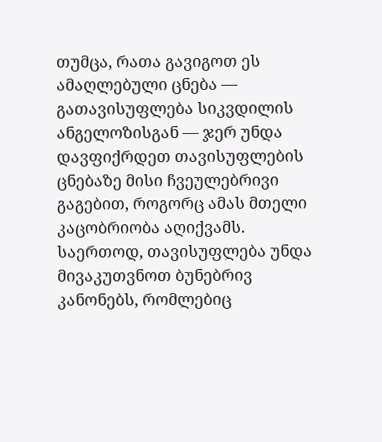თუმცა, რათა გავიგოთ ეს ამაღლებული ცნება — გათავისუფლება სიკვდილის ანგელოზისგან — ჯერ უნდა დავფიქრდეთ თავისუფლების ცნებაზე მისი ჩვეულებრივი გაგებით, როგორც ამას მთელი კაცობრიობა აღიქვამს.
საერთოდ, თავისუფლება უნდა მივაკუთვნოთ ბუნებრივ კანონებს, რომლებიც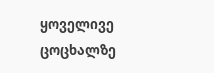ყოველივე ცოცხალზე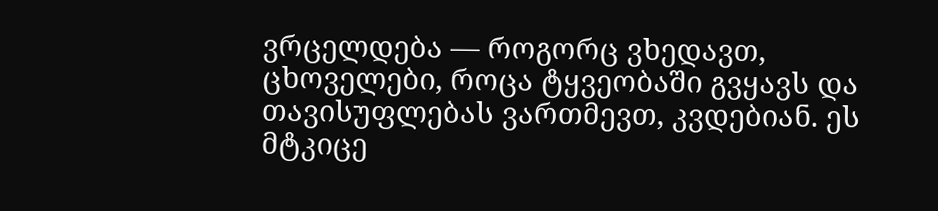ვრცელდება — როგორც ვხედავთ, ცხოველები, როცა ტყვეობაში გვყავს და თავისუფლებას ვართმევთ, კვდებიან. ეს მტკიცე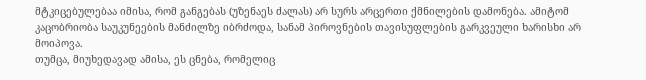მტკიცებულებაა იმისა, რომ განგებას (უზენაეს ძალას) არ სურს არცერთი ქმნილების დამონება. ამიტომ კაცობრიობა საუკუნეების მანძილზე იბრძოდა, სანამ პიროვნების თავისუფლების გარკვეული ხარისხი არ მოიპოვა.
თუმცა, მიუხედავად ამისა, ეს ცნება, რომელიც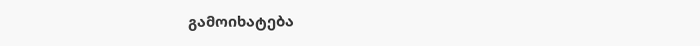გამოიხატება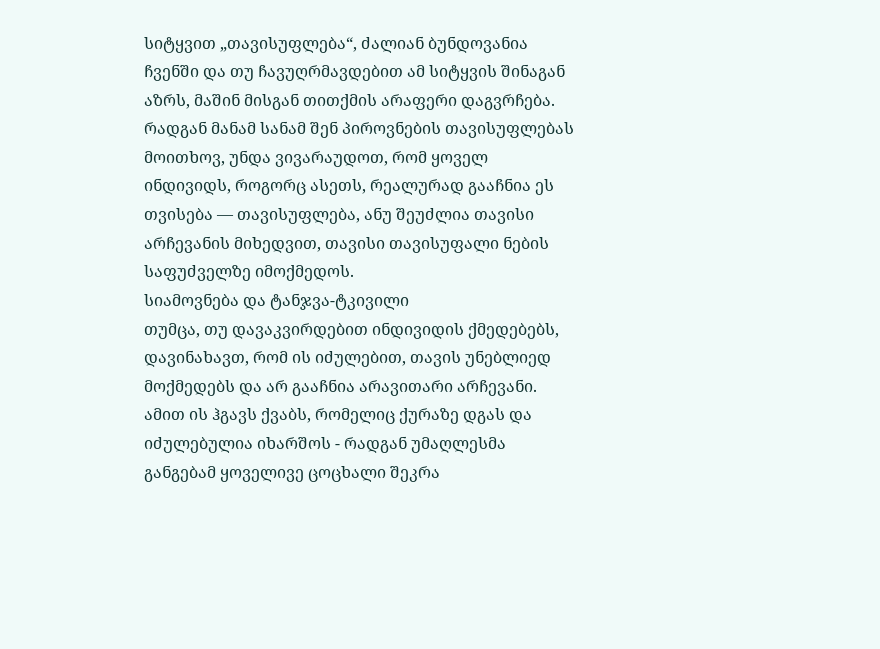სიტყვით „თავისუფლება“, ძალიან ბუნდოვანია ჩვენში და თუ ჩავუღრმავდებით ამ სიტყვის შინაგან აზრს, მაშინ მისგან თითქმის არაფერი დაგვრჩება. რადგან მანამ სანამ შენ პიროვნების თავისუფლებას მოითხოვ, უნდა ვივარაუდოთ, რომ ყოველ ინდივიდს, როგორც ასეთს, რეალურად გააჩნია ეს თვისება — თავისუფლება, ანუ შეუძლია თავისი არჩევანის მიხედვით, თავისი თავისუფალი ნების საფუძველზე იმოქმედოს.
სიამოვნება და ტანჯვა-ტკივილი
თუმცა, თუ დავაკვირდებით ინდივიდის ქმედებებს, დავინახავთ, რომ ის იძულებით, თავის უნებლიედ მოქმედებს და არ გააჩნია არავითარი არჩევანი. ამით ის ჰგავს ქვაბს, რომელიც ქურაზე დგას და იძულებულია იხარშოს - რადგან უმაღლესმა განგებამ ყოველივე ცოცხალი შეკრა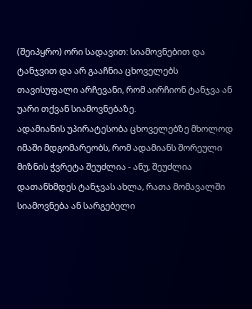(შეიპყრო) ორი სადავით: სიამოვნებით და ტანჯვით და არ გააჩნია ცხოველებს თავისუფალი არჩევანი, რომ აირჩიონ ტანჯვა ან უარი თქვან სიამოვნებაზე.
ადამიანის უპირატესობა ცხოველებზე მხოლოდ იმაში მდგომარეობს, რომ ადამიანს შორეული მიზნის ჭვრეტა შეუძლია - ანუ, შეუძლია დათანხმდეს ტანჯვას ახლა, რათა მომავალში სიამოვნება ან სარგებელი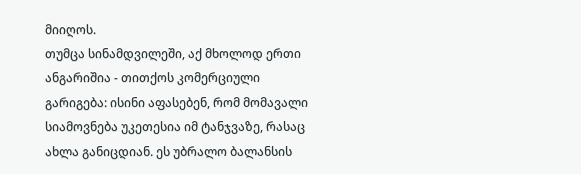მიიღოს.
თუმცა სინამდვილეში, აქ მხოლოდ ერთი ანგარიშია - თითქოს კომერციული გარიგება: ისინი აფასებენ, რომ მომავალი სიამოვნება უკეთესია იმ ტანჯვაზე, რასაც ახლა განიცდიან. ეს უბრალო ბალანსის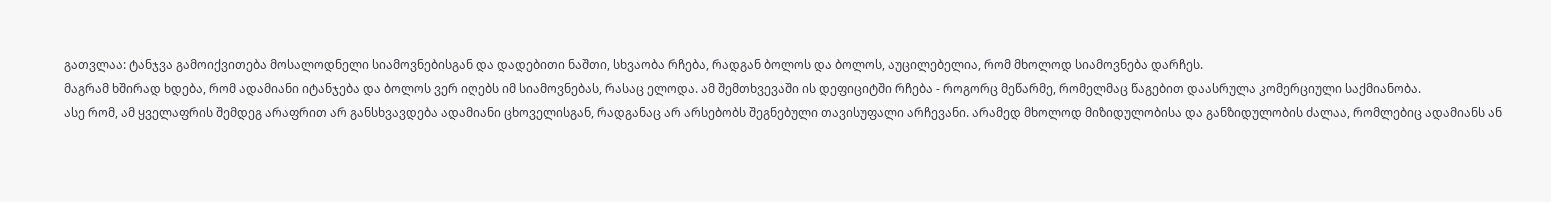გათვლაა: ტანჯვა გამოიქვითება მოსალოდნელი სიამოვნებისგან და დადებითი ნაშთი, სხვაობა რჩება, რადგან ბოლოს და ბოლოს, აუცილებელია, რომ მხოლოდ სიამოვნება დარჩეს.
მაგრამ ხშირად ხდება, რომ ადამიანი იტანჯება და ბოლოს ვერ იღებს იმ სიამოვნებას, რასაც ელოდა. ამ შემთხვევაში ის დეფიციტში რჩება - როგორც მეწარმე, რომელმაც წაგებით დაასრულა კომერციული საქმიანობა.
ასე რომ, ამ ყველაფრის შემდეგ არაფრით არ განსხვავდება ადამიანი ცხოველისგან, რადგანაც არ არსებობს შეგნებული თავისუფალი არჩევანი. არამედ მხოლოდ მიზიდულობისა და განზიდულობის ძალაა, რომლებიც ადამიანს ან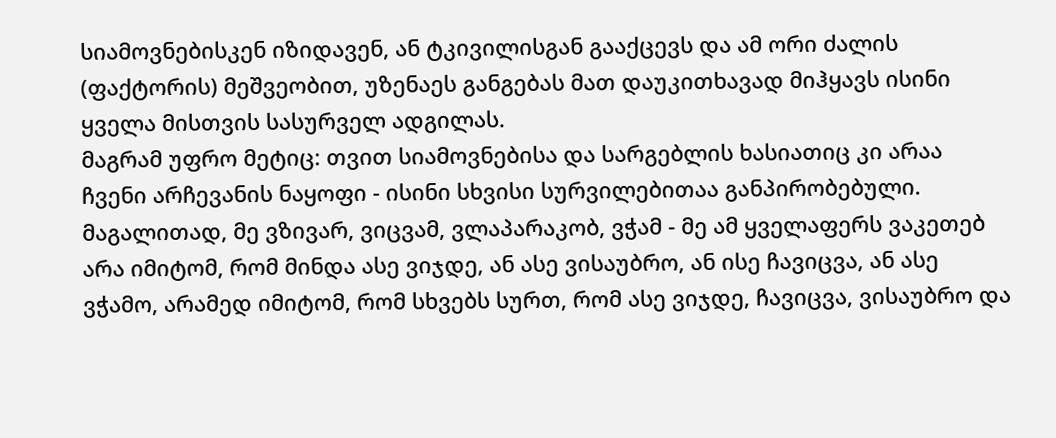სიამოვნებისკენ იზიდავენ, ან ტკივილისგან გააქცევს და ამ ორი ძალის (ფაქტორის) მეშვეობით, უზენაეს განგებას მათ დაუკითხავად მიჰყავს ისინი ყველა მისთვის სასურველ ადგილას.
მაგრამ უფრო მეტიც: თვით სიამოვნებისა და სარგებლის ხასიათიც კი არაა ჩვენი არჩევანის ნაყოფი - ისინი სხვისი სურვილებითაა განპირობებული. მაგალითად, მე ვზივარ, ვიცვამ, ვლაპარაკობ, ვჭამ - მე ამ ყველაფერს ვაკეთებ არა იმიტომ, რომ მინდა ასე ვიჯდე, ან ასე ვისაუბრო, ან ისე ჩავიცვა, ან ასე ვჭამო, არამედ იმიტომ, რომ სხვებს სურთ, რომ ასე ვიჯდე, ჩავიცვა, ვისაუბრო და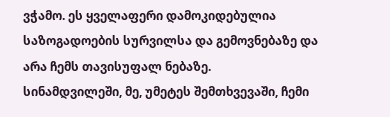ვჭამო. ეს ყველაფერი დამოკიდებულია საზოგადოების სურვილსა და გემოვნებაზე და არა ჩემს თავისუფალ ნებაზე.
სინამდვილეში, მე, უმეტეს შემთხვევაში, ჩემი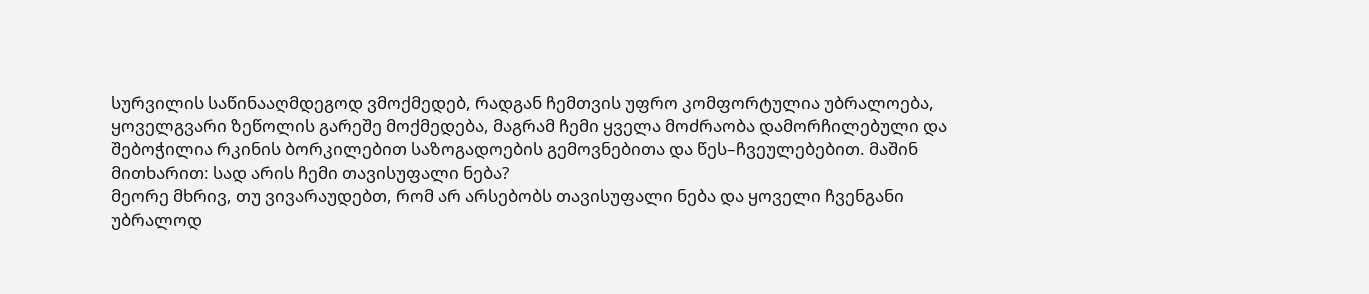სურვილის საწინააღმდეგოდ ვმოქმედებ, რადგან ჩემთვის უფრო კომფორტულია უბრალოება, ყოველგვარი ზეწოლის გარეშე მოქმედება, მაგრამ ჩემი ყველა მოძრაობა დამორჩილებული და შებოჭილია რკინის ბორკილებით საზოგადოების გემოვნებითა და წეს–ჩვეულებებით. მაშინ მითხარით: სად არის ჩემი თავისუფალი ნება?
მეორე მხრივ, თუ ვივარაუდებთ, რომ არ არსებობს თავისუფალი ნება და ყოველი ჩვენგანი უბრალოდ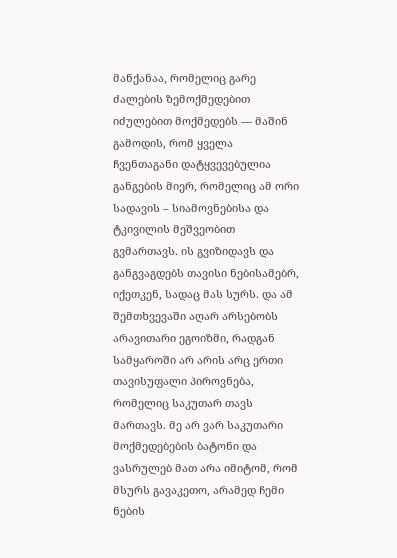მანქანაა, რომელიც გარე ძალების ზემოქმედებით იძულებით მოქმედებს — მაშინ გამოდის, რომ ყველა ჩვენთაგანი დატყვევებულია განგების მიერ, რომელიც ამ ორი სადავის – სიამოვნებისა და ტკივილის მეშვეობით გვმართავს. ის გვიზიდავს და განგვაგდებს თავისი ნებისამებრ, იქეთკენ, სადაც მას სურს. და ამ შემთხვევაში აღარ არსებობს არავითარი ეგოიზმი, რადგან სამყაროში არ არის არც ერთი თავისუფალი პიროვნება, რომელიც საკუთარ თავს მართავს. მე არ ვარ საკუთარი მოქმედებების ბატონი და ვასრულებ მათ არა იმიტომ, რომ მსურს გავაკეთო, არამედ ჩემი ნების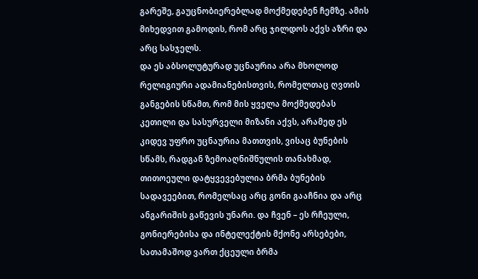გარეშე, გაუცნობიერებლად მოქმედებენ ჩემზე. ამის მიხედვით გამოდის, რომ არც ჯილდოს აქვს აზრი და არც სასჯელს.
და ეს აბსოლუტურად უცნაურია არა მხოლოდ რელიგიური ადამიანებისთვის, რომელთაც ღვთის განგების სწამთ, რომ მის ყველა მოქმედებას კეთილი და სასურველი მიზანი აქვს, არამედ ეს კიდევ უფრო უცნაურია მათთვის, ვისაც ბუნების სწამს, რადგან ზემოაღნიშნულის თანახმად, თითოეული დატყვევებულია ბრმა ბუნების სადავეებით, რომელსაც არც გონი გააჩნია და არც ანგარიშის გაწევის უნარი. და ჩვენ – ეს რჩეული, გონიერებისა და ინტელექტის მქონე არსებები, სათამაშოდ ვართ ქცეული ბრმა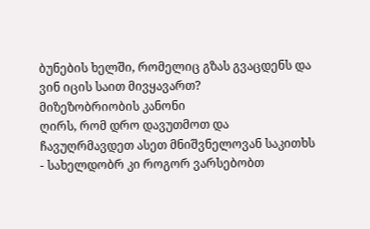ბუნების ხელში, რომელიც გზას გვაცდენს და ვინ იცის საით მივყავართ?
მიზეზობრიობის კანონი
ღირს, რომ დრო დავუთმოთ და ჩავუღრმავდეთ ასეთ მნიშვნელოვან საკითხს - სახელდობრ კი როგორ ვარსებობთ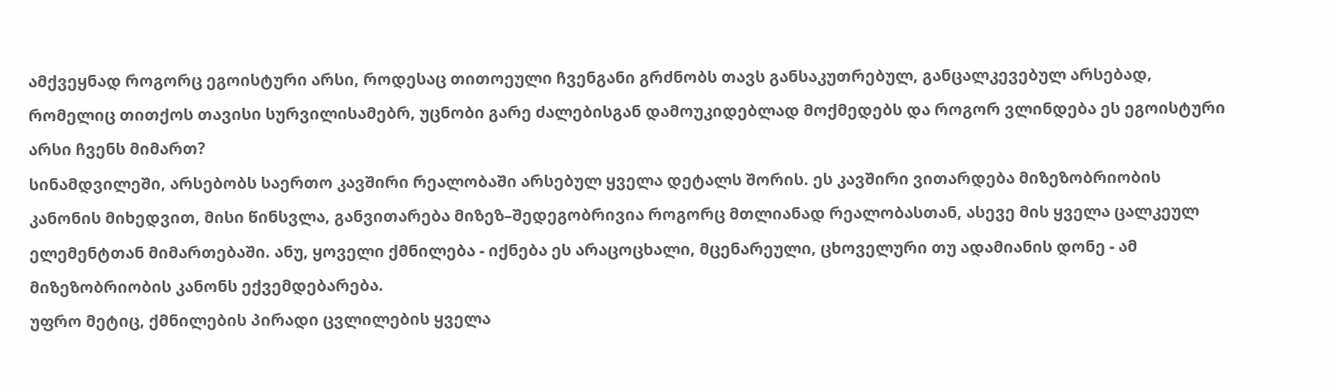ამქვეყნად როგორც ეგოისტური არსი, როდესაც თითოეული ჩვენგანი გრძნობს თავს განსაკუთრებულ, განცალკევებულ არსებად, რომელიც თითქოს თავისი სურვილისამებრ, უცნობი გარე ძალებისგან დამოუკიდებლად მოქმედებს და როგორ ვლინდება ეს ეგოისტური არსი ჩვენს მიმართ?
სინამდვილეში, არსებობს საერთო კავშირი რეალობაში არსებულ ყველა დეტალს შორის. ეს კავშირი ვითარდება მიზეზობრიობის კანონის მიხედვით, მისი წინსვლა, განვითარება მიზეზ–შედეგობრივია როგორც მთლიანად რეალობასთან, ასევე მის ყველა ცალკეულ ელემენტთან მიმართებაში. ანუ, ყოველი ქმნილება - იქნება ეს არაცოცხალი, მცენარეული, ცხოველური თუ ადამიანის დონე - ამ მიზეზობრიობის კანონს ექვემდებარება.
უფრო მეტიც, ქმნილების პირადი ცვლილების ყველა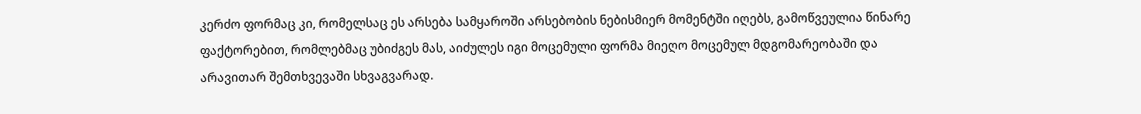კერძო ფორმაც კი, რომელსაც ეს არსება სამყაროში არსებობის ნებისმიერ მომენტში იღებს, გამოწვეულია წინარე ფაქტორებით, რომლებმაც უბიძგეს მას, აიძულეს იგი მოცემული ფორმა მიეღო მოცემულ მდგომარეობაში და არავითარ შემთხვევაში სხვაგვარად.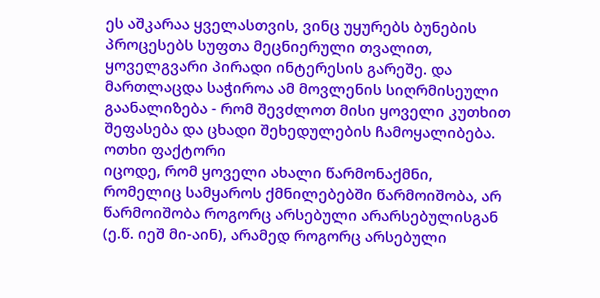ეს აშკარაა ყველასთვის, ვინც უყურებს ბუნების პროცესებს სუფთა მეცნიერული თვალით, ყოველგვარი პირადი ინტერესის გარეშე. და მართლაცდა საჭიროა ამ მოვლენის სიღრმისეული გაანალიზება - რომ შევძლოთ მისი ყოველი კუთხით შეფასება და ცხადი შეხედულების ჩამოყალიბება.
ოთხი ფაქტორი
იცოდე, რომ ყოველი ახალი წარმონაქმნი, რომელიც სამყაროს ქმნილებებში წარმოიშობა, არ წარმოიშობა როგორც არსებული არარსებულისგან (ე.წ. იეშ მი-აინ), არამედ როგორც არსებული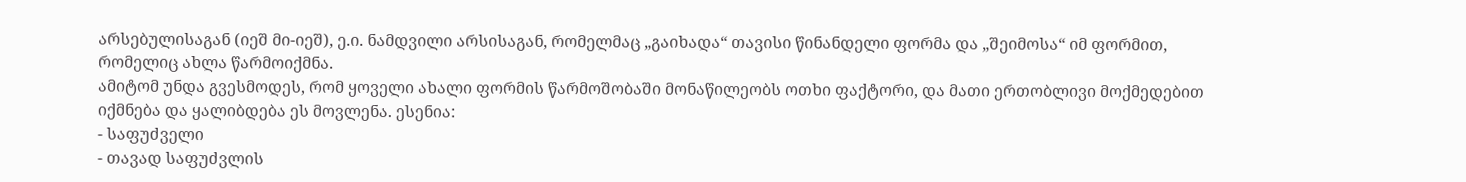არსებულისაგან (იეშ მი-იეშ), ე.ი. ნამდვილი არსისაგან, რომელმაც „გაიხადა“ თავისი წინანდელი ფორმა და „შეიმოსა“ იმ ფორმით, რომელიც ახლა წარმოიქმნა.
ამიტომ უნდა გვესმოდეს, რომ ყოველი ახალი ფორმის წარმოშობაში მონაწილეობს ოთხი ფაქტორი, და მათი ერთობლივი მოქმედებით იქმნება და ყალიბდება ეს მოვლენა. ესენია:
- საფუძველი
- თავად საფუძვლის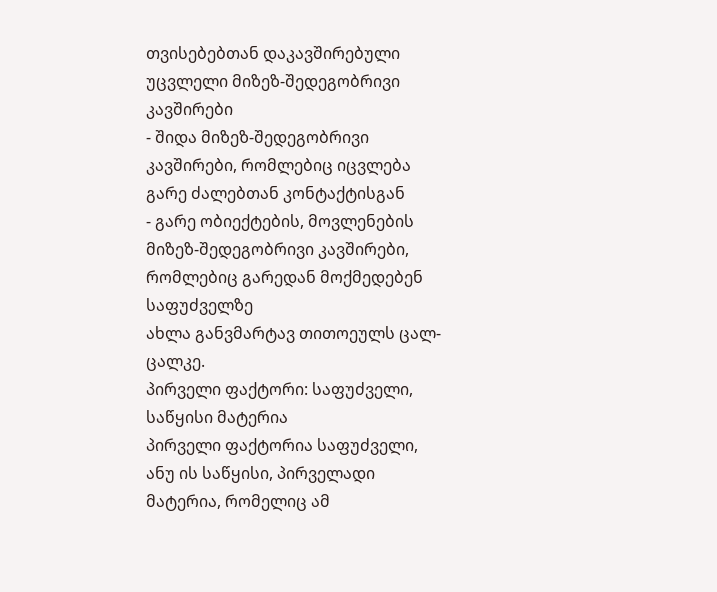თვისებებთან დაკავშირებული უცვლელი მიზეზ-შედეგობრივი კავშირები
- შიდა მიზეზ-შედეგობრივი კავშირები, რომლებიც იცვლება გარე ძალებთან კონტაქტისგან
- გარე ობიექტების, მოვლენების მიზეზ-შედეგობრივი კავშირები, რომლებიც გარედან მოქმედებენ საფუძველზე
ახლა განვმარტავ თითოეულს ცალ-ცალკე.
პირველი ფაქტორი: საფუძველი, საწყისი მატერია
პირველი ფაქტორია საფუძველი, ანუ ის საწყისი, პირველადი მატერია, რომელიც ამ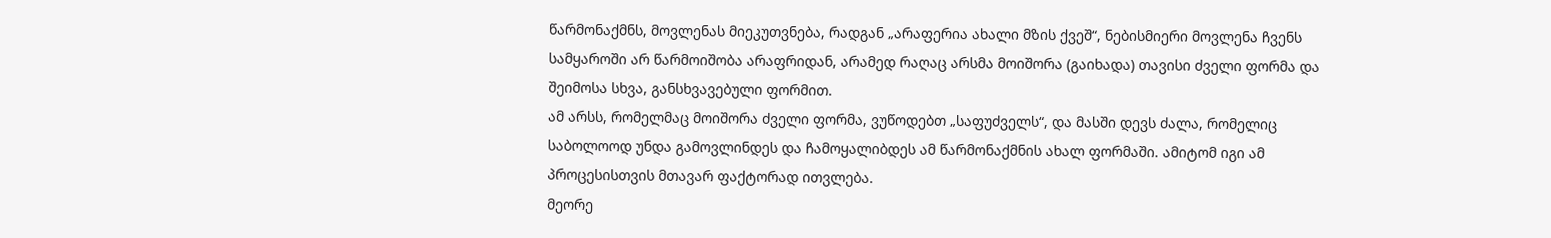წარმონაქმნს, მოვლენას მიეკუთვნება, რადგან „არაფერია ახალი მზის ქვეშ“, ნებისმიერი მოვლენა ჩვენს სამყაროში არ წარმოიშობა არაფრიდან, არამედ რაღაც არსმა მოიშორა (გაიხადა) თავისი ძველი ფორმა და შეიმოსა სხვა, განსხვავებული ფორმით.
ამ არსს, რომელმაც მოიშორა ძველი ფორმა, ვუწოდებთ „საფუძველს“, და მასში დევს ძალა, რომელიც საბოლოოდ უნდა გამოვლინდეს და ჩამოყალიბდეს ამ წარმონაქმნის ახალ ფორმაში. ამიტომ იგი ამ პროცესისთვის მთავარ ფაქტორად ითვლება.
მეორე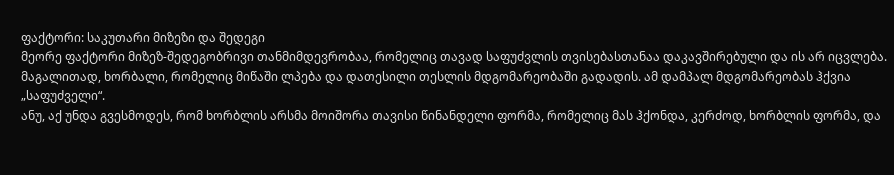ფაქტორი: საკუთარი მიზეზი და შედეგი
მეორე ფაქტორი მიზეზ-შედეგობრივი თანმიმდევრობაა, რომელიც თავად საფუძვლის თვისებასთანაა დაკავშირებული და ის არ იცვლება. მაგალითად, ხორბალი, რომელიც მიწაში ლპება და დათესილი თესლის მდგომარეობაში გადადის. ამ დამპალ მდგომარეობას ჰქვია „საფუძველი“.
ანუ, აქ უნდა გვესმოდეს, რომ ხორბლის არსმა მოიშორა თავისი წინანდელი ფორმა, რომელიც მას ჰქონდა, კერძოდ, ხორბლის ფორმა, და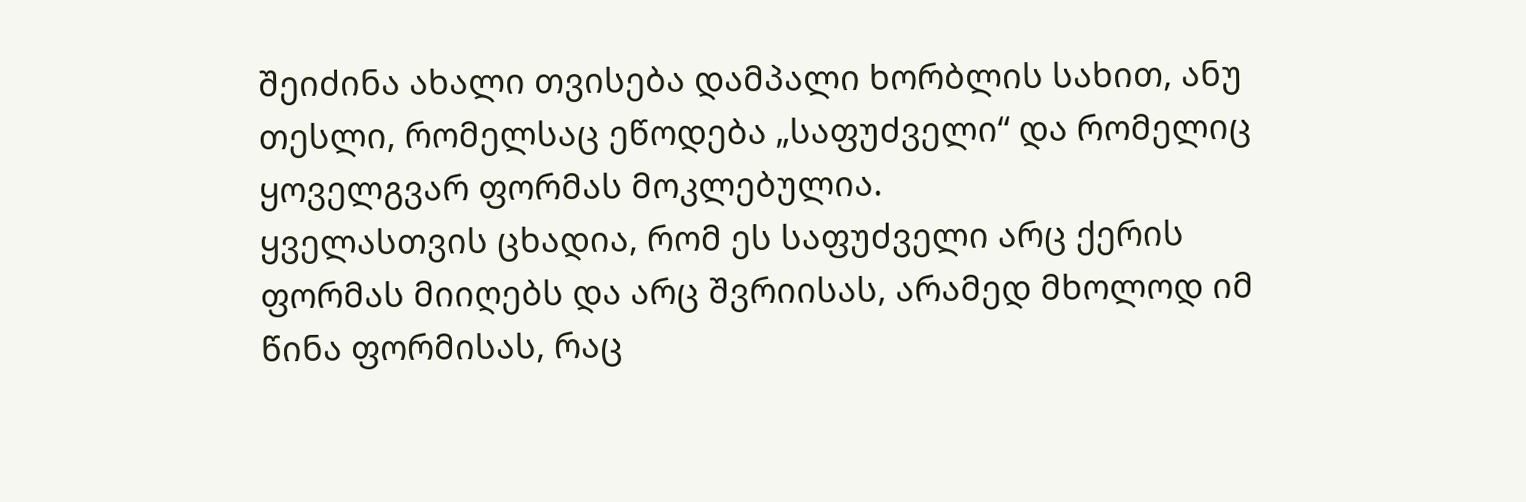შეიძინა ახალი თვისება დამპალი ხორბლის სახით, ანუ თესლი, რომელსაც ეწოდება „საფუძველი“ და რომელიც ყოველგვარ ფორმას მოკლებულია.
ყველასთვის ცხადია, რომ ეს საფუძველი არც ქერის ფორმას მიიღებს და არც შვრიისას, არამედ მხოლოდ იმ წინა ფორმისას, რაც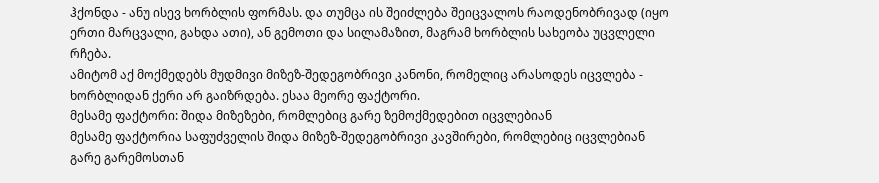ჰქონდა - ანუ ისევ ხორბლის ფორმას. და თუმცა ის შეიძლება შეიცვალოს რაოდენობრივად (იყო ერთი მარცვალი, გახდა ათი), ან გემოთი და სილამაზით, მაგრამ ხორბლის სახეობა უცვლელი რჩება.
ამიტომ აქ მოქმედებს მუდმივი მიზეზ-შედეგობრივი კანონი, რომელიც არასოდეს იცვლება - ხორბლიდან ქერი არ გაიზრდება. ესაა მეორე ფაქტორი.
მესამე ფაქტორი: შიდა მიზეზები, რომლებიც გარე ზემოქმედებით იცვლებიან
მესამე ფაქტორია საფუძველის შიდა მიზეზ-შედეგობრივი კავშირები, რომლებიც იცვლებიან გარე გარემოსთან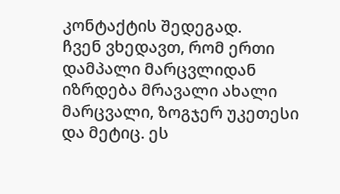კონტაქტის შედეგად.
ჩვენ ვხედავთ, რომ ერთი დამპალი მარცვლიდან იზრდება მრავალი ახალი მარცვალი, ზოგჯერ უკეთესი და მეტიც. ეს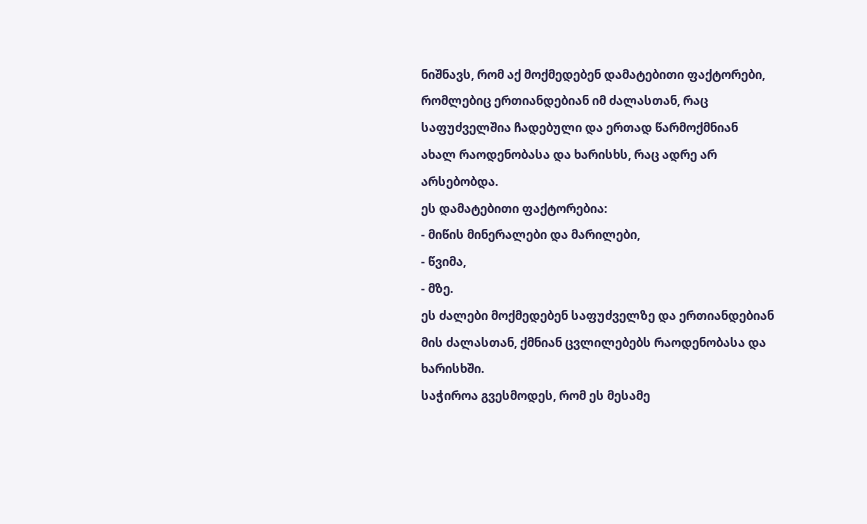ნიშნავს, რომ აქ მოქმედებენ დამატებითი ფაქტორები, რომლებიც ერთიანდებიან იმ ძალასთან, რაც საფუძველშია ჩადებული და ერთად წარმოქმნიან ახალ რაოდენობასა და ხარისხს, რაც ადრე არ არსებობდა.
ეს დამატებითი ფაქტორებია:
- მიწის მინერალები და მარილები,
- წვიმა,
- მზე.
ეს ძალები მოქმედებენ საფუძველზე და ერთიანდებიან მის ძალასთან, ქმნიან ცვლილებებს რაოდენობასა და ხარისხში.
საჭიროა გვესმოდეს, რომ ეს მესამე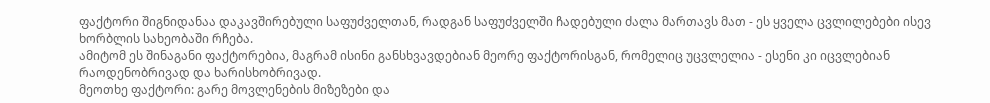ფაქტორი შიგნიდანაა დაკავშირებული საფუძველთან, რადგან საფუძველში ჩადებული ძალა მართავს მათ - ეს ყველა ცვლილებები ისევ ხორბლის სახეობაში რჩება.
ამიტომ ეს შინაგანი ფაქტორებია, მაგრამ ისინი განსხვავდებიან მეორე ფაქტორისგან, რომელიც უცვლელია - ესენი კი იცვლებიან რაოდენობრივად და ხარისხობრივად.
მეოთხე ფაქტორი: გარე მოვლენების მიზეზები და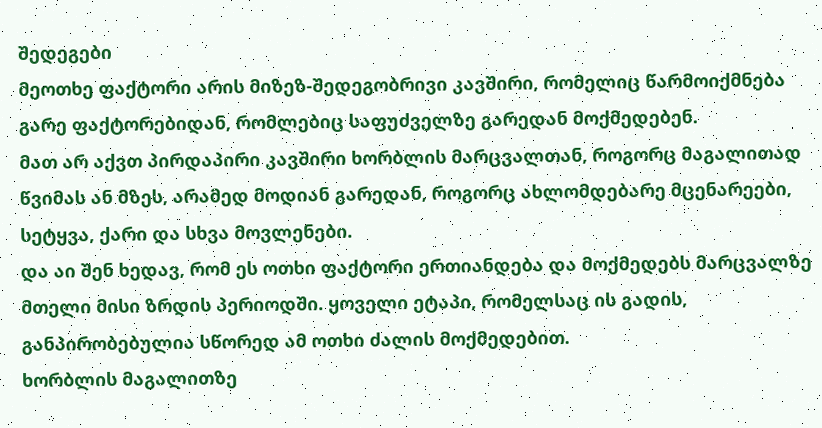შედეგები
მეოთხე ფაქტორი არის მიზეზ-შედეგობრივი კავშირი, რომელიც წარმოიქმნება გარე ფაქტორებიდან, რომლებიც საფუძველზე გარედან მოქმედებენ.
მათ არ აქვთ პირდაპირი კავშირი ხორბლის მარცვალთან, როგორც მაგალითად წვიმას ან მზეს, არამედ მოდიან გარედან, როგორც ახლომდებარე მცენარეები, სეტყვა, ქარი და სხვა მოვლენები.
და აი შენ ხედავ, რომ ეს ოთხი ფაქტორი ერთიანდება და მოქმედებს მარცვალზე მთელი მისი ზრდის პერიოდში. ყოველი ეტაპი, რომელსაც ის გადის, განპირობებულია სწორედ ამ ოთხი ძალის მოქმედებით.
ხორბლის მაგალითზე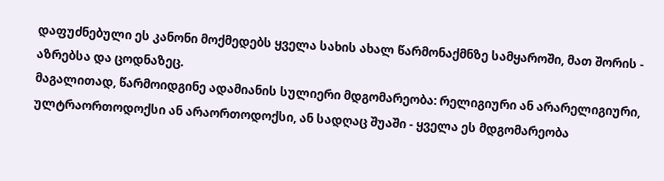დაფუძნებული ეს კანონი მოქმედებს ყველა სახის ახალ წარმონაქმნზე სამყაროში, მათ შორის - აზრებსა და ცოდნაზეც.
მაგალითად, წარმოიდგინე ადამიანის სულიერი მდგომარეობა: რელიგიური ან არარელიგიური, ულტრაორთოდოქსი ან არაორთოდოქსი, ან სადღაც შუაში - ყველა ეს მდგომარეობა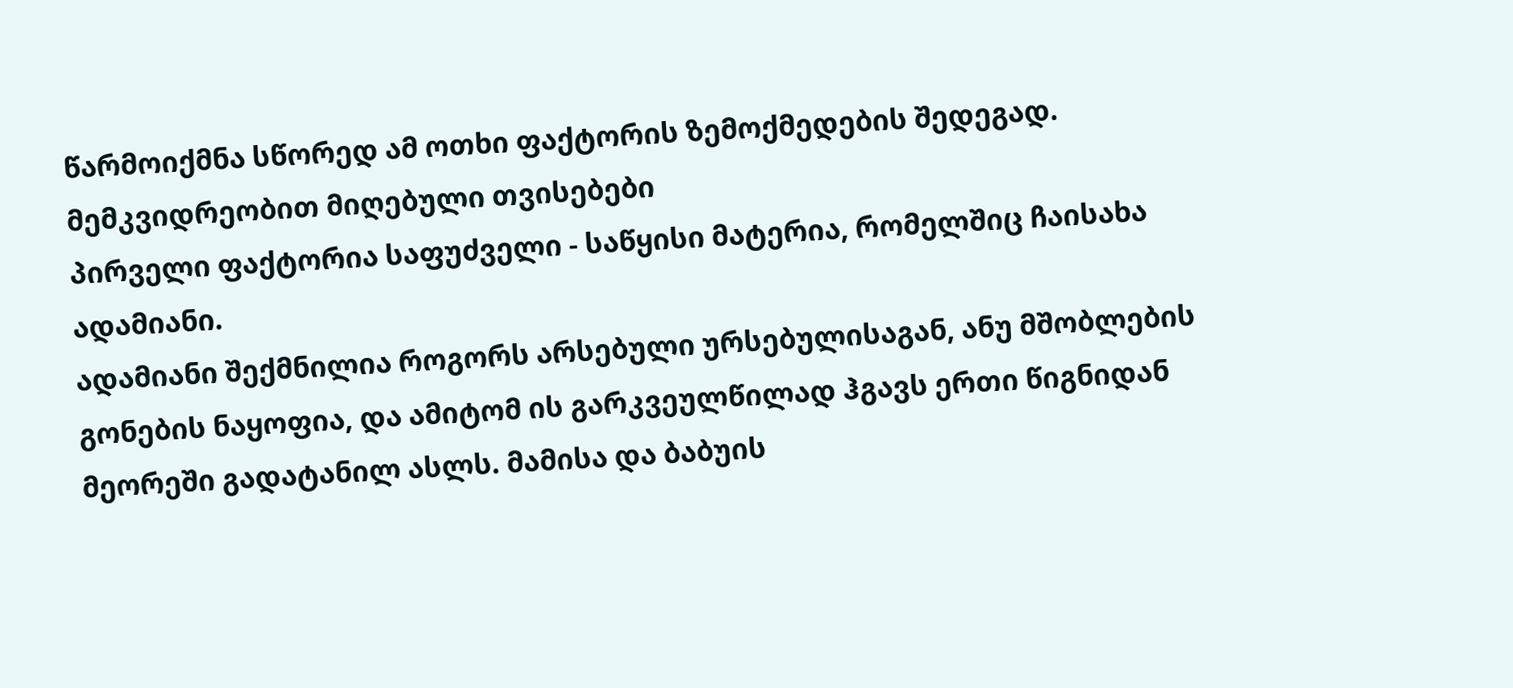წარმოიქმნა სწორედ ამ ოთხი ფაქტორის ზემოქმედების შედეგად.
მემკვიდრეობით მიღებული თვისებები
პირველი ფაქტორია საფუძველი - საწყისი მატერია, რომელშიც ჩაისახა ადამიანი.
ადამიანი შექმნილია როგორს არსებული ურსებულისაგან, ანუ მშობლების გონების ნაყოფია, და ამიტომ ის გარკვეულწილად ჰგავს ერთი წიგნიდან მეორეში გადატანილ ასლს. მამისა და ბაბუის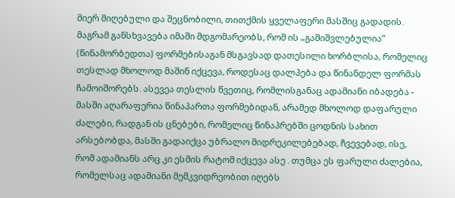მიერ მიღებული და შეცნობილი, თითქმის ყველაფერი მასშიც გადადის.
მაგრამ განსხვავება იმაში მდგომარეობს, რომ ის „გაშიშვლებულია“ (წინამორბედთა) ფორმებისაგან მსგავსად დათესილი ხორბლისა, რომელიც თესლად მხოლოდ მაშინ იქცევა, როდესაც დალპება და წინანდელ ფორმას ჩამოიშორებს. ასევეა თესლის წვეთიც, რომლისგანაც ადამიანი იბადება - მასში აღარაფერია წინაპართა ფორმებიდან, არამედ მხოლოდ დაფარული ძალები, რადგან ის ცნებები, რომელიც წინაპრებში ცოდნის სახით არსებობდა, მასში გადაიქცა უბრალო მიდრეკილებებად, ჩვევებად, ისე, რომ ადამიანს არც კი ესმის რატომ იქცევა ასე . თუმცა ეს ფარული ძალებია, რომელსაც ადამიანი მემკვიდრეობით იღებს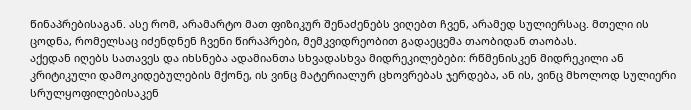წინაპრებისაგან. ასე რომ, არამარტო მათ ფიზიკურ შენაძენებს ვიღებთ ჩვენ, არამედ სულიერსაც. მთელი ის ცოდნა, რომელსაც იძენდნენ ჩვენი წირაპრები, მემკვიდრეობით გადაეცემა თაობიდან თაობას.
აქედან იღებს სათავეს და იხსნება ადამიანთა სხვადასხვა მიდრეკილებები: რწმენისკენ მიდრეკილი ან კრიტიკული დამოკიდებულების მქონე, ის ვინც მატერიალურ ცხოვრებას ჯერდება, ან ის, ვინც მხოლოდ სულიერი სრულყოფილებისაკენ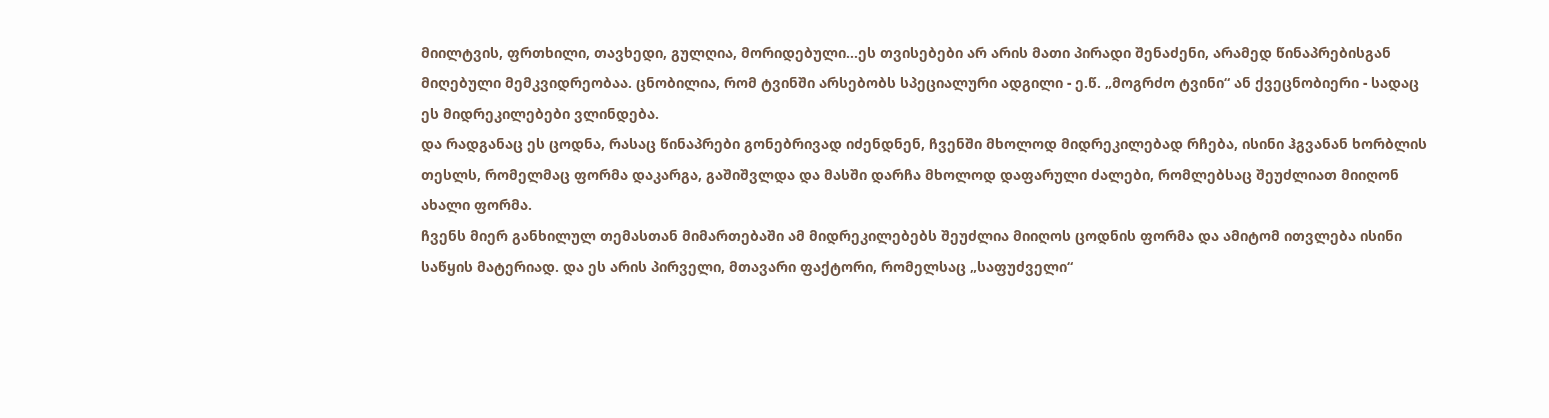მიილტვის, ფრთხილი, თავხედი, გულღია, მორიდებული...ეს თვისებები არ არის მათი პირადი შენაძენი, არამედ წინაპრებისგან მიღებული მემკვიდრეობაა. ცნობილია, რომ ტვინში არსებობს სპეციალური ადგილი - ე.წ. „მოგრძო ტვინი“ ან ქვეცნობიერი - სადაც ეს მიდრეკილებები ვლინდება.
და რადგანაც ეს ცოდნა, რასაც წინაპრები გონებრივად იძენდნენ, ჩვენში მხოლოდ მიდრეკილებად რჩება, ისინი ჰგვანან ხორბლის თესლს, რომელმაც ფორმა დაკარგა, გაშიშვლდა და მასში დარჩა მხოლოდ დაფარული ძალები, რომლებსაც შეუძლიათ მიიღონ ახალი ფორმა.
ჩვენს მიერ განხილულ თემასთან მიმართებაში ამ მიდრეკილებებს შეუძლია მიიღოს ცოდნის ფორმა და ამიტომ ითვლება ისინი საწყის მატერიად. და ეს არის პირველი, მთავარი ფაქტორი, რომელსაც „საფუძველი“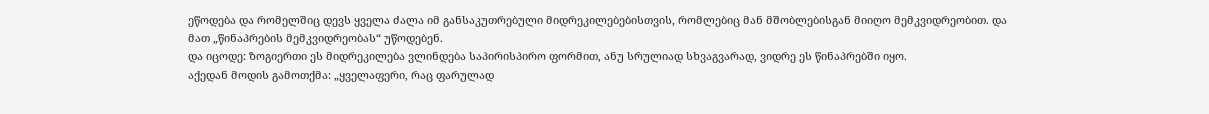ეწოდება და რომელშიც დევს ყველა ძალა იმ განსაკუთრებული მიდრეკილებებისთვის, რომლებიც მან მშობლებისგან მიიღო მემკვიდრეობით. და მათ „წინაპრების მემკვიდრეობას“ უწოდებენ.
და იცოდე: ზოგიერთი ეს მიდრეკილება ვლინდება საპირისპირო ფორმით, ანუ სრულიად სხვაგვარად, ვიდრე ეს წინაპრებში იყო.
აქედან მოდის გამოთქმა: „ყველაფერი, რაც ფარულად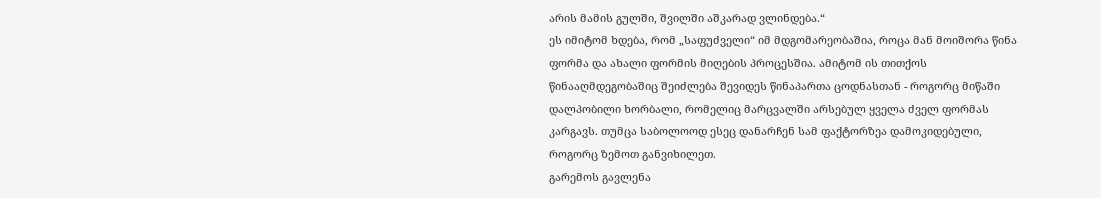არის მამის გულში, შვილში აშკარად ვლინდება.“
ეს იმიტომ ხდება, რომ „საფუძველი“ იმ მდგომარეობაშია, როცა მან მოიშორა წინა ფორმა და ახალი ფორმის მიღების პროცესშია. ამიტომ ის თითქოს წინააღმდეგობაშიც შეიძლება შევიდეს წინაპართა ცოდნასთან - როგორც მიწაში დალპობილი ხორბალი, რომელიც მარცვალში არსებულ ყველა ძველ ფორმას კარგავს. თუმცა საბოლოოდ ესეც დანარჩენ სამ ფაქტორზეა დამოკიდებული, როგორც ზემოთ განვიხილეთ.
გარემოს გავლენა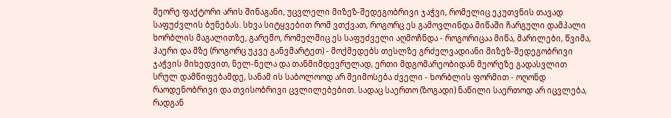მეორე ფაქტორი არის შინაგანი, უცვლელი მიზეზ-შედეგობრივი ჯაჭვი, რომელიც ეკუთვნის თავად საფუძვლის ბუნებას. სხვა სიტყვებით რომ ვთქვათ, როგორც ეს გამოვლინდა მიწაში ჩარგული დამპალი ხორბლის მაგალითზე, გარემო, რომელშიც ეს საფუძველი აღმოჩნდა - როგორიცაა მიწა, მარილები, წვიმა, ჰაერი და მზე (როგორც უკვე განვმარტეთ) - მოქმედებს თესლზე გრძელვადიანი მიზეზ-შედეგობრივი ჯაჭვის მიხედვით, ნელ-ნელა და თანმიმდევრულად, ერთი მდგომარეობიდან მეორეზე გადასვლით სრულ დამწიფებამდე, სანამ ის საბოლოოდ არ შეიმოსება ძველი - ხორბლის ფორმით - ოღონდ რაოდენობრივი და თვისობრივი ცვლილებებით. სადაც საერთო (ზოგადი) ნაწილი საერთოდ არ იცვლება, რადგან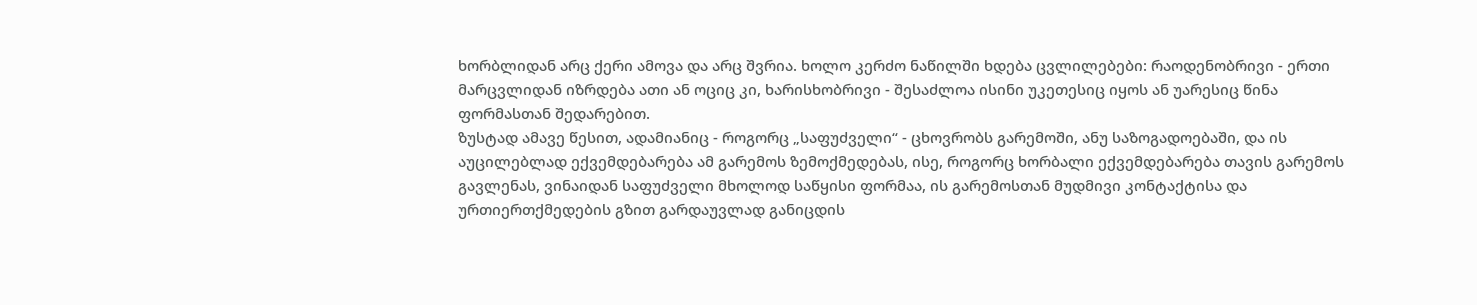ხორბლიდან არც ქერი ამოვა და არც შვრია. ხოლო კერძო ნაწილში ხდება ცვლილებები: რაოდენობრივი - ერთი მარცვლიდან იზრდება ათი ან ოციც კი, ხარისხობრივი - შესაძლოა ისინი უკეთესიც იყოს ან უარესიც წინა ფორმასთან შედარებით.
ზუსტად ამავე წესით, ადამიანიც - როგორც „საფუძველი“ - ცხოვრობს გარემოში, ანუ საზოგადოებაში, და ის აუცილებლად ექვემდებარება ამ გარემოს ზემოქმედებას, ისე, როგორც ხორბალი ექვემდებარება თავის გარემოს გავლენას, ვინაიდან საფუძველი მხოლოდ საწყისი ფორმაა, ის გარემოსთან მუდმივი კონტაქტისა და ურთიერთქმედების გზით გარდაუვლად განიცდის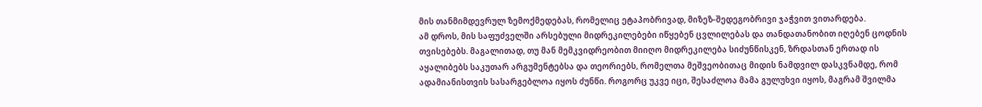მის თანმიმდევრულ ზემოქმედებას, რომელიც ეტაპობრივად, მიზეზ-შედეგობრივი ჯაჭვით ვითარდება.
ამ დროს, მის საფუძველში არსებული მიდრეკილებები იწყებენ ცვლილებას და თანდათანობით იღებენ ცოდნის თვისებებს. მაგალითად, თუ მან მემკვიდრეობით მიიღო მიდრეკილება სიძუნწისკენ, ზრდასთან ერთად ის აყალიბებს საკუთარ არგუმენტებსა და თეორიებს, რომელთა მეშვეობითაც მიდის ნამდვილ დასკვნამდე, რომ ადამიანისთვის სასარგებლოა იყოს ძუნწი. როგორც უკვე იცი, შესაძლოა მამა გულუხვი იყოს, მაგრამ შვილმა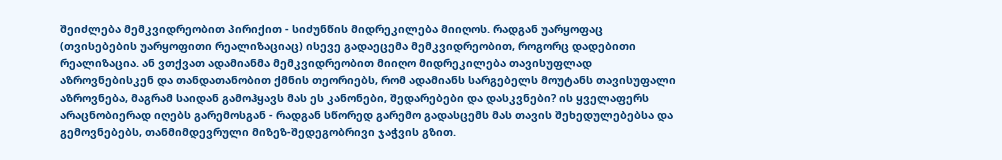შეიძლება მემკვიდრეობით პირიქით - სიძუნწის მიდრეკილება მიიღოს. რადგან უარყოფაც (თვისებების უარყოფითი რეალიზაციაც) ისევე გადაეცემა მემკვიდრეობით, როგორც დადებითი რეალიზაცია. ან ვთქვათ ადამიანმა მემკვიდრეობით მიიღო მიდრეკილება თავისუფლად აზროვნებისკენ და თანდათანობით ქმნის თეორიებს, რომ ადამიანს სარგებელს მოუტანს თავისუფალი აზროვნება, მაგრამ საიდან გამოჰყავს მას ეს კანონები, შედარებები და დასკვნები? ის ყველაფერს არაცნობიერად იღებს გარემოსგან - რადგან სწორედ გარემო გადასცემს მას თავის შეხედულებებსა და გემოვნებებს, თანმიმდევრული მიზეზ-შედეგობრივი ჯაჭვის გზით.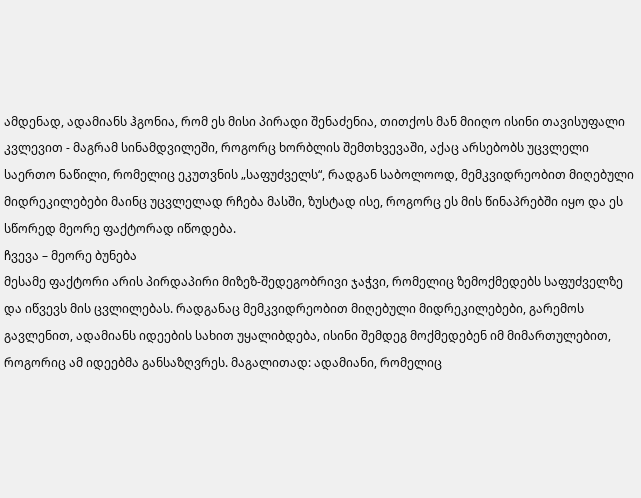ამდენად, ადამიანს ჰგონია, რომ ეს მისი პირადი შენაძენია, თითქოს მან მიიღო ისინი თავისუფალი კვლევით - მაგრამ სინამდვილეში, როგორც ხორბლის შემთხვევაში, აქაც არსებობს უცვლელი საერთო ნაწილი, რომელიც ეკუთვნის „საფუძველს“, რადგან საბოლოოდ, მემკვიდრეობით მიღებული მიდრეკილებები მაინც უცვლელად რჩება მასში, ზუსტად ისე, როგორც ეს მის წინაპრებში იყო და ეს სწორედ მეორე ფაქტორად იწოდება.
ჩვევა – მეორე ბუნება
მესამე ფაქტორი არის პირდაპირი მიზეზ-შედეგობრივი ჯაჭვი, რომელიც ზემოქმედებს საფუძველზე და იწვევს მის ცვლილებას. რადგანაც მემკვიდრეობით მიღებული მიდრეკილებები, გარემოს გავლენით, ადამიანს იდეების სახით უყალიბდება, ისინი შემდეგ მოქმედებენ იმ მიმართულებით, როგორიც ამ იდეებმა განსაზღვრეს. მაგალითად: ადამიანი, რომელიც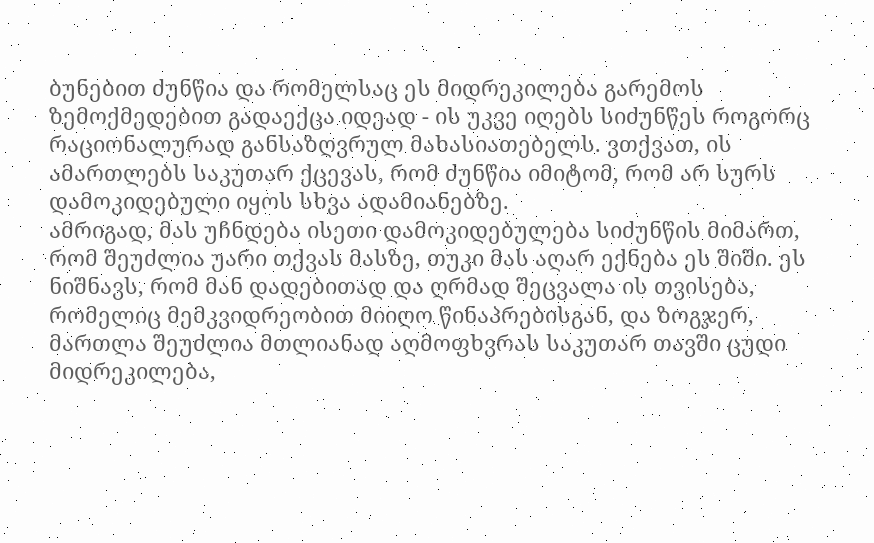ბუნებით ძუნწია და რომელსაც ეს მიდრეკილება გარემოს ზემოქმედებით გადაექცა იდეად - ის უკვე იღებს სიძუნწეს როგორც რაციონალურად განსაზღვრულ მახასიათებელს. ვთქვათ, ის ამართლებს საკუთარ ქცევას, რომ ძუნწია იმიტომ, რომ არ სურს დამოკიდებული იყოს სხვა ადამიანებზე.
ამრიგად, მას უჩნდება ისეთი დამოკიდებულება სიძუნწის მიმართ, რომ შეუძლია უარი თქვას მასზე, თუკი მას აღარ ექნება ეს შიში. ეს ნიშნავს, რომ მან დადებითად და ღრმად შეცვალა ის თვისება, რომელიც მემკვიდრეობით მიიღო წინაპრებისგან, და ზოგჯერ, მართლა შეუძლია მთლიანად აღმოფხვრას საკუთარ თავში ცუდი მიდრეკილება,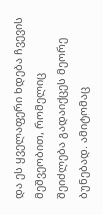და ეს ყველაფერი ხდება ჩვევის მეშვეობით, რომელიც შეიძლება გადაიქცეს მეორე ბუნებად. ამიტომაც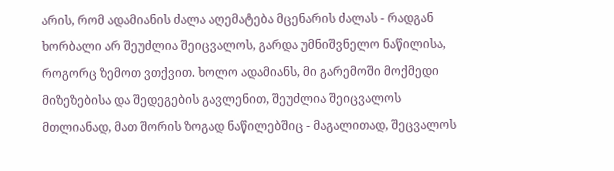არის, რომ ადამიანის ძალა აღემატება მცენარის ძალას - რადგან ხორბალი არ შეუძლია შეიცვალოს, გარდა უმნიშვნელო ნაწილისა, როგორც ზემოთ ვთქვით. ხოლო ადამიანს, მი გარემოში მოქმედი მიზეზებისა და შედეგების გავლენით, შეუძლია შეიცვალოს მთლიანად, მათ შორის ზოგად ნაწილებშიც - მაგალითად, შეცვალოს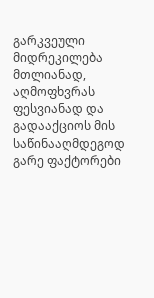გარკვეული მიდრეკილება მთლიანად, აღმოფხვრას ფესვიანად და გადააქციოს მის საწინააღმდეგოდ
გარე ფაქტორები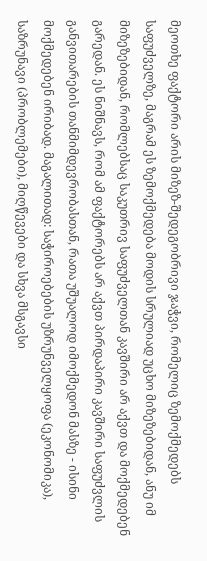მეოთხე ფაქტორი არის მიზეზ-შედეგობრივი ჯაჭვი, რომელიც ზემოქმედებს საფუძველზე, მაგრამ ეს ზემოქმედება მოდის სრულიად უცხო მიზეზებიდან, ანუ იმ მიზეზებიდან, რომლებსაც საკუთრივ საფუძველთან კავშირი არ აქვთ და მოქმედებენ გარედან. ეს ნიშნავს, რომ ამ ფაქტორებს არ აქვთ პირდაპირი კავშირი საფუძვლის განვითარების თანმიმდევრობასთან, რათა უშუალოდ იმოქმედონ მასზე - ისინი მოქმედებენ ირიბად. მაგალითად: საჭიროებების უზრუნველყოფა (ეკონომიკა), საზრუნავი (პრობლემები), მიღწევები და სხვა მსგავსი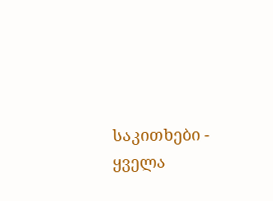საკითხები - ყველა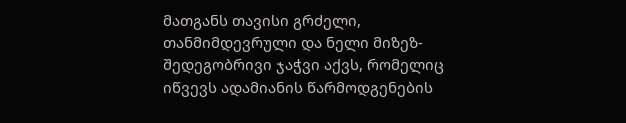მათგანს თავისი გრძელი, თანმიმდევრული და ნელი მიზეზ-შედეგობრივი ჯაჭვი აქვს, რომელიც იწვევს ადამიანის წარმოდგენების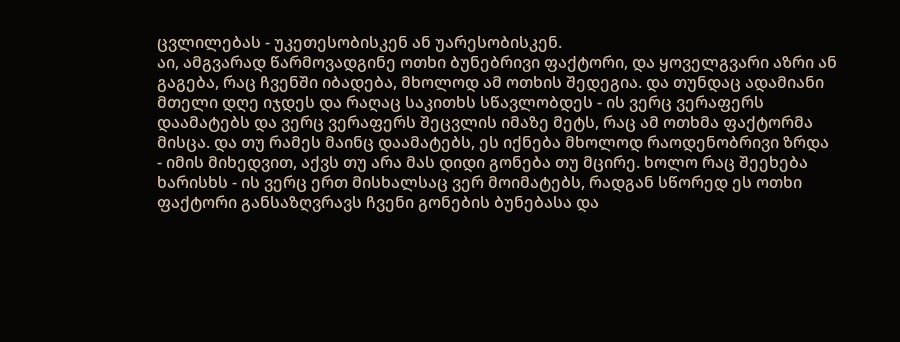ცვლილებას - უკეთესობისკენ ან უარესობისკენ.
აი, ამგვარად წარმოვადგინე ოთხი ბუნებრივი ფაქტორი, და ყოველგვარი აზრი ან გაგება, რაც ჩვენში იბადება, მხოლოდ ამ ოთხის შედეგია. და თუნდაც ადამიანი მთელი დღე იჯდეს და რაღაც საკითხს სწავლობდეს - ის ვერც ვერაფერს დაამატებს და ვერც ვერაფერს შეცვლის იმაზე მეტს, რაც ამ ოთხმა ფაქტორმა მისცა. და თუ რამეს მაინც დაამატებს, ეს იქნება მხოლოდ რაოდენობრივი ზრდა - იმის მიხედვით, აქვს თუ არა მას დიდი გონება თუ მცირე. ხოლო რაც შეეხება ხარისხს - ის ვერც ერთ მისხალსაც ვერ მოიმატებს, რადგან სწორედ ეს ოთხი ფაქტორი განსაზღვრავს ჩვენი გონების ბუნებასა და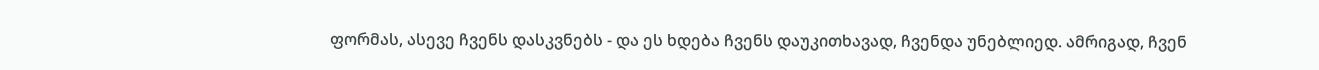ფორმას, ასევე ჩვენს დასკვნებს - და ეს ხდება ჩვენს დაუკითხავად, ჩვენდა უნებლიედ. ამრიგად, ჩვენ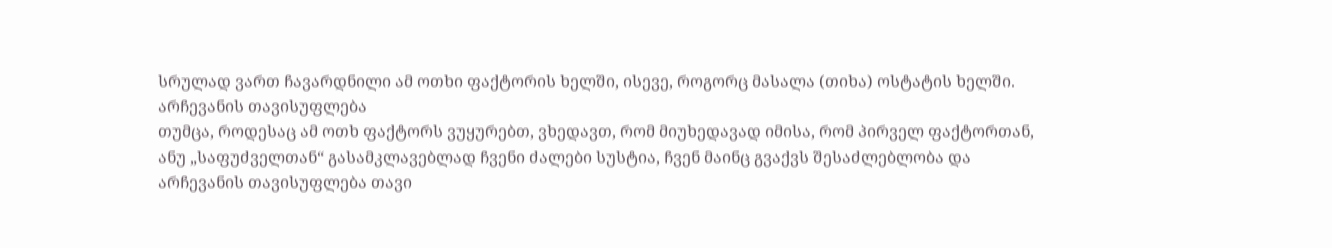სრულად ვართ ჩავარდნილი ამ ოთხი ფაქტორის ხელში, ისევე, როგორც მასალა (თიხა) ოსტატის ხელში.
არჩევანის თავისუფლება
თუმცა, როდესაც ამ ოთხ ფაქტორს ვუყურებთ, ვხედავთ, რომ მიუხედავად იმისა, რომ პირველ ფაქტორთან, ანუ „საფუძველთან“ გასამკლავებლად ჩვენი ძალები სუსტია, ჩვენ მაინც გვაქვს შესაძლებლობა და არჩევანის თავისუფლება თავი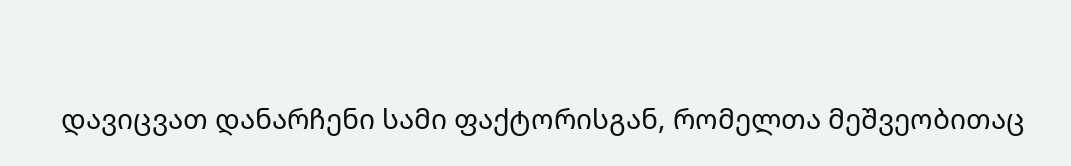დავიცვათ დანარჩენი სამი ფაქტორისგან, რომელთა მეშვეობითაც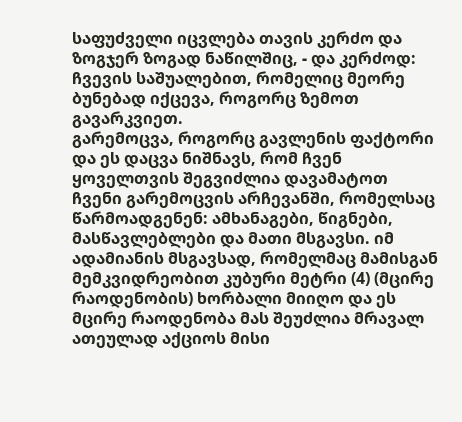საფუძველი იცვლება თავის კერძო და ზოგჯერ ზოგად ნაწილშიც, - და კერძოდ: ჩვევის საშუალებით, რომელიც მეორე ბუნებად იქცევა, როგორც ზემოთ გავარკვიეთ.
გარემოცვა, როგორც გავლენის ფაქტორი
და ეს დაცვა ნიშნავს, რომ ჩვენ ყოველთვის შეგვიძლია დავამატოთ ჩვენი გარემოცვის არჩევანში, რომელსაც წარმოადგენენ: ამხანაგები, წიგნები, მასწავლებლები და მათი მსგავსი. იმ ადამიანის მსგავსად, რომელმაც მამისგან მემკვიდრეობით კუბური მეტრი (4) (მცირე რაოდენობის) ხორბალი მიიღო და ეს მცირე რაოდენობა მას შეუძლია მრავალ ათეულად აქციოს მისი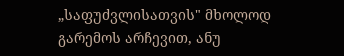„საფუძვლისათვის" მხოლოდ გარემოს არჩევით, ანუ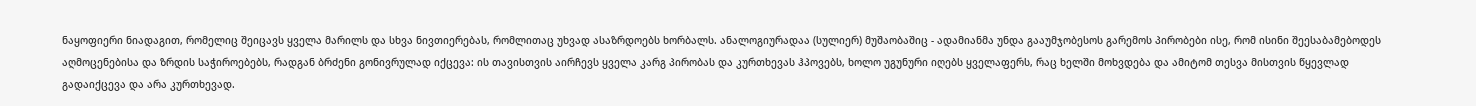ნაყოფიერი ნიადაგით, რომელიც შეიცავს ყველა მარილს და სხვა ნივთიერებას, რომლითაც უხვად ასაზრდოებს ხორბალს. ანალოგიურადაა (სულიერ) მუშაობაშიც - ადამიანმა უნდა გააუმჯობესოს გარემოს პირობები ისე, რომ ისინი შეესაბამებოდეს აღმოცენებისა და ზრდის საჭიროებებს, რადგან ბრძენი გონივრულად იქცევა: ის თავისთვის აირჩევს ყველა კარგ პირობას და კურთხევას ჰპოვებს, ხოლო უგუნური იღებს ყველაფერს, რაც ხელში მოხვდება და ამიტომ თესვა მისთვის წყევლად გადაიქცევა და არა კურთხევად.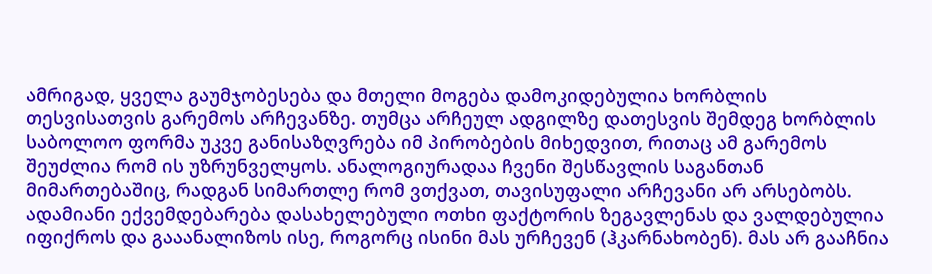ამრიგად, ყველა გაუმჯობესება და მთელი მოგება დამოკიდებულია ხორბლის თესვისათვის გარემოს არჩევანზე. თუმცა არჩეულ ადგილზე დათესვის შემდეგ ხორბლის საბოლოო ფორმა უკვე განისაზღვრება იმ პირობების მიხედვით, რითაც ამ გარემოს შეუძლია რომ ის უზრუნველყოს. ანალოგიურადაა ჩვენი შესწავლის საგანთან მიმართებაშიც, რადგან სიმართლე რომ ვთქვათ, თავისუფალი არჩევანი არ არსებობს. ადამიანი ექვემდებარება დასახელებული ოთხი ფაქტორის ზეგავლენას და ვალდებულია იფიქროს და გააანალიზოს ისე, როგორც ისინი მას ურჩევენ (ჰკარნახობენ). მას არ გააჩნია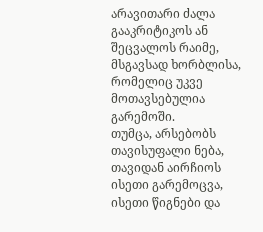არავითარი ძალა გააკრიტიკოს ან შეცვალოს რაიმე, მსგავსად ხორბლისა, რომელიც უკვე მოთავსებულია გარემოში.
თუმცა, არსებობს თავისუფალი ნება, თავიდან აირჩიოს ისეთი გარემოცვა, ისეთი წიგნები და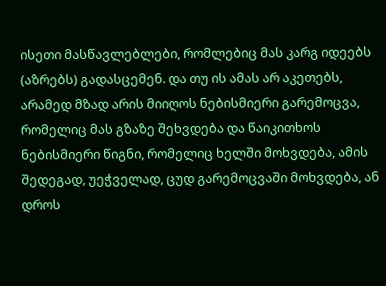ისეთი მასწავლებლები, რომლებიც მას კარგ იდეებს (აზრებს) გადასცემენ. და თუ ის ამას არ აკეთებს, არამედ მზად არის მიიღოს ნებისმიერი გარემოცვა, რომელიც მას გზაზე შეხვდება და წაიკითხოს ნებისმიერი წიგნი, რომელიც ხელში მოხვდება, ამის შედეგად, უეჭველად, ცუდ გარემოცვაში მოხვდება, ან დროს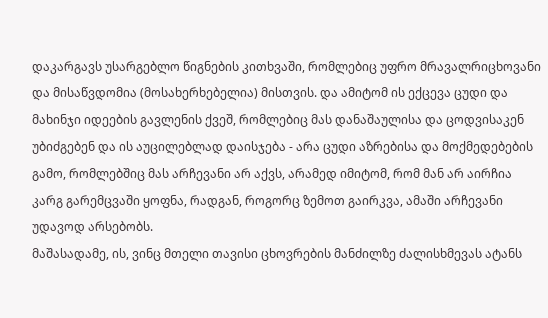დაკარგავს უსარგებლო წიგნების კითხვაში, რომლებიც უფრო მრავალრიცხოვანი და მისაწვდომია (მოსახერხებელია) მისთვის. და ამიტომ ის ექცევა ცუდი და მახინჯი იდეების გავლენის ქვეშ, რომლებიც მას დანაშაულისა და ცოდვისაკენ უბიძგებენ და ის აუცილებლად დაისჯება - არა ცუდი აზრებისა და მოქმედებების გამო, რომლებშიც მას არჩევანი არ აქვს, არამედ იმიტომ, რომ მან არ აირჩია კარგ გარემცვაში ყოფნა, რადგან, როგორც ზემოთ გაირკვა, ამაში არჩევანი უდავოდ არსებობს.
მაშასადამე, ის, ვინც მთელი თავისი ცხოვრების მანძილზე ძალისხმევას ატანს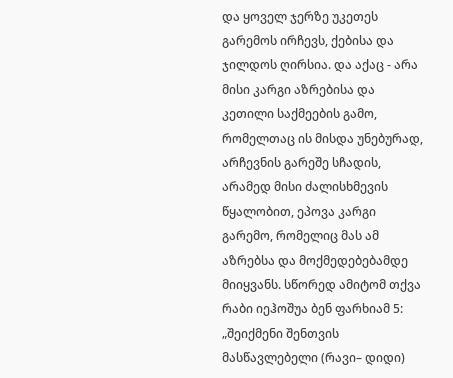და ყოველ ჯერზე უკეთეს გარემოს ირჩევს, ქებისა და ჯილდოს ღირსია. და აქაც - არა მისი კარგი აზრებისა და კეთილი საქმეების გამო, რომელთაც ის მისდა უნებურად, არჩევნის გარეშე სჩადის, არამედ მისი ძალისხმევის წყალობით, ეპოვა კარგი გარემო, რომელიც მას ამ აზრებსა და მოქმედებებამდე მიიყვანს. სწორედ ამიტომ თქვა რაბი იეჰოშუა ბენ ფარხიამ 5: „შეიქმენი შენთვის მასწავლებელი (რავი– დიდი)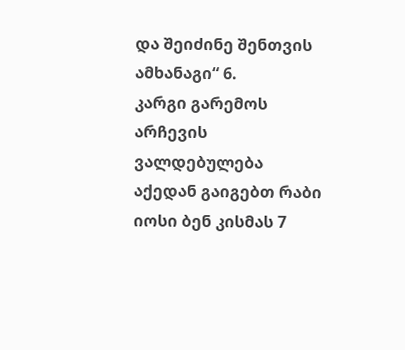და შეიძინე შენთვის ამხანაგი“ 6.
კარგი გარემოს არჩევის ვალდებულება
აქედან გაიგებთ რაბი იოსი ბენ კისმას 7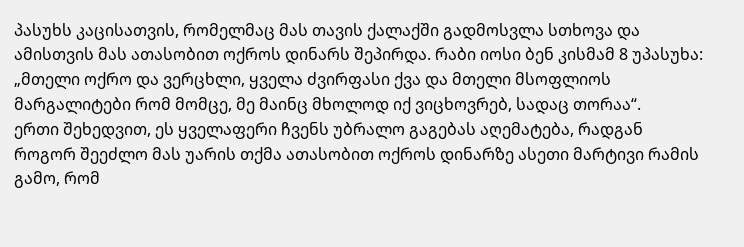პასუხს კაცისათვის, რომელმაც მას თავის ქალაქში გადმოსვლა სთხოვა და ამისთვის მას ათასობით ოქროს დინარს შეპირდა. რაბი იოსი ბენ კისმამ 8 უპასუხა: „მთელი ოქრო და ვერცხლი, ყველა ძვირფასი ქვა და მთელი მსოფლიოს მარგალიტები რომ მომცე, მე მაინც მხოლოდ იქ ვიცხოვრებ, სადაც თორაა“.
ერთი შეხედვით, ეს ყველაფერი ჩვენს უბრალო გაგებას აღემატება, რადგან როგორ შეეძლო მას უარის თქმა ათასობით ოქროს დინარზე ასეთი მარტივი რამის გამო, რომ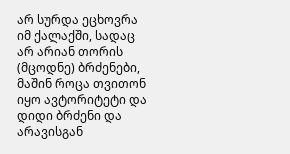არ სურდა ეცხოვრა იმ ქალაქში, სადაც არ არიან თორის (მცოდნე) ბრძენები, მაშინ როცა თვითონ იყო ავტორიტეტი და დიდი ბრძენი და არავისგან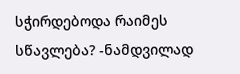სჭირდებოდა რაიმეს სწავლება? -ნამდვილად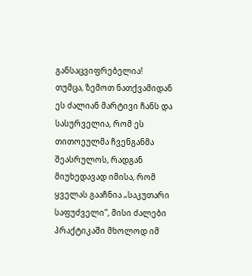განსაცვიფრებელია!
თუმცა, ზემოთ ნათქვამიდან ეს ძალიან მარტივი ჩანს და სასურველია, რომ ეს თითოეულმა ჩვენგანმა შეასრულოს, რადგან მიუხედავად იმისა, რომ ყველას გააჩნია „საკუთარი საფუძველი“, მისი ძალები პრაქტიკაში მხოლოდ იმ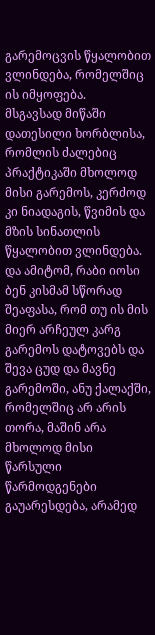გარემოცვის წყალობით ვლინდება, რომელშიც ის იმყოფება.
მსგავსად მიწაში დათესილი ხორბლისა, რომლის ძალებიც პრაქტიკაში მხოლოდ მისი გარემოს, კერძოდ კი ნიადაგის, წვიმის და მზის სინათლის წყალობით ვლინდება. და ამიტომ, რაბი იოსი ბენ კისმამ სწორად შეაფასა, რომ თუ ის მის მიერ არჩეულ კარგ გარემოს დატოვებს და შევა ცუდ და მავნე გარემოში, ანუ ქალაქში, რომელშიც არ არის თორა, მაშინ არა მხოლოდ მისი წარსული წარმოდგენები გაუარესდება, არამედ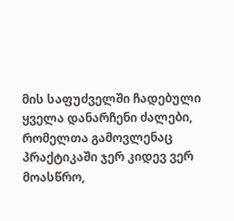მის საფუძველში ჩადებული ყველა დანარჩენი ძალები, რომელთა გამოვლენაც პრაქტიკაში ჯერ კიდევ ვერ მოასწრო,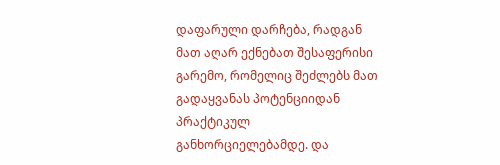დაფარული დარჩება, რადგან მათ აღარ ექნებათ შესაფერისი გარემო, რომელიც შეძლებს მათ გადაყვანას პოტენციიდან პრაქტიკულ განხორციელებამდე. და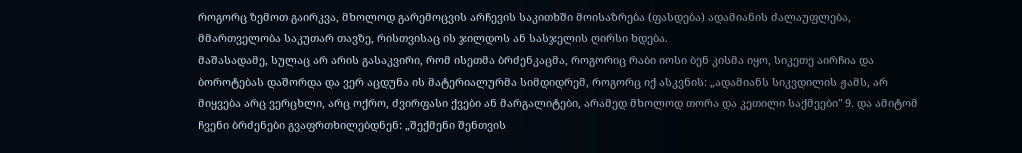როგორც ზემოთ გაირკვა, მხოლოდ გარემოცვის არჩევის საკითხში მოისაზრება (ფასდება) ადამიანის ძალაუფლება, მმართველობა საკუთარ თავზე, რისთვისაც ის ჯილდოს ან სასჯელის ღირსი ხდება.
მაშასადამე, სულაც არ არის გასაკვირი, რომ ისეთმა ბრძენკაცმა, როგორიც რაბი იოსი ბენ კისმა იყო, სიკეთე აირჩია და ბოროტებას დაშორდა და ვერ აცდუნა ის მატერიალურმა სიმდიდრემ, როგორც იქ ასკვნის: „ადამიანს სიკვდილის ჟამს, არ მიყვება არც ვერცხლი, არც ოქრო, ძვირფასი ქვები ან მარგალიტები, არამედ მხოლოდ თორა და კეთილი საქმეები" 9. და ამიტომ ჩვენი ბრძენები გვაფრთხილებდნენ: „შექმენი შენთვის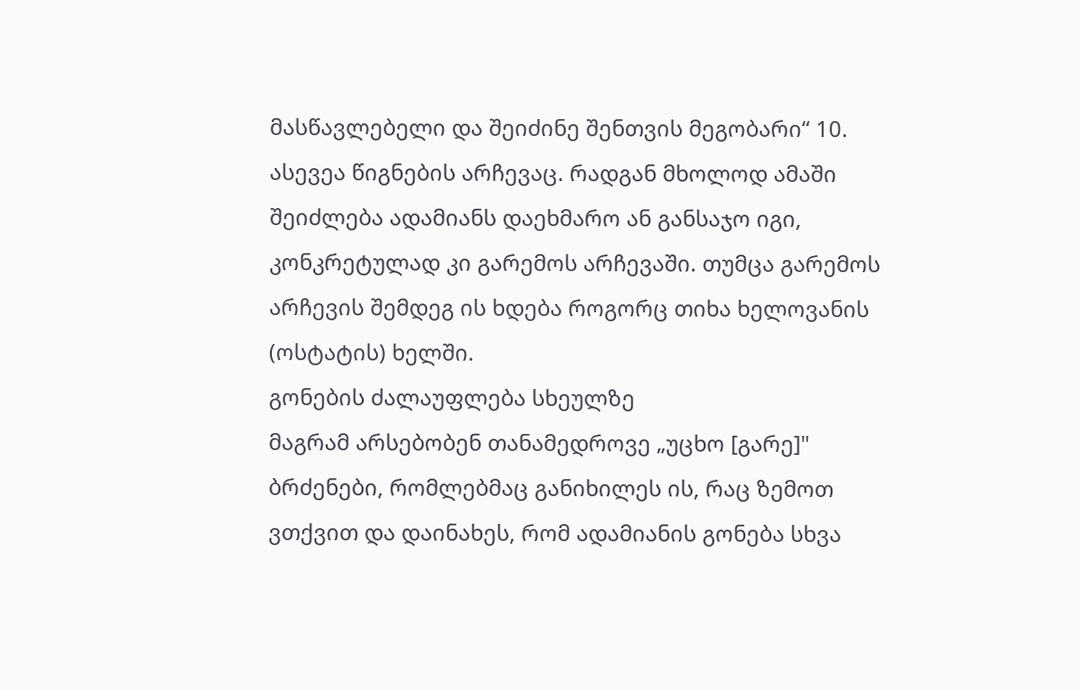მასწავლებელი და შეიძინე შენთვის მეგობარი“ 10.
ასევეა წიგნების არჩევაც. რადგან მხოლოდ ამაში შეიძლება ადამიანს დაეხმარო ან განსაჯო იგი, კონკრეტულად კი გარემოს არჩევაში. თუმცა გარემოს არჩევის შემდეგ ის ხდება როგორც თიხა ხელოვანის (ოსტატის) ხელში.
გონების ძალაუფლება სხეულზე
მაგრამ არსებობენ თანამედროვე „უცხო [გარე]" ბრძენები, რომლებმაც განიხილეს ის, რაც ზემოთ ვთქვით და დაინახეს, რომ ადამიანის გონება სხვა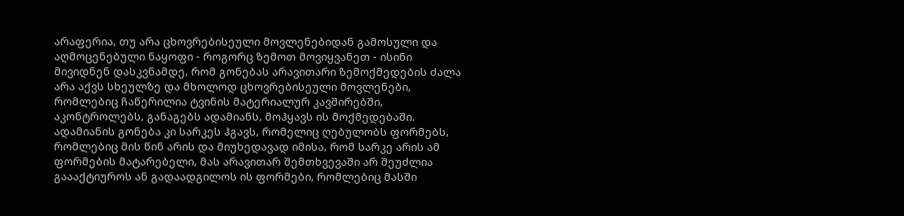არაფერია, თუ არა ცხოვრებისეული მოვლენებიდან გამოსული და აღმოცენებული ნაყოფი - როგორც ზემოთ მოვიყვანეთ - ისინი მივიდნენ დასკვნამდე, რომ გონებას არავითარი ზემოქმედების ძალა არა აქვს სხეულზე და მხოლოდ ცხოვრებისეული მოვლენები, რომლებიც ჩაწერილია ტვინის მატერიალურ კავშირებში, აკონტროლებს, განაგებს ადამიანს, მოჰყავს ის მოქმედებაში. ადამიანის გონება კი სარკეს ჰგავს, რომელიც ღებულობს ფორმებს, რომლებიც მის წინ არის და მიუხედავად იმისა, რომ სარკე არის ამ ფორმების მატარებელი, მას არავითარ შემთხვევაში არ შეუძლია გაააქტიუროს ან გადაადგილოს ის ფორმები, რომლებიც მასში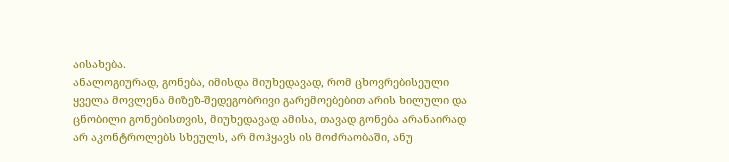აისახება.
ანალოგიურად, გონება, იმისდა მიუხედავად, რომ ცხოვრებისეული ყველა მოვლენა მიზეზ-შედეგობრივი გარემოებებით არის ხილული და ცნობილი გონებისთვის, მიუხედავად ამისა, თავად გონება არანაირად არ აკონტროლებს სხეულს, არ მოჰყავს ის მოძრაობაში, ანუ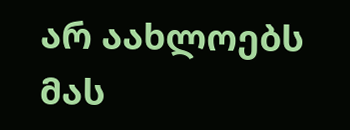არ აახლოებს მას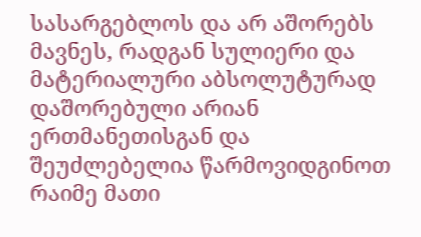სასარგებლოს და არ აშორებს მავნეს, რადგან სულიერი და მატერიალური აბსოლუტურად დაშორებული არიან ერთმანეთისგან და შეუძლებელია წარმოვიდგინოთ რაიმე მათი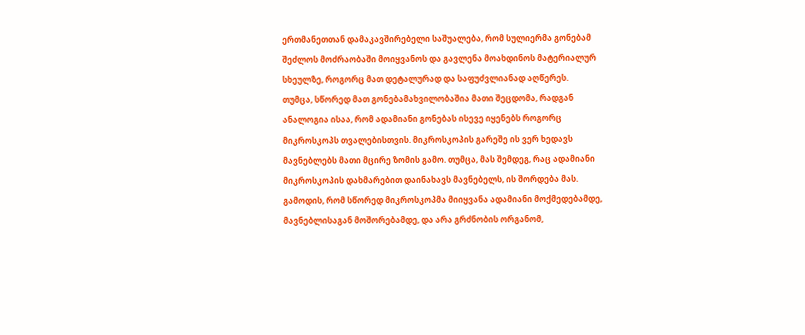ერთმანეთთან დამაკავშირებელი საშუალება, რომ სულიერმა გონებამ შეძლოს მოძრაობაში მოიყვანოს და გავლენა მოახდინოს მატერიალურ სხეულზე, როგორც მათ დეტალურად და საფუძვლიანად აღწერეს.
თუმცა, სწორედ მათ გონებამახვილობაშია მათი შეცდომა, რადგან ანალოგია ისაა, რომ ადამიანი გონებას ისევე იყენებს როგორც მიკროსკოპს თვალებისთვის. მიკროსკოპის გარეშე ის ვერ ხედავს მავნებლებს მათი მცირე ზომის გამო. თუმცა, მას შემდეგ, რაც ადამიანი მიკროსკოპის დახმარებით დაინახავს მავნებელს, ის შორდება მას.
გამოდის, რომ სწორედ მიკროსკოპმა მიიყვანა ადამიანი მოქმედებამდე, მავნებლისაგან მოშორებამდე, და არა გრძნობის ორგანომ,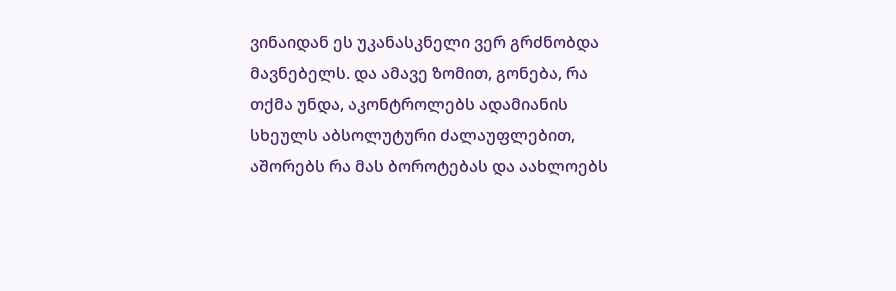ვინაიდან ეს უკანასკნელი ვერ გრძნობდა მავნებელს. და ამავე ზომით, გონება, რა თქმა უნდა, აკონტროლებს ადამიანის სხეულს აბსოლუტური ძალაუფლებით, აშორებს რა მას ბოროტებას და აახლოებს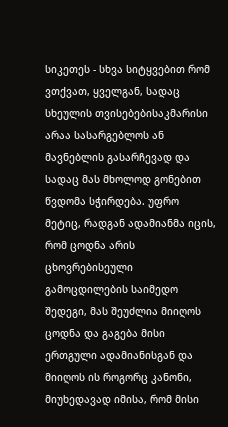სიკეთეს - სხვა სიტყვებით რომ ვთქვათ, ყველგან, სადაც სხეულის თვისებებისაკმარისი არაა სასარგებლოს ან მავნებლის გასარჩევად და სადაც მას მხოლოდ გონებით წვდომა სჭირდება. უფრო მეტიც, რადგან ადამიანმა იცის, რომ ცოდნა არის ცხოვრებისეული გამოცდილების საიმედო შედეგი, მას შეუძლია მიიღოს ცოდნა და გაგება მისი ერთგული ადამიანისგან და მიიღოს ის როგორც კანონი, მიუხედავად იმისა, რომ მისი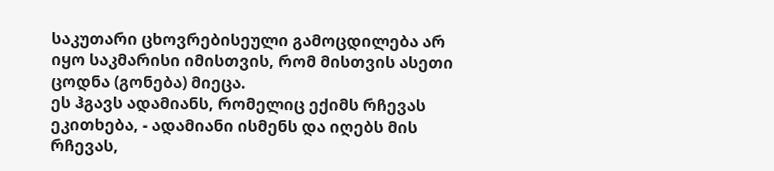საკუთარი ცხოვრებისეული გამოცდილება არ იყო საკმარისი იმისთვის, რომ მისთვის ასეთი ცოდნა (გონება) მიეცა.
ეს ჰგავს ადამიანს, რომელიც ექიმს რჩევას ეკითხება, - ადამიანი ისმენს და იღებს მის რჩევას,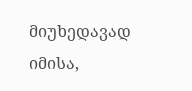მიუხედავად იმისა,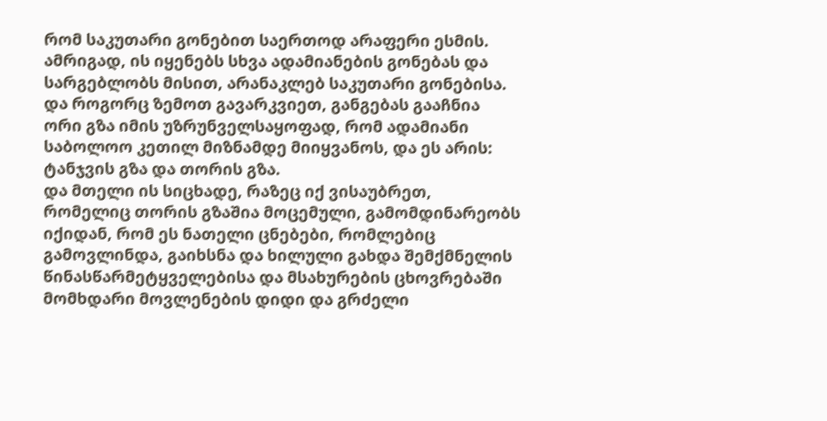რომ საკუთარი გონებით საერთოდ არაფერი ესმის. ამრიგად, ის იყენებს სხვა ადამიანების გონებას და სარგებლობს მისით, არანაკლებ საკუთარი გონებისა.
და როგორც ზემოთ გავარკვიეთ, განგებას გააჩნია ორი გზა იმის უზრუნველსაყოფად, რომ ადამიანი საბოლოო კეთილ მიზნამდე მიიყვანოს, და ეს არის: ტანჯვის გზა და თორის გზა.
და მთელი ის სიცხადე, რაზეც იქ ვისაუბრეთ, რომელიც თორის გზაშია მოცემული, გამომდინარეობს იქიდან, რომ ეს ნათელი ცნებები, რომლებიც გამოვლინდა, გაიხსნა და ხილული გახდა შემქმნელის წინასწარმეტყველებისა და მსახურების ცხოვრებაში მომხდარი მოვლენების დიდი და გრძელი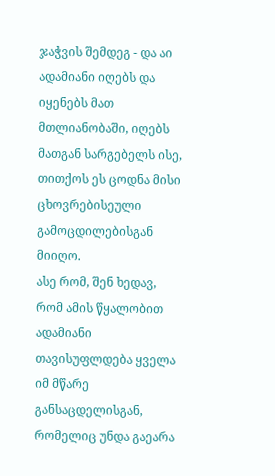ჯაჭვის შემდეგ - და აი ადამიანი იღებს და იყენებს მათ მთლიანობაში, იღებს მათგან სარგებელს ისე, თითქოს ეს ცოდნა მისი ცხოვრებისეული გამოცდილებისგან მიიღო.
ასე რომ, შენ ხედავ, რომ ამის წყალობით ადამიანი თავისუფლდება ყველა იმ მწარე განსაცდელისგან, რომელიც უნდა გაეარა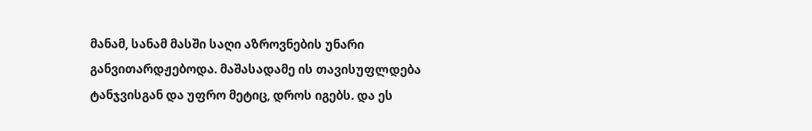მანამ, სანამ მასში საღი აზროვნების უნარი განვითარდჟებოდა. მაშასადამე ის თავისუფლდება ტანჯვისგან და უფრო მეტიც, დროს იგებს. და ეს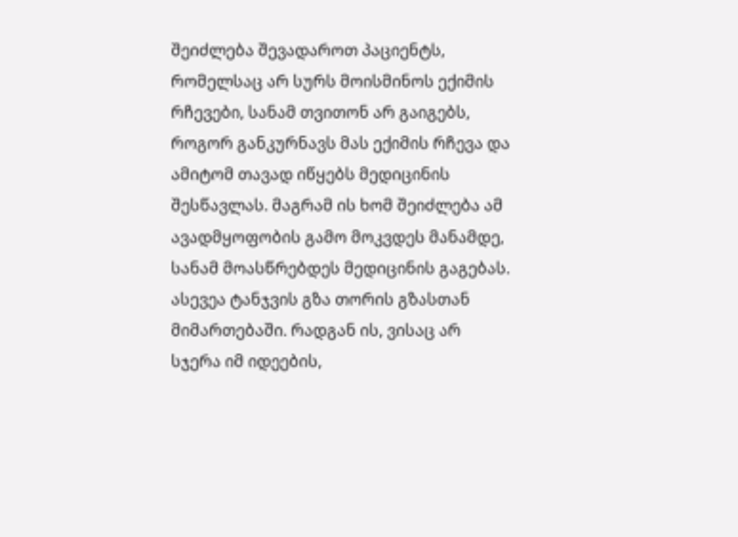შეიძლება შევადაროთ პაციენტს, რომელსაც არ სურს მოისმინოს ექიმის რჩევები, სანამ თვითონ არ გაიგებს, როგორ განკურნავს მას ექიმის რჩევა და ამიტომ თავად იწყებს მედიცინის შესწავლას. მაგრამ ის ხომ შეიძლება ამ ავადმყოფობის გამო მოკვდეს მანამდე, სანამ მოასწრებდეს მედიცინის გაგებას.
ასევეა ტანჯვის გზა თორის გზასთან მიმართებაში. რადგან ის, ვისაც არ სჯერა იმ იდეების,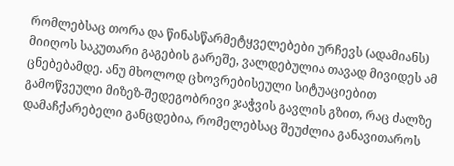რომლებსაც თორა და წინასწარმეტყველებები ურჩევს (ადამიანს) მიიღოს საკუთარი გაგების გარეშე, ვალდებულია თავად მივიდეს ამ ცნებებამდე. ანუ მხოლოდ ცხოვრებისეული სიტუაციებით გამოწვეული მიზეზ-შედეგობრივი ჯაჭვის გავლის გზით, რაც ძალზე დამაჩქარებელი განცდებია, რომელებსაც შეუძლია განავითაროს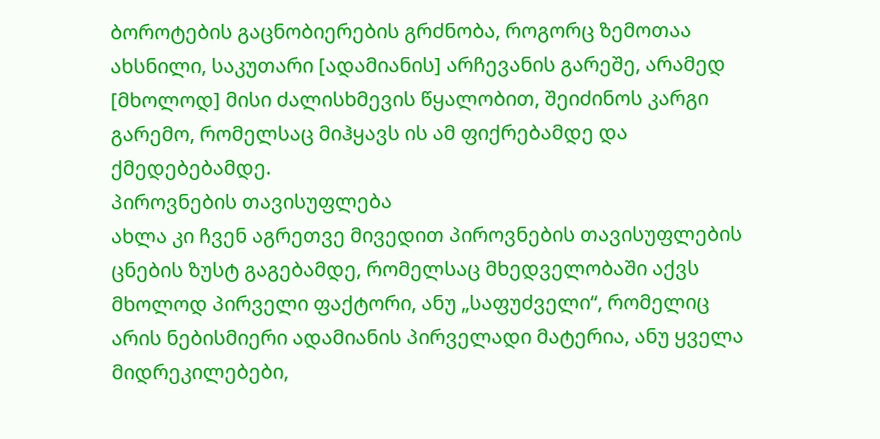ბოროტების გაცნობიერების გრძნობა, როგორც ზემოთაა ახსნილი, საკუთარი [ადამიანის] არჩევანის გარეშე, არამედ [მხოლოდ] მისი ძალისხმევის წყალობით, შეიძინოს კარგი გარემო, რომელსაც მიჰყავს ის ამ ფიქრებამდე და ქმედებებამდე.
პიროვნების თავისუფლება
ახლა კი ჩვენ აგრეთვე მივედით პიროვნების თავისუფლების ცნების ზუსტ გაგებამდე, რომელსაც მხედველობაში აქვს მხოლოდ პირველი ფაქტორი, ანუ „საფუძველი“, რომელიც არის ნებისმიერი ადამიანის პირველადი მატერია, ანუ ყველა მიდრეკილებები,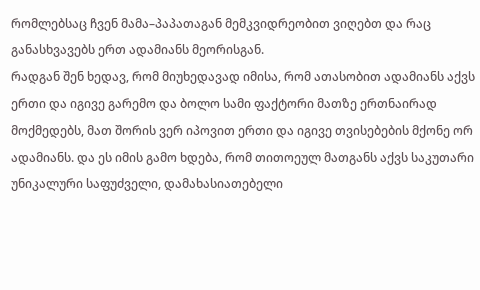რომლებსაც ჩვენ მამა–პაპათაგან მემკვიდრეობით ვიღებთ და რაც განასხვავებს ერთ ადამიანს მეორისგან.
რადგან შენ ხედავ, რომ მიუხედავად იმისა, რომ ათასობით ადამიანს აქვს ერთი და იგივე გარემო და ბოლო სამი ფაქტორი მათზე ერთნაირად მოქმედებს, მათ შორის ვერ იპოვით ერთი და იგივე თვისებების მქონე ორ ადამიანს. და ეს იმის გამო ხდება, რომ თითოეულ მათგანს აქვს საკუთარი უნიკალური საფუძველი, დამახასიათებელი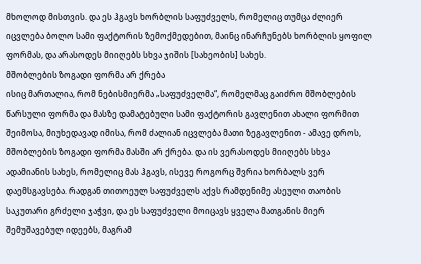მხოლოდ მისთვის. და ეს ჰგავს ხორბლის საფუძველს, რომელიც თუმცა ძლიერ იცვლება ბოლო სამი ფაქტორის ზემოქმედებით, მაინც ინარჩუნებს ხორბლის ყოფილ ფორმას, და არასოდეს მიიღებს სხვა ჯიშის [სახეობის] სახეს.
მშობლების ზოგადი ფორმა არ ქრება
ისიც მართალია, რომ ნებისმიერმა „საფუძველმა“, რომელმაც გაიძრო მშობლების წარსული ფორმა და მასზე დამატებული სამი ფაქტორის გავლენით ახალი ფორმით შეიმოსა, მიუხედავად იმისა, რომ ძალიან იცვლება მათი ზეგავლენით - ამავე დროს, მშობლების ზოგადი ფორმა მასში არ ქრება. და ის ვერასოდეს მიიღებს სხვა ადამიანის სახეს, რომელიც მას ჰგავს, ისევე როგორც შვრია ხორბალს ვერ დაემსგავსება. რადგან თითოეულ საფუძველს აქვს რამდენიმე ასეული თაობის საკუთარი გრძელი ჯაჭვი, და ეს საფუძველი მოიცავს ყველა მათგანის მიერ შემუშავებულ იდეებს, მაგრამ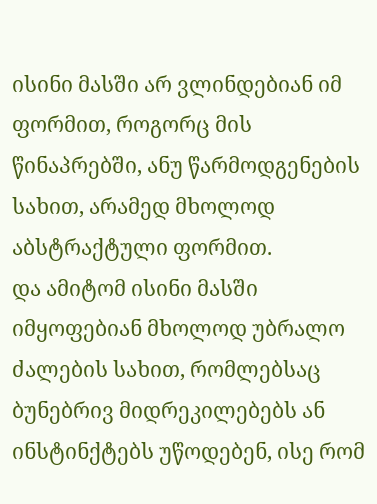ისინი მასში არ ვლინდებიან იმ ფორმით, როგორც მის წინაპრებში, ანუ წარმოდგენების სახით, არამედ მხოლოდ აბსტრაქტული ფორმით.
და ამიტომ ისინი მასში იმყოფებიან მხოლოდ უბრალო ძალების სახით, რომლებსაც ბუნებრივ მიდრეკილებებს ან ინსტინქტებს უწოდებენ, ისე რომ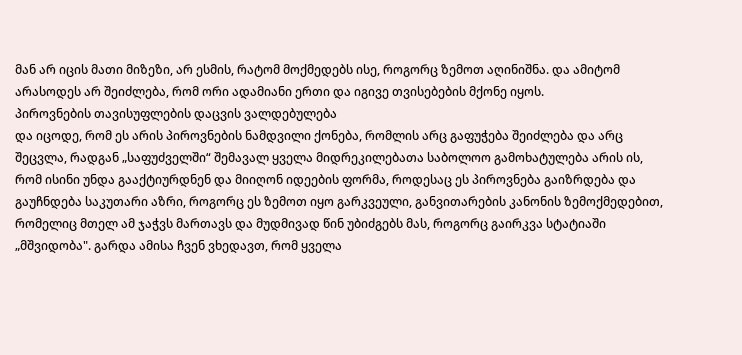მან არ იცის მათი მიზეზი, არ ესმის, რატომ მოქმედებს ისე, როგორც ზემოთ აღინიშნა. და ამიტომ არასოდეს არ შეიძლება, რომ ორი ადამიანი ერთი და იგივე თვისებების მქონე იყოს.
პიროვნების თავისუფლების დაცვის ვალდებულება
და იცოდე, რომ ეს არის პიროვნების ნამდვილი ქონება, რომლის არც გაფუჭება შეიძლება და არც შეცვლა, რადგან „საფუძველში“ შემავალ ყველა მიდრეკილებათა საბოლოო გამოხატულება არის ის, რომ ისინი უნდა გააქტიურდნენ და მიიღონ იდეების ფორმა, როდესაც ეს პიროვნება გაიზრდება და გაუჩნდება საკუთარი აზრი, როგორც ეს ზემოთ იყო გარკვეული, განვითარების კანონის ზემოქმედებით, რომელიც მთელ ამ ჯაჭვს მართავს და მუდმივად წინ უბიძგებს მას, როგორც გაირკვა სტატიაში „მშვიდობა". გარდა ამისა ჩვენ ვხედავთ, რომ ყველა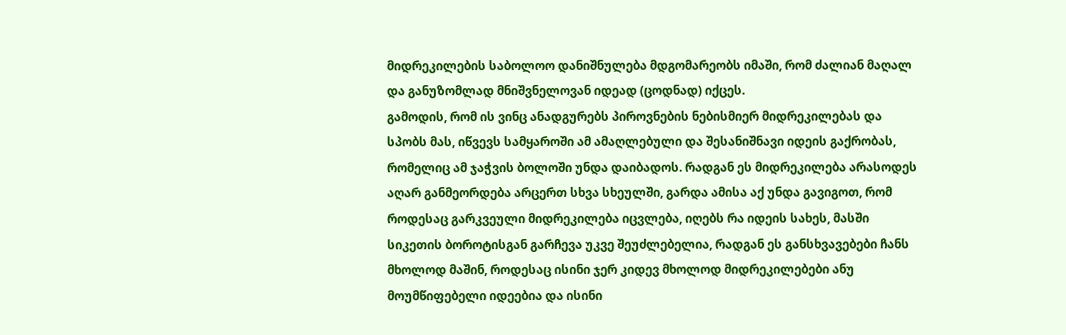მიდრეკილების საბოლოო დანიშნულება მდგომარეობს იმაში, რომ ძალიან მაღალ და განუზომლად მნიშვნელოვან იდეად (ცოდნად) იქცეს.
გამოდის, რომ ის ვინც ანადგურებს პიროვნების ნებისმიერ მიდრეკილებას და სპობს მას, იწვევს სამყაროში ამ ამაღლებული და შესანიშნავი იდეის გაქრობას, რომელიც ამ ჯაჭვის ბოლოში უნდა დაიბადოს. რადგან ეს მიდრეკილება არასოდეს აღარ განმეორდება არცერთ სხვა სხეულში, გარდა ამისა აქ უნდა გავიგოთ, რომ როდესაც გარკვეული მიდრეკილება იცვლება, იღებს რა იდეის სახეს, მასში სიკეთის ბოროტისგან გარჩევა უკვე შეუძლებელია, რადგან ეს განსხვავებები ჩანს მხოლოდ მაშინ, როდესაც ისინი ჯერ კიდევ მხოლოდ მიდრეკილებები ანუ მოუმწიფებელი იდეებია და ისინი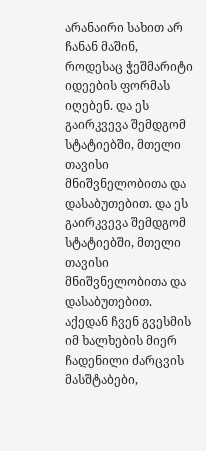არანაირი სახით არ ჩანან მაშინ, როდესაც ჭეშმარიტი იდეების ფორმას იღებენ. და ეს გაირკვევა შემდგომ სტატიებში, მთელი თავისი მნიშვნელობითა და დასაბუთებით. და ეს გაირკვევა შემდგომ სტატიებში, მთელი თავისი მნიშვნელობითა და დასაბუთებით.
აქედან ჩვენ გვესმის იმ ხალხების მიერ ჩადენილი ძარცვის მასშტაბები,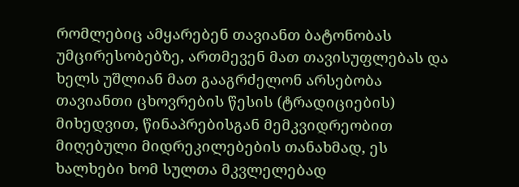რომლებიც ამყარებენ თავიანთ ბატონობას უმცირესობებზე, ართმევენ მათ თავისუფლებას და ხელს უშლიან მათ გააგრძელონ არსებობა თავიანთი ცხოვრების წესის (ტრადიციების) მიხედვით, წინაპრებისგან მემკვიდრეობით მიღებული მიდრეკილებების თანახმად, ეს ხალხები ხომ სულთა მკვლელებად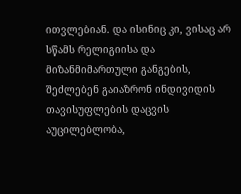ითვლებიან. და ისინიც კი, ვისაც არ სწამს რელიგიისა და მიზანმიმართული განგების, შეძლებენ გაიაზრონ ინდივიდის თავისუფლების დაცვის აუცილებლობა,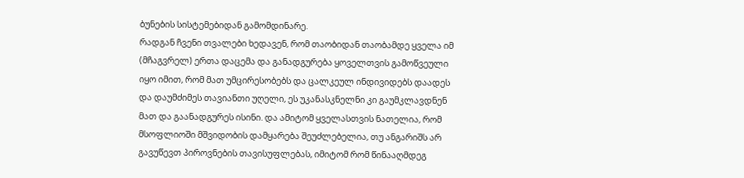ბუნების სისტემებიდან გამომდინარე.
რადგან ჩვენი თვალები ხედავენ, რომ თაობიდან თაობამდე ყველა იმ (მჩაგვრელ) ერთა დაცემა და განადგურება ყოველთვის გამოწვეული იყო იმით, რომ მათ უმცირესობებს და ცალკეულ ინდივიდებს დაადეს და დაუმძიმეს თავიანთი უღელი, ეს უკანასკნელნი კი გაუმკლავდნენ მათ და გაანადგურეს ისინი. და ამიტომ ყველასთვის ნათელია, რომ მსოფლიოში მშვიდობის დამყარება შეუძლებელია, თუ ანგარიშს არ გავუწევთ პიროვნების თავისუფლებას, იმიტომ რომ წინააღმდეგ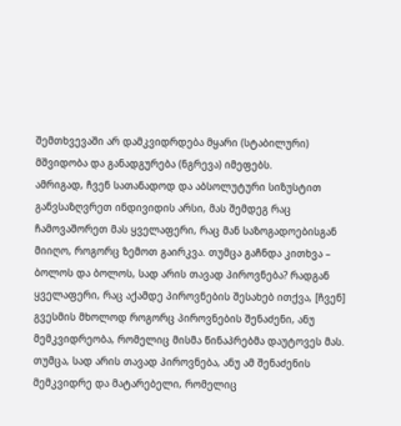შემთხვევაში არ დამკვიდრდება მყარი (სტაბილური) მშვიდობა და განადგურება (ნგრევა) იმეფებს.
ამრიგად, ჩვენ სათანადოდ და აბსოლუტური სიზუსტით განვსაზღვრეთ ინდივიდის არსი, მას შემდეგ რაც ჩამოვაშორეთ მას ყველაფერი, რაც მან საზოგადოებისგან მიიღო, როგორც ზემოთ გაირკვა. თუმცა გაჩნდა კითხვა – ბოლოს და ბოლოს, სად არის თავად პიროვნება? რადგან ყველაფერი, რაც აქამდე პიროვნების შესახებ ითქვა, [ჩვენ] გვესმის მხოლოდ როგორც პიროვნების შენაძენი, ანუ მემკვიდრეობა, რომელიც მისმა წინაპრებმა დაუტოვეს მას.
თუმცა, სად არის თავად პიროვნება, ანუ ამ შენაძენის მემკვიდრე და მატარებელი, რომელიც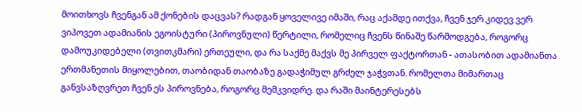მოითხოვს ჩვენგან ამ ქონების დაცვას? რადგან ყოველივე იმაში, რაც აქამდე ითქვა, ჩვენ ჯერ კიდევ ვერ ვიპოვეთ ადამიანის ეგოისტური (პიროვნული) წერტილი, რომელიც ჩვენს წინაშე წარმოდგება, როგორც დამოუკიდებელი (თვითკმარი) ერთეული, და რა საქმე მაქვს მე პირველ ფაქტორთან - ათასობით ადამიანთა ერთმანეთის მიყოლებით, თაობიდან თაობაზე გადაჭიმულ გრძელ ჯაჭვთან. რომელთა მიმართაც განვსაზღვრეთ ჩვენ ეს პიროვნება, როგორც მემკვიდრე. და რაში მაინტერესებს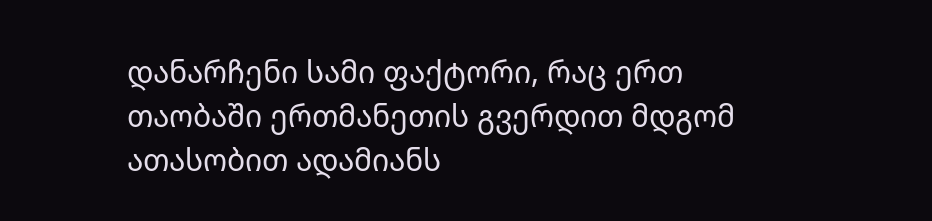დანარჩენი სამი ფაქტორი, რაც ერთ თაობაში ერთმანეთის გვერდით მდგომ ათასობით ადამიანს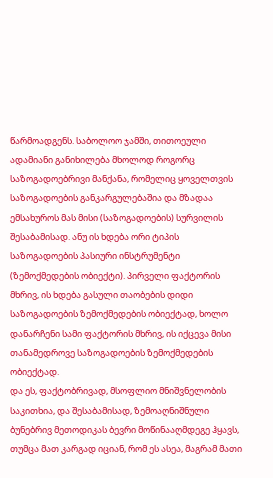წარმოადგენს. საბოლოო ჯამში, თითოეული ადამიანი განიხილება მხოლოდ როგორც საზოგადოებრივი მანქანა, რომელიც ყოველთვის საზოგადოების განკარგულებაშია და მზადაა ემსახუროს მას მისი (საზოგადოების) სურვილის შესაბამისად. ანუ ის ხდება ორი ტიპის საზოგადოების პასიური ინსტრუმენტი (ზემოქმედების ობიექტი). პირველი ფაქტორის მხრივ, ის ხდება გასული თაობების დიდი საზოგადოების ზემოქმედების ობიექტად, ხოლო დანარჩენი სამი ფაქტორის მხრივ, ის იქცევა მისი თანამედროვე საზოგადოების ზემოქმედების ობიექტად.
და ეს, ფაქტობრივად, მსოფლიო მნიშვნელობის საკითხია, და შესაბამისად, ზემოაღნიშნული ბუნებრივ მეთოდიკას ბევრი მოწინააღმდეგე ჰყავს, თუმცა მათ კარგად იციან, რომ ეს ასეა, მაგრამ მათი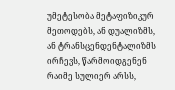უმეტესობა მეტაფიზიკურ მეთოდებს, ან დუალიზმს, ან ტრანსცენდენტალიზმს ირჩევს, წარმოიდგენენ რაიმე სულიერ არსს,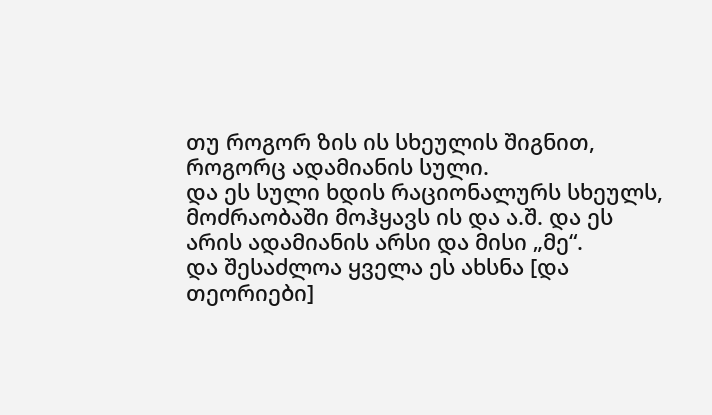თუ როგორ ზის ის სხეულის შიგნით, როგორც ადამიანის სული.
და ეს სული ხდის რაციონალურს სხეულს, მოძრაობაში მოჰყავს ის და ა.შ. და ეს არის ადამიანის არსი და მისი „მე“.
და შესაძლოა ყველა ეს ახსნა [და თეორიები]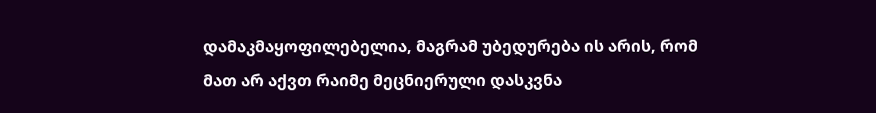დამაკმაყოფილებელია, მაგრამ უბედურება ის არის, რომ მათ არ აქვთ რაიმე მეცნიერული დასკვნა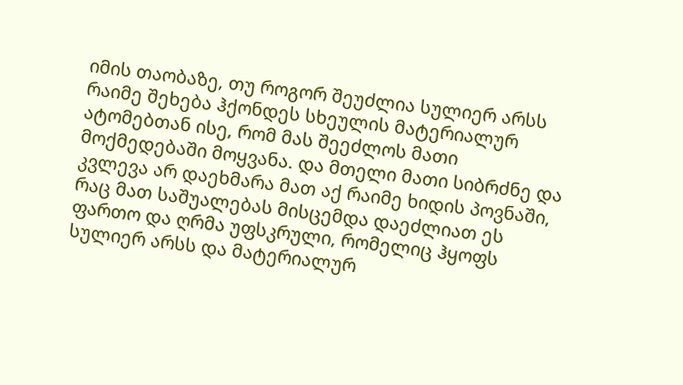იმის თაობაზე, თუ როგორ შეუძლია სულიერ არსს რაიმე შეხება ჰქონდეს სხეულის მატერიალურ ატომებთან ისე, რომ მას შეეძლოს მათი მოქმედებაში მოყვანა. და მთელი მათი სიბრძნე და კვლევა არ დაეხმარა მათ აქ რაიმე ხიდის პოვნაში, რაც მათ საშუალებას მისცემდა დაეძლიათ ეს ფართო და ღრმა უფსკრული, რომელიც ჰყოფს სულიერ არსს და მატერიალურ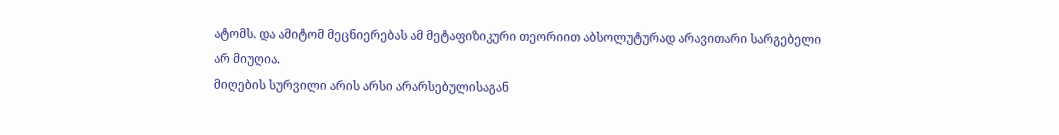ატომს. და ამიტომ მეცნიერებას ამ მეტაფიზიკური თეორიით აბსოლუტურად არავითარი სარგებელი არ მიუღია.
მიღების სურვილი არის არსი არარსებულისაგან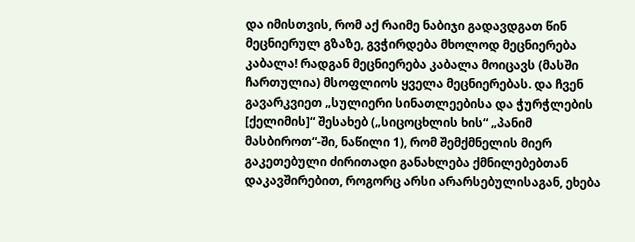და იმისთვის, რომ აქ რაიმე ნაბიჯი გადავდგათ წინ მეცნიერულ გზაზე, გვჭირდება მხოლოდ მეცნიერება კაბალა! რადგან მეცნიერება კაბალა მოიცავს (მასში ჩართულია) მსოფლიოს ყველა მეცნიერებას. და ჩვენ გავარკვიეთ „სულიერი სინათლეებისა და ჭურჭლების [ქელიმის]“ შესახებ („სიცოცხლის ხის“ „პანიმ მასბიროთ“-ში, ნაწილი 1), რომ შემქმნელის მიერ გაკეთებული ძირითადი განახლება ქმნილებებთან დაკავშირებით, როგორც არსი არარსებულისაგან, ეხება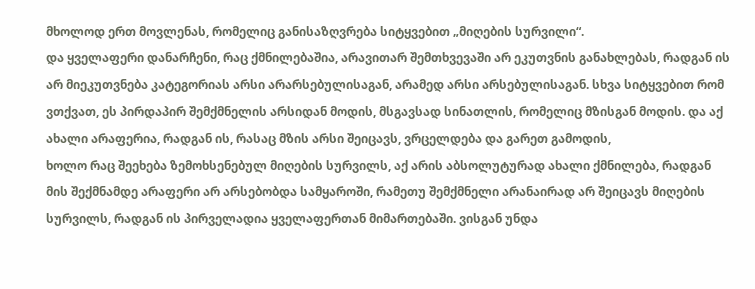მხოლოდ ერთ მოვლენას, რომელიც განისაზღვრება სიტყვებით „მიღების სურვილი“.
და ყველაფერი დანარჩენი, რაც ქმნილებაშია, არავითარ შემთხვევაში არ ეკუთვნის განახლებას, რადგან ის არ მიეკუთვნება კატეგორიას არსი არარსებულისაგან, არამედ არსი არსებულისაგან. სხვა სიტყვებით რომ ვთქვათ, ეს პირდაპირ შემქმნელის არსიდან მოდის, მსგავსად სინათლის, რომელიც მზისგან მოდის. და აქ ახალი არაფერია, რადგან ის, რასაც მზის არსი შეიცავს, ვრცელდება და გარეთ გამოდის,
ხოლო რაც შეეხება ზემოხსენებულ მიღების სურვილს, აქ არის აბსოლუტურად ახალი ქმნილება, რადგან მის შექმნამდე არაფერი არ არსებობდა სამყაროში, რამეთუ შემქმნელი არანაირად არ შეიცავს მიღების სურვილს, რადგან ის პირველადია ყველაფერთან მიმართებაში. ვისგან უნდა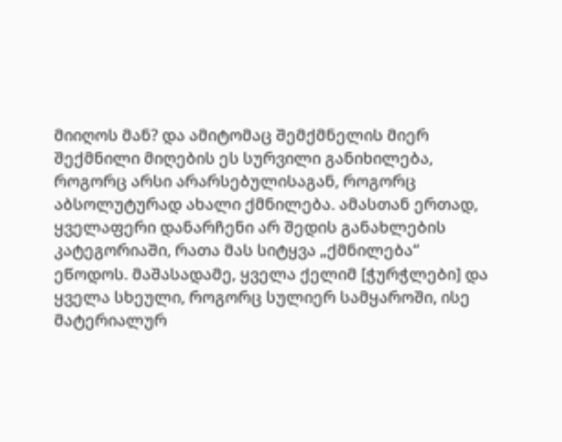მიიღოს მან? და ამიტომაც შემქმნელის მიერ შექმნილი მიღების ეს სურვილი განიხილება, როგორც არსი არარსებულისაგან, როგორც აბსოლუტურად ახალი ქმნილება. ამასთან ერთად, ყველაფერი დანარჩენი არ შედის განახლების კატეგორიაში, რათა მას სიტყვა „ქმნილება“ ეწოდოს. მაშასადამე, ყველა ქელიმ [ჭურჭლები] და ყველა სხეული, როგორც სულიერ სამყაროში, ისე მატერიალურ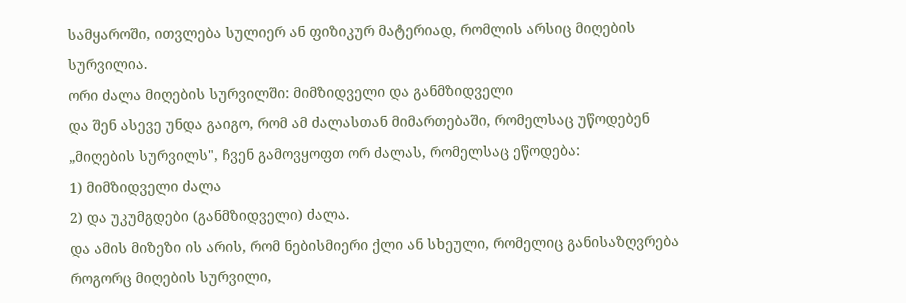სამყაროში, ითვლება სულიერ ან ფიზიკურ მატერიად, რომლის არსიც მიღების სურვილია.
ორი ძალა მიღების სურვილში: მიმზიდველი და განმზიდველი
და შენ ასევე უნდა გაიგო, რომ ამ ძალასთან მიმართებაში, რომელსაც უწოდებენ „მიღების სურვილს", ჩვენ გამოვყოფთ ორ ძალას, რომელსაც ეწოდება:
1) მიმზიდველი ძალა
2) და უკუმგდები (განმზიდველი) ძალა.
და ამის მიზეზი ის არის, რომ ნებისმიერი ქლი ან სხეული, რომელიც განისაზღვრება როგორც მიღების სურვილი,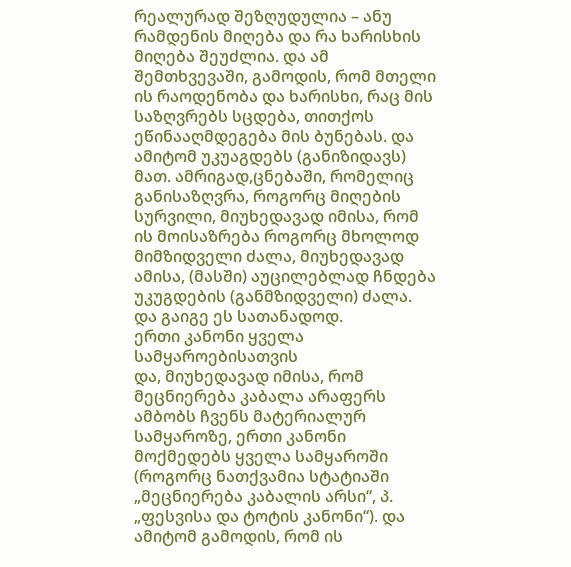რეალურად შეზღუდულია – ანუ რამდენის მიღება და რა ხარისხის მიღება შეუძლია. და ამ შემთხვევაში, გამოდის, რომ მთელი ის რაოდენობა და ხარისხი, რაც მის საზღვრებს სცდება, თითქოს ეწინააღმდეგება მის ბუნებას. და ამიტომ უკუაგდებს (განიზიდავს) მათ. ამრიგად,ცნებაში, რომელიც განისაზღვრა, როგორც მიღების სურვილი, მიუხედავად იმისა, რომ ის მოისაზრება როგორც მხოლოდ მიმზიდველი ძალა, მიუხედავად ამისა, (მასში) აუცილებლად ჩნდება უკუგდების (განმზიდველი) ძალა. და გაიგე ეს სათანადოდ.
ერთი კანონი ყველა სამყაროებისათვის
და, მიუხედავად იმისა, რომ მეცნიერება კაბალა არაფერს ამბობს ჩვენს მატერიალურ სამყაროზე, ერთი კანონი მოქმედებს ყველა სამყაროში (როგორც ნათქვამია სტატიაში „მეცნიერება კაბალის არსი“, პ. „ფესვისა და ტოტის კანონი“). და ამიტომ გამოდის, რომ ის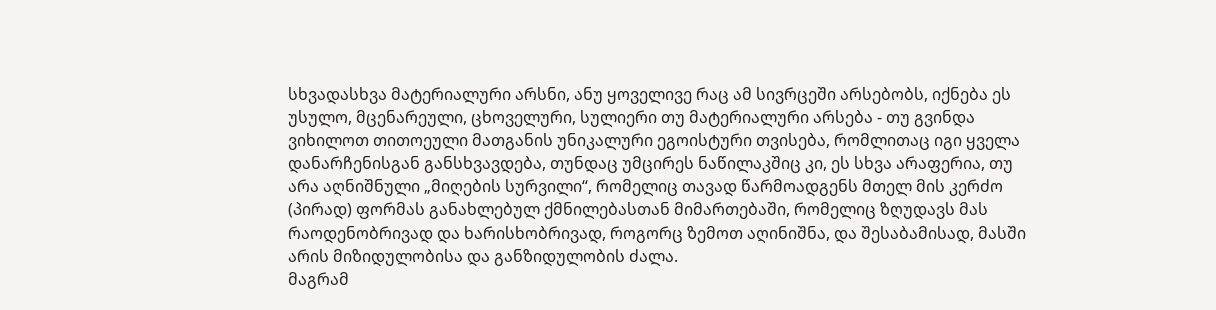სხვადასხვა მატერიალური არსნი, ანუ ყოველივე რაც ამ სივრცეში არსებობს, იქნება ეს უსულო, მცენარეული, ცხოველური, სულიერი თუ მატერიალური არსება - თუ გვინდა ვიხილოთ თითოეული მათგანის უნიკალური ეგოისტური თვისება, რომლითაც იგი ყველა დანარჩენისგან განსხვავდება, თუნდაც უმცირეს ნაწილაკშიც კი, ეს სხვა არაფერია, თუ არა აღნიშნული „მიღების სურვილი“, რომელიც თავად წარმოადგენს მთელ მის კერძო (პირად) ფორმას განახლებულ ქმნილებასთან მიმართებაში, რომელიც ზღუდავს მას რაოდენობრივად და ხარისხობრივად, როგორც ზემოთ აღინიშნა, და შესაბამისად, მასში არის მიზიდულობისა და განზიდულობის ძალა.
მაგრამ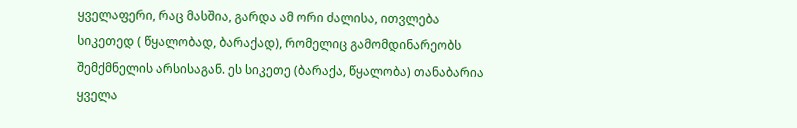ყველაფერი, რაც მასშია, გარდა ამ ორი ძალისა, ითვლება სიკეთედ ( წყალობად, ბარაქად), რომელიც გამომდინარეობს შემქმნელის არსისაგან. ეს სიკეთე (ბარაქა, წყალობა) თანაბარია ყველა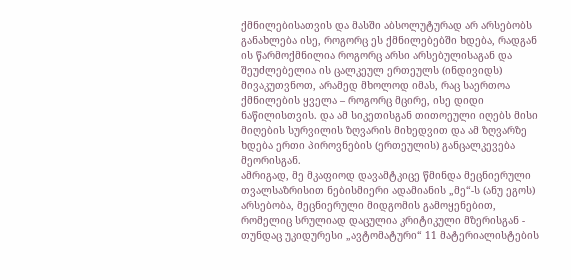ქმნილებისათვის და მასში აბსოლუტურად არ არსებობს განახლება ისე, როგორც ეს ქმნილებებში ხდება, რადგან ის წარმოქმნილია როგორც არსი არსებულისაგან და შეუძლებელია ის ცალკეულ ერთეულს (ინდივიდს) მივაკუთვნოთ, არამედ მხოლოდ იმას, რაც საერთოა ქმნილების ყველა – როგორც მცირე, ისე დიდი ნაწილისთვის. და ამ სიკეთისგან თითოეული იღებს მისი მიღების სურვილის ზღვარის მიხედვით და ამ ზღვარზე ხდება ერთი პიროვნების (ერთეულის) განცალკევება მეორისგან.
ამრიგად, მე მკაფიოდ დავამტკიცე წმინდა მეცნიერული თვალსაზრისით ნებისმიერი ადამიანის „მე“-ს (ანუ ეგოს) არსებობა, მეცნიერული მიდგომის გამოყენებით, რომელიც სრულიად დაცულია კრიტიკული მზერისგან - თუნდაც უკიდურესი „ავტომატური“ 11 მატერიალისტების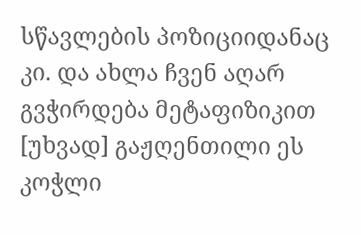სწავლების პოზიციიდანაც კი. და ახლა ჩვენ აღარ გვჭირდება მეტაფიზიკით [უხვად] გაჟღენთილი ეს კოჭლი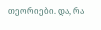თეორიები. და, რა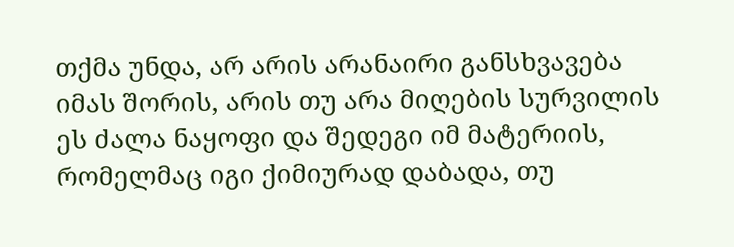თქმა უნდა, არ არის არანაირი განსხვავება იმას შორის, არის თუ არა მიღების სურვილის ეს ძალა ნაყოფი და შედეგი იმ მატერიის, რომელმაც იგი ქიმიურად დაბადა, თუ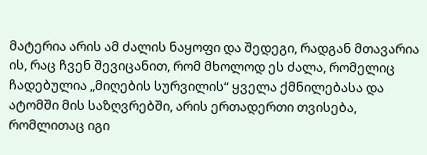მატერია არის ამ ძალის ნაყოფი და შედეგი, რადგან მთავარია ის, რაც ჩვენ შევიცანით, რომ მხოლოდ ეს ძალა, რომელიც ჩადებულია „მიღების სურვილის“ ყველა ქმნილებასა და ატომში მის საზღვრებში, არის ერთადერთი თვისება, რომლითაც იგი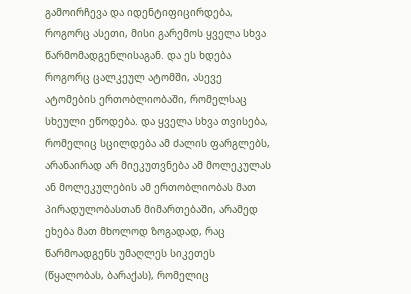გამოირჩევა და იდენტიფიცირდება, როგორც ასეთი, მისი გარემოს ყველა სხვა წარმომადგენლისაგან. და ეს ხდება როგორც ცალკეულ ატომში, ასევე ატომების ერთობლიობაში, რომელსაც სხეული ეწოდება. და ყველა სხვა თვისება, რომელიც სცილდება ამ ძალის ფარგლებს, არანაირად არ მიეკუთვნება ამ მოლეკულას ან მოლეკულების ამ ერთობლიობას მათ პირადულობასთან მიმართებაში, არამედ ეხება მათ მხოლოდ ზოგადად, რაც წარმოადგენს უმაღლეს სიკეთეს (წყალობას, ბარაქას), რომელიც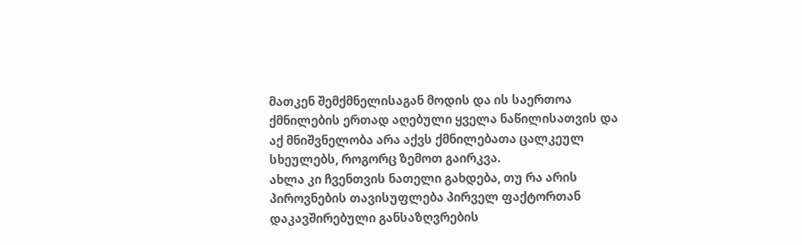მათკენ შემქმნელისაგან მოდის და ის საერთოა ქმნილების ერთად აღებული ყველა ნაწილისათვის და აქ მნიშვნელობა არა აქვს ქმნილებათა ცალკეულ სხეულებს, როგორც ზემოთ გაირკვა.
ახლა კი ჩვენთვის ნათელი გახდება, თუ რა არის პიროვნების თავისუფლება პირველ ფაქტორთან დაკავშირებული განსაზღვრების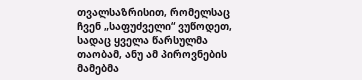თვალსაზრისით, რომელსაც ჩვენ „საფუძველი“ ვუწოდეთ, სადაც ყველა წარსულმა თაობამ, ანუ ამ პიროვნების მამებმა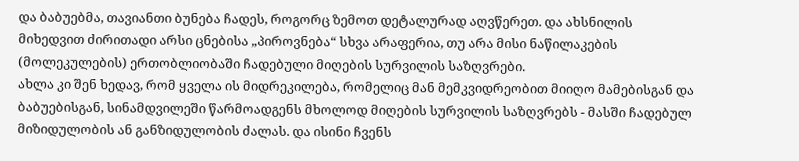და ბაბუებმა, თავიანთი ბუნება ჩადეს, როგორც ზემოთ დეტალურად აღვწერეთ. და ახსნილის მიხედვით ძირითადი არსი ცნებისა „პიროვნება“ სხვა არაფერია, თუ არა მისი ნაწილაკების (მოლეკულების) ერთობლიობაში ჩადებული მიღების სურვილის საზღვრები.
ახლა კი შენ ხედავ, რომ ყველა ის მიდრეკილება, რომელიც მან მემკვიდრეობით მიიღო მამებისგან და ბაბუებისგან, სინამდვილეში წარმოადგენს მხოლოდ მიღების სურვილის საზღვრებს - მასში ჩადებულ მიზიდულობის ან განზიდულობის ძალას. და ისინი ჩვენს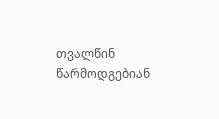თვალწინ წარმოდგებიან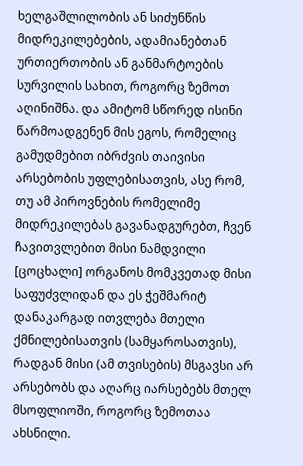ხელგაშლილობის ან სიძუნწის მიდრეკილებების, ადამიანებთან ურთიერთობის ან განმარტოების სურვილის სახით, როგორც ზემოთ აღინიშნა. და ამიტომ სწორედ ისინი წარმოადგენენ მის ეგოს, რომელიც გამუდმებით იბრძვის თაივისი არსებობის უფლებისათვის, ასე რომ, თუ ამ პიროვნების რომელიმე მიდრეკილებას გავანადგურებთ, ჩვენ ჩავითვლებით მისი ნამდვილი [ცოცხალი] ორგანოს მომკვეთად მისი საფუძვლიდან და ეს ჭეშმარიტ დანაკარგად ითვლება მთელი ქმნილებისათვის (სამყაროსათვის), რადგან მისი (ამ თვისების) მსგავსი არ არსებობს და აღარც იარსებებს მთელ მსოფლიოში, როგორც ზემოთაა ახსნილი.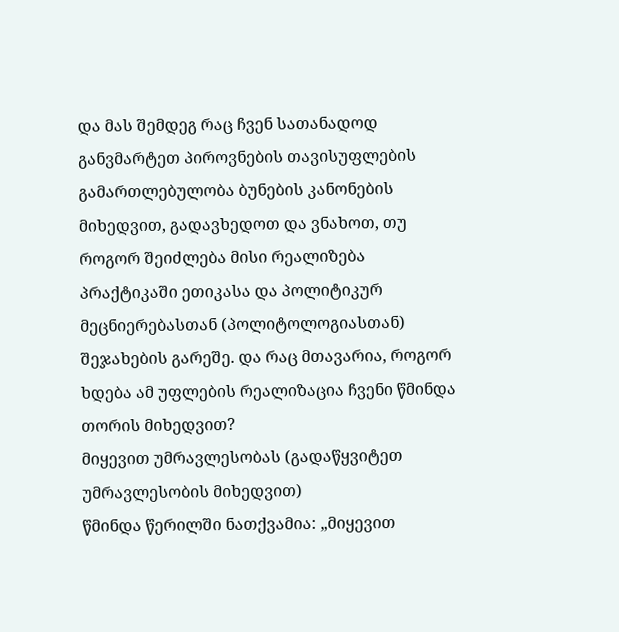და მას შემდეგ რაც ჩვენ სათანადოდ განვმარტეთ პიროვნების თავისუფლების გამართლებულობა ბუნების კანონების მიხედვით, გადავხედოთ და ვნახოთ, თუ როგორ შეიძლება მისი რეალიზება პრაქტიკაში ეთიკასა და პოლიტიკურ მეცნიერებასთან (პოლიტოლოგიასთან) შეჯახების გარეშე. და რაც მთავარია, როგორ ხდება ამ უფლების რეალიზაცია ჩვენი წმინდა თორის მიხედვით?
მიყევით უმრავლესობას (გადაწყვიტეთ უმრავლესობის მიხედვით)
წმინდა წერილში ნათქვამია: „მიყევით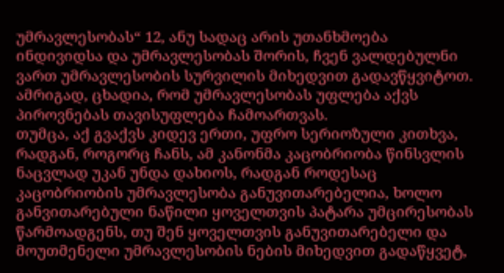უმრავლესობას“ 12, ანუ სადაც არის უთანხმოება ინდივიდსა და უმრავლესობას შორის, ჩვენ ვალდებულნი ვართ უმრავლესობის სურვილის მიხედვით გადავწყვიტოთ. ამრიგად, ცხადია, რომ უმრავლესობას უფლება აქვს პიროვნებას თავისუფლება ჩამოართვას.
თუმცა, აქ გვაქვს კიდევ ერთი, უფრო სერიოზული კითხვა, რადგან, როგორც ჩანს, ამ კანონმა კაცობრიობა წინსვლის ნაცვლად უკან უნდა დახიოს, რადგან როდესაც კაცობრიობის უმრავლესობა განუვითარებელია, ხოლო განვითარებული ნაწილი ყოველთვის პატარა უმცირესობას წარმოადგენს, თუ შენ ყოველთვის განუვითარებელი და მოუთმენელი უმრავლესობის ნების მიხედვით გადაწყვეტ,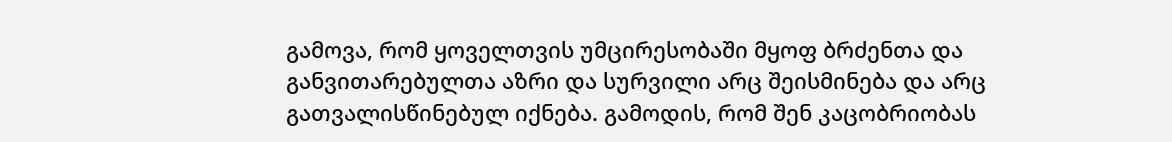გამოვა, რომ ყოველთვის უმცირესობაში მყოფ ბრძენთა და განვითარებულთა აზრი და სურვილი არც შეისმინება და არც გათვალისწინებულ იქნება. გამოდის, რომ შენ კაცობრიობას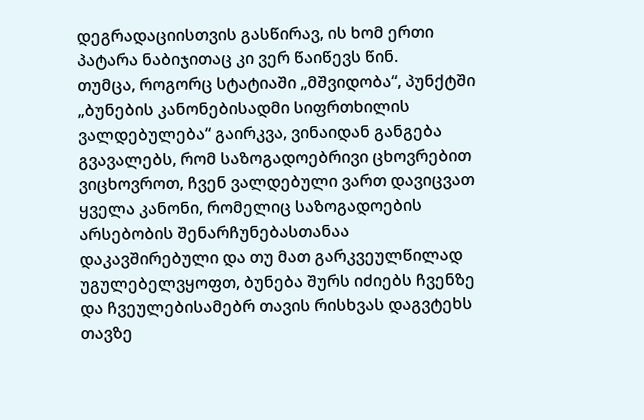დეგრადაციისთვის გასწირავ, ის ხომ ერთი პატარა ნაბიჯითაც კი ვერ წაიწევს წინ.
თუმცა, როგორც სტატიაში „მშვიდობა“, პუნქტში „ბუნების კანონებისადმი სიფრთხილის ვალდებულება“ გაირკვა, ვინაიდან განგება გვავალებს, რომ საზოგადოებრივი ცხოვრებით ვიცხოვროთ, ჩვენ ვალდებული ვართ დავიცვათ ყველა კანონი, რომელიც საზოგადოების არსებობის შენარჩუნებასთანაა დაკავშირებული და თუ მათ გარკვეულწილად უგულებელვყოფთ, ბუნება შურს იძიებს ჩვენზე და ჩვეულებისამებრ თავის რისხვას დაგვტეხს თავზე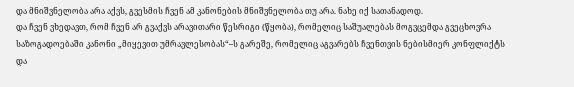და მნიშვნელობა არა აქვს, გვესმის ჩვენ ამ კანონების მნიშვნელობა თუ არა. ნახე იქ სათანადოდ.
და ჩვენ ვხედავთ, რომ ჩვენ არ გვაქვს არავითარი წესრიგი (წყობა), რომელიც საშუალებას მოგვცემდა გვეცხოვრა საზოგადოებაში კანონი „მიყევით უმრავლესობას“–ს გარეშე, რომელიც აგვარებს ჩვენთვის ნებისმიერ კონფლიქტს და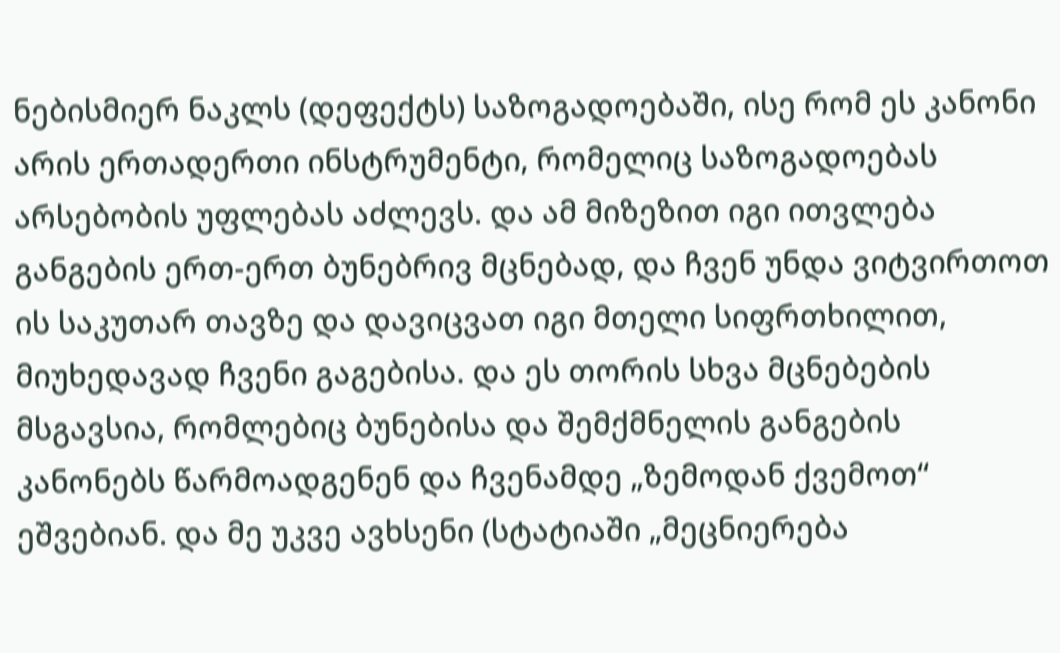ნებისმიერ ნაკლს (დეფექტს) საზოგადოებაში, ისე რომ ეს კანონი არის ერთადერთი ინსტრუმენტი, რომელიც საზოგადოებას არსებობის უფლებას აძლევს. და ამ მიზეზით იგი ითვლება განგების ერთ-ერთ ბუნებრივ მცნებად, და ჩვენ უნდა ვიტვირთოთ ის საკუთარ თავზე და დავიცვათ იგი მთელი სიფრთხილით, მიუხედავად ჩვენი გაგებისა. და ეს თორის სხვა მცნებების მსგავსია, რომლებიც ბუნებისა და შემქმნელის განგების კანონებს წარმოადგენენ და ჩვენამდე „ზემოდან ქვემოთ“ ეშვებიან. და მე უკვე ავხსენი (სტატიაში „მეცნიერება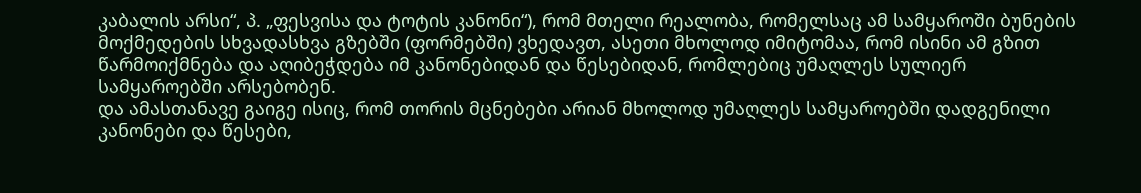კაბალის არსი“, პ. „ფესვისა და ტოტის კანონი“), რომ მთელი რეალობა, რომელსაც ამ სამყაროში ბუნების მოქმედების სხვადასხვა გზებში (ფორმებში) ვხედავთ, ასეთი მხოლოდ იმიტომაა, რომ ისინი ამ გზით წარმოიქმნება და აღიბეჭდება იმ კანონებიდან და წესებიდან, რომლებიც უმაღლეს სულიერ სამყაროებში არსებობენ.
და ამასთანავე გაიგე ისიც, რომ თორის მცნებები არიან მხოლოდ უმაღლეს სამყაროებში დადგენილი კანონები და წესები,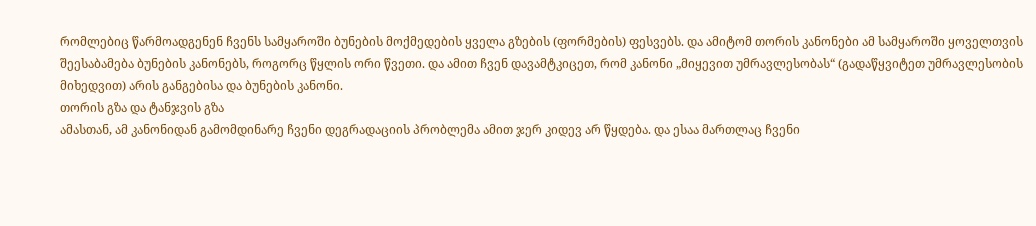რომლებიც წარმოადგენენ ჩვენს სამყაროში ბუნების მოქმედების ყველა გზების (ფორმების) ფესვებს. და ამიტომ თორის კანონები ამ სამყაროში ყოველთვის შეესაბამება ბუნების კანონებს, როგორც წყლის ორი წვეთი. და ამით ჩვენ დავამტკიცეთ, რომ კანონი „მიყევით უმრავლესობას“ (გადაწყვიტეთ უმრავლესობის მიხედვით) არის განგებისა და ბუნების კანონი.
თორის გზა და ტანჯვის გზა
ამასთან, ამ კანონიდან გამომდინარე ჩვენი დეგრადაციის პრობლემა ამით ჯერ კიდევ არ წყდება. და ესაა მართლაც ჩვენი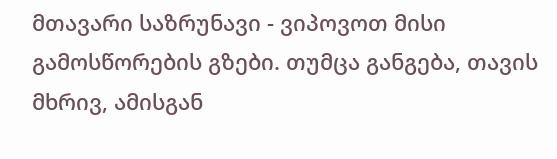მთავარი საზრუნავი - ვიპოვოთ მისი გამოსწორების გზები. თუმცა განგება, თავის მხრივ, ამისგან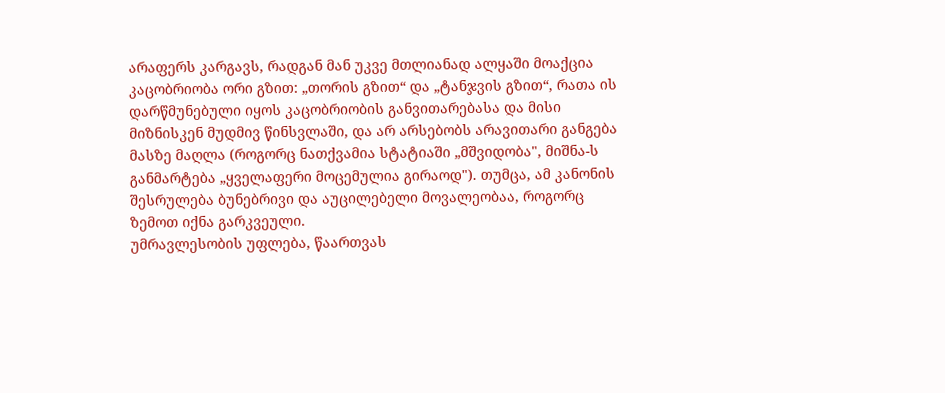არაფერს კარგავს, რადგან მან უკვე მთლიანად ალყაში მოაქცია კაცობრიობა ორი გზით: „თორის გზით“ და „ტანჯვის გზით“, რათა ის დარწმუნებული იყოს კაცობრიობის განვითარებასა და მისი მიზნისკენ მუდმივ წინსვლაში, და არ არსებობს არავითარი განგება მასზე მაღლა (როგორც ნათქვამია სტატიაში „მშვიდობა", მიშნა-ს განმარტება „ყველაფერი მოცემულია გირაოდ"). თუმცა, ამ კანონის შესრულება ბუნებრივი და აუცილებელი მოვალეობაა, როგორც ზემოთ იქნა გარკვეული.
უმრავლესობის უფლება, წაართვას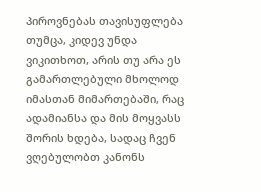პიროვნებას თავისუფლება
თუმცა, კიდევ უნდა ვიკითხოთ, არის თუ არა ეს გამართლებული მხოლოდ იმასთან მიმართებაში, რაც ადამიანსა და მის მოყვასს შორის ხდება, სადაც ჩვენ ვღებულობთ კანონს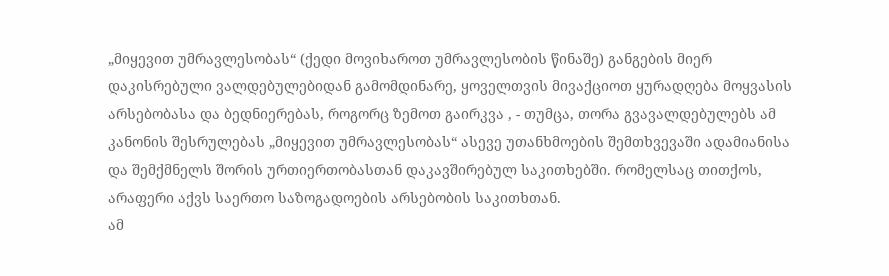„მიყევით უმრავლესობას“ (ქედი მოვიხაროთ უმრავლესობის წინაშე) განგების მიერ დაკისრებული ვალდებულებიდან გამომდინარე, ყოველთვის მივაქციოთ ყურადღება მოყვასის არსებობასა და ბედნიერებას, როგორც ზემოთ გაირკვა , - თუმცა, თორა გვავალდებულებს ამ კანონის შესრულებას „მიყევით უმრავლესობას“ ასევე უთანხმოების შემთხვევაში ადამიანისა და შემქმნელს შორის ურთიერთობასთან დაკავშირებულ საკითხებში. რომელსაც თითქოს, არაფერი აქვს საერთო საზოგადოების არსებობის საკითხთან.
ამ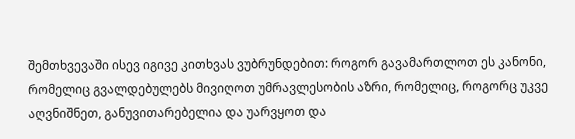შემთხვევაში ისევ იგივე კითხვას ვუბრუნდებით: როგორ გავამართლოთ ეს კანონი, რომელიც გვალდებულებს მივიღოთ უმრავლესობის აზრი, რომელიც, როგორც უკვე აღვნიშნეთ, განუვითარებელია და უარვყოთ და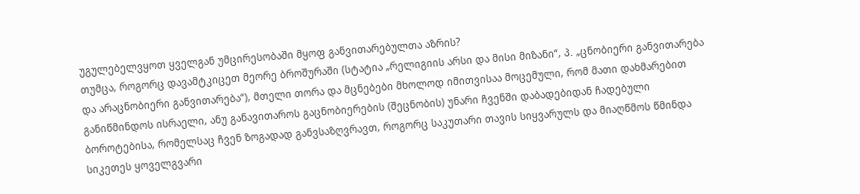უგულებელვყოთ ყველგან უმცირესობაში მყოფ განვითარებულთა აზრის?
თუმცა, როგორც დავამტკიცეთ მეორე ბროშურაში (სტატია „რელიგიის არსი და მისი მიზანი“, პ. „ცნობიერი განვითარება და არაცნობიერი განვითარება“), მთელი თორა და მცნებები მხოლოდ იმითვისაა მოცემული, რომ მათი დახმარებით განიწმინდოს ისრაელი, ანუ განავითაროს გაცნობიერების (შეცნობის) უნარი ჩვენში დაბადებიდან ჩადებული ბოროტებისა, რომელსაც ჩვენ ზოგადად განვსაზღვრავთ, როგორც საკუთარი თავის სიყვარულს და მიაღწმოს წმინდა სიკეთეს ყოველგვარი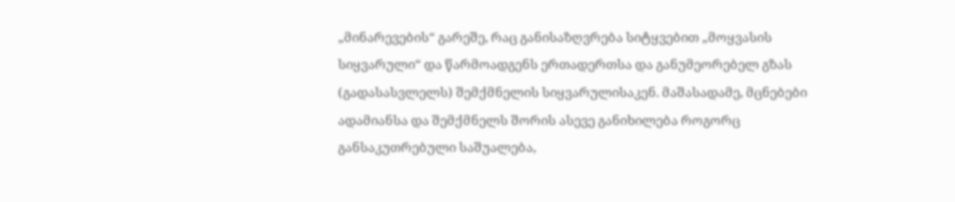„მინარევების“ გარეშე, რაც განისაზღვრება სიტყვებით „მოყვასის სიყვარული“ და წარმოადგენს ერთადერთსა და განუმეორებელ გზას (გადასასვლელს) შემქმნელის სიყვარულისაკენ. მაშასადამე, მცნებები ადამიანსა და შემქმნელს შორის ასევე განიხილება როგორც განსაკუთრებული საშუალება,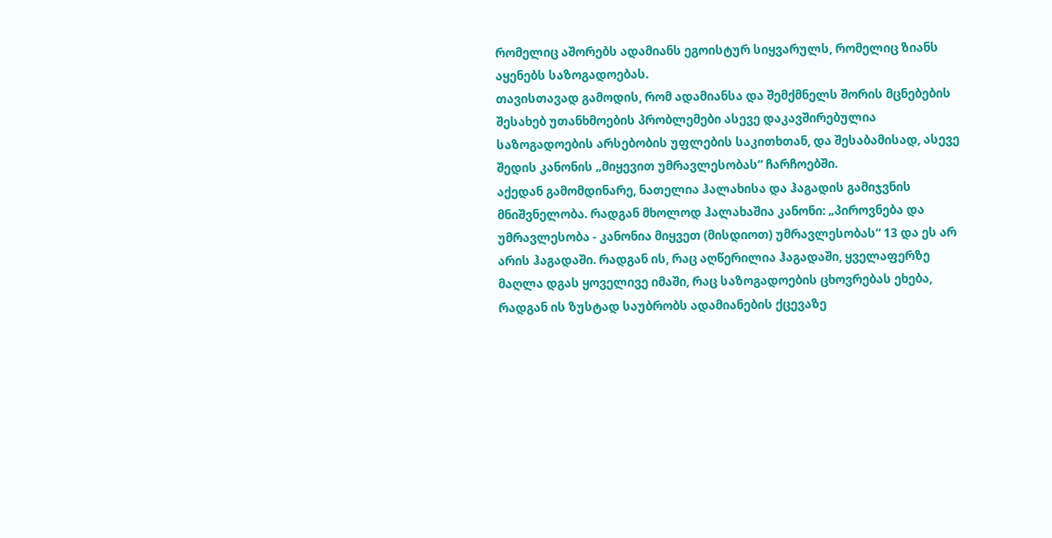რომელიც აშორებს ადამიანს ეგოისტურ სიყვარულს, რომელიც ზიანს აყენებს საზოგადოებას.
თავისთავად გამოდის, რომ ადამიანსა და შემქმნელს შორის მცნებების შესახებ უთანხმოების პრობლემები ასევე დაკავშირებულია საზოგადოების არსებობის უფლების საკითხთან, და შესაბამისად, ასევე შედის კანონის „მიყევით უმრავლესობას“ ჩარჩოებში.
აქედან გამომდინარე, ნათელია ჰალახისა და ჰაგადის გამიჯვნის მნიშვნელობა. რადგან მხოლოდ ჰალახაშია კანონი: „პიროვნება და უმრავლესობა - კანონია მიყვეთ (მისდიოთ) უმრავლესობას“ 13 და ეს არ არის ჰაგადაში. რადგან ის, რაც აღწერილია ჰაგადაში, ყველაფერზე მაღლა დგას ყოველივე იმაში, რაც საზოგადოების ცხოვრებას ეხება, რადგან ის ზუსტად საუბრობს ადამიანების ქცევაზე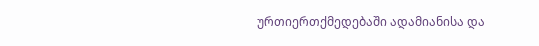ურთიერთქმედებაში ადამიანისა და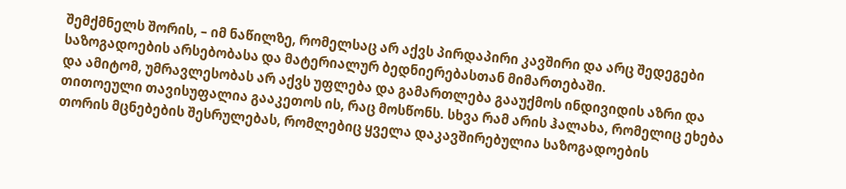შემქმნელს შორის, – იმ ნაწილზე, რომელსაც არ აქვს პირდაპირი კავშირი და არც შედეგები საზოგადოების არსებობასა და მატერიალურ ბედნიერებასთან მიმართებაში.
და ამიტომ, უმრავლესობას არ აქვს უფლება და გამართლება გააუქმოს ინდივიდის აზრი და თითოეული თავისუფალია გააკეთოს ის, რაც მოსწონს. სხვა რამ არის ჰალახა, რომელიც ეხება თორის მცნებების შესრულებას, რომლებიც ყველა დაკავშირებულია საზოგადოების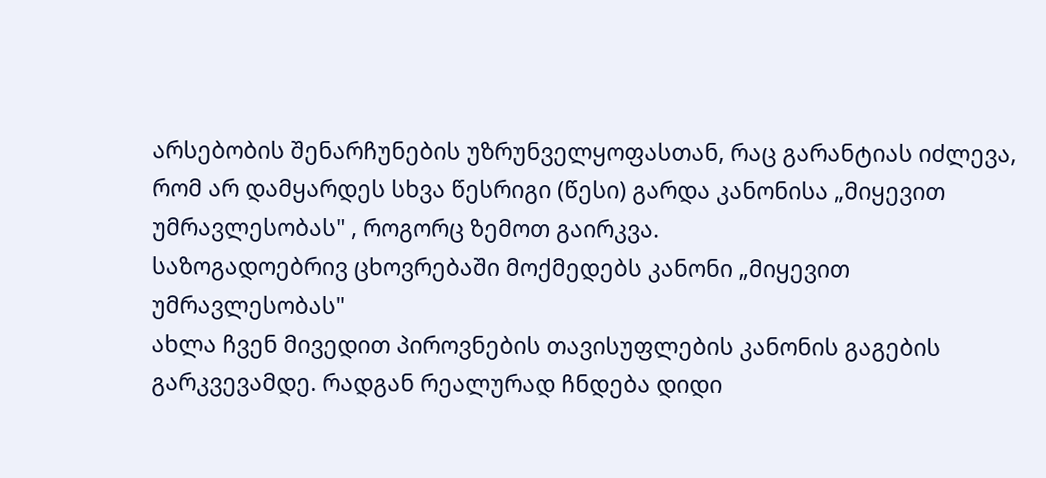არსებობის შენარჩუნების უზრუნველყოფასთან, რაც გარანტიას იძლევა, რომ არ დამყარდეს სხვა წესრიგი (წესი) გარდა კანონისა „მიყევით უმრავლესობას" , როგორც ზემოთ გაირკვა.
საზოგადოებრივ ცხოვრებაში მოქმედებს კანონი „მიყევით უმრავლესობას"
ახლა ჩვენ მივედით პიროვნების თავისუფლების კანონის გაგების გარკვევამდე. რადგან რეალურად ჩნდება დიდი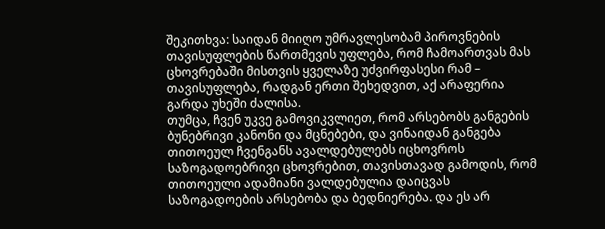შეკითხვა: საიდან მიიღო უმრავლესობამ პიროვნების თავისუფლების წართმევის უფლება, რომ ჩამოართვას მას ცხოვრებაში მისთვის ყველაზე უძვირფასესი რამ – თავისუფლება, რადგან ერთი შეხედვით, აქ არაფერია გარდა უხეში ძალისა.
თუმცა, ჩვენ უკვე გამოვიკვლიეთ, რომ არსებობს განგების ბუნებრივი კანონი და მცნებები, და ვინაიდან განგება თითოეულ ჩვენგანს ავალდებულებს იცხოვროს საზოგადოებრივი ცხოვრებით, თავისთავად გამოდის, რომ თითოეული ადამიანი ვალდებულია დაიცვას საზოგადოების არსებობა და ბედნიერება. და ეს არ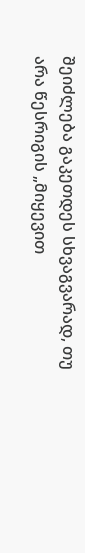შეიძლება გაკეთდეს სხვაგვარად, თუ არა წესრიგის „მიყევით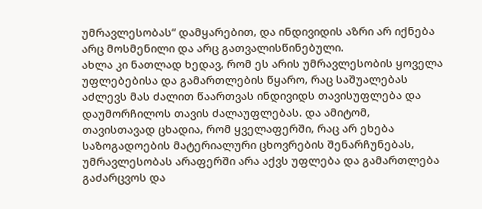უმრავლესობას“ დამყარებით, და ინდივიდის აზრი არ იქნება არც მოსმენილი და არც გათვალისწინებული.
ახლა კი ნათლად ხედავ, რომ ეს არის უმრავლესობის ყოველა უფლებებისა და გამართლების წყარო, რაც საშუალებას აძლევს მას ძალით წაართვას ინდივიდს თავისუფლება და დაუმორჩილოს თავის ძალაუფლებას. და ამიტომ, თავისთავად ცხადია, რომ ყველაფერში, რაც არ ეხება საზოგადოების მატერიალური ცხოვრების შენარჩუნებას, უმრავლესობას არაფერში არა აქვს უფლება და გამართლება გაძარცვოს და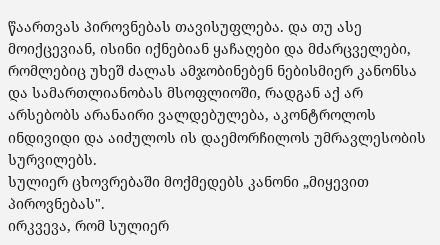წაართვას პიროვნებას თავისუფლება. და თუ ასე მოიქცევიან, ისინი იქნებიან ყაჩაღები და მძარცველები, რომლებიც უხეშ ძალას ამჯობინებენ ნებისმიერ კანონსა და სამართლიანობას მსოფლიოში, რადგან აქ არ არსებობს არანაირი ვალდებულება, აკონტროლოს ინდივიდი და აიძულოს ის დაემორჩილოს უმრავლესობის სურვილებს.
სულიერ ცხოვრებაში მოქმედებს კანონი „მიყევით პიროვნებას".
ირკვევა, რომ სულიერ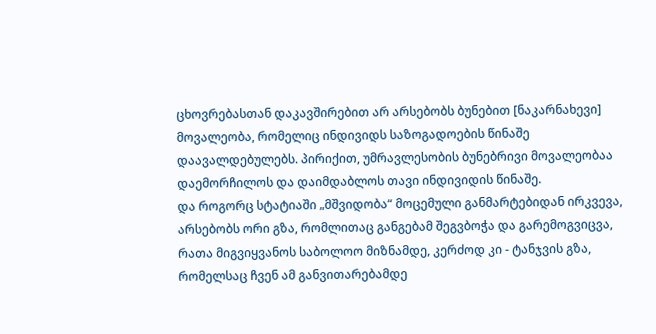ცხოვრებასთან დაკავშირებით არ არსებობს ბუნებით [ნაკარნახევი] მოვალეობა, რომელიც ინდივიდს საზოგადოების წინაშე დაავალდებულებს. პირიქით, უმრავლესობის ბუნებრივი მოვალეობაა დაემორჩილოს და დაიმდაბლოს თავი ინდივიდის წინაშე.
და როგორც სტატიაში „მშვიდობა“ მოცემული განმარტებიდან ირკვევა, არსებობს ორი გზა, რომლითაც განგებამ შეგვბოჭა და გარემოგვიცვა, რათა მიგვიყვანოს საბოლოო მიზნამდე, კერძოდ კი - ტანჯვის გზა, რომელსაც ჩვენ ამ განვითარებამდე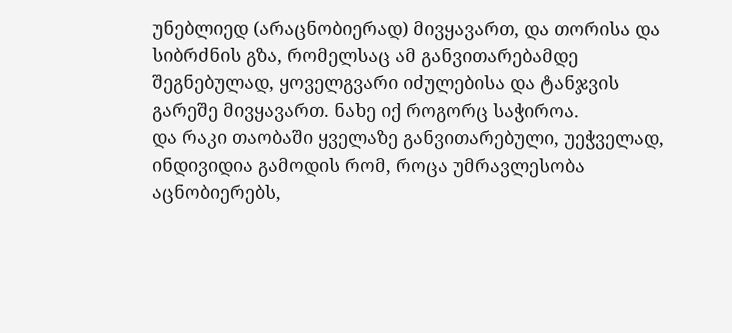უნებლიედ (არაცნობიერად) მივყავართ, და თორისა და სიბრძნის გზა, რომელსაც ამ განვითარებამდე შეგნებულად, ყოველგვარი იძულებისა და ტანჯვის გარეშე მივყავართ. ნახე იქ როგორც საჭიროა.
და რაკი თაობაში ყველაზე განვითარებული, უეჭველად, ინდივიდია გამოდის რომ, როცა უმრავლესობა აცნობიერებს,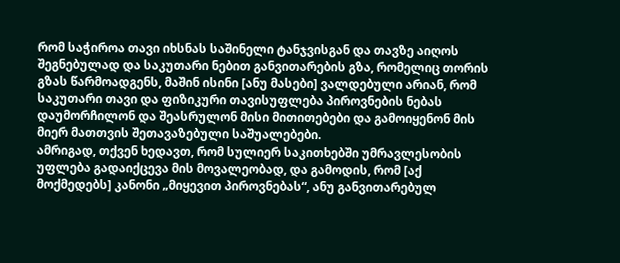რომ საჭიროა თავი იხსნას საშინელი ტანჯვისგან და თავზე აიღოს შეგნებულად და საკუთარი ნებით განვითარების გზა, რომელიც თორის გზას წარმოადგენს, მაშინ ისინი [ანუ მასები] ვალდებული არიან, რომ საკუთარი თავი და ფიზიკური თავისუფლება პიროვნების ნებას დაუმორჩილონ და შეასრულონ მისი მითითებები და გამოიყენონ მის მიერ მათთვის შეთავაზებული საშუალებები.
ამრიგად, თქვენ ხედავთ, რომ სულიერ საკითხებში უმრავლესობის უფლება გადაიქცევა მის მოვალეობად, და გამოდის, რომ [აქ მოქმედებს] კანონი „მიყევით პიროვნებას“, ანუ განვითარებულ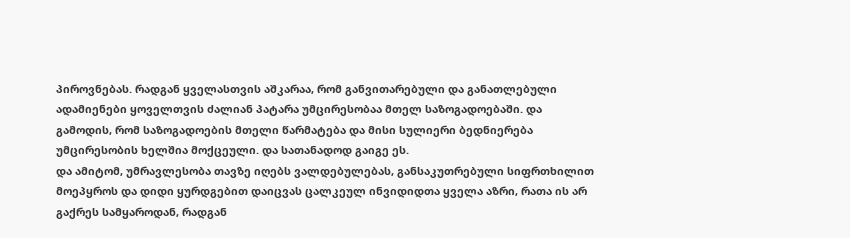პიროვნებას. რადგან ყველასთვის აშკარაა, რომ განვითარებული და განათლებული ადამიენები ყოველთვის ძალიან პატარა უმცირესობაა მთელ საზოგადოებაში. და გამოდის, რომ საზოგადოების მთელი წარმატება და მისი სულიერი ბედნიერება უმცირესობის ხელშია მოქცეული. და სათანადოდ გაიგე ეს.
და ამიტომ, უმრავლესობა თავზე იღებს ვალდებულებას, განსაკუთრებული სიფრთხილით მოეპყროს და დიდი ყურდგებით დაიცვას ცალკეულ ინვიდიდთა ყველა აზრი, რათა ის არ გაქრეს სამყაროდან, რადგან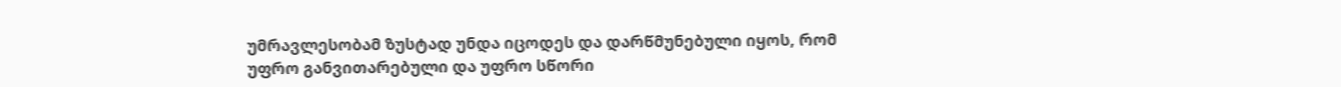უმრავლესობამ ზუსტად უნდა იცოდეს და დარწმუნებული იყოს, რომ უფრო განვითარებული და უფრო სწორი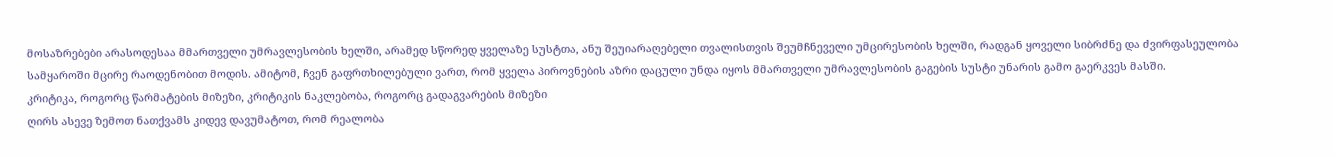მოსაზრებები არასოდესაა მმართველი უმრავლესობის ხელში, არამედ სწორედ ყველაზე სუსტთა, ანუ შეუიარაღებელი თვალისთვის შეუმჩნეველი უმცირესობის ხელში, რადგან ყოველი სიბრძნე და ძვირფასეულობა სამყაროში მცირე რაოდენობით მოდის. ამიტომ, ჩვენ გაფრთხილებული ვართ, რომ ყველა პიროვნების აზრი დაცული უნდა იყოს მმართველი უმრავლესობის გაგების სუსტი უნარის გამო გაერკვეს მასში.
კრიტიკა, როგორც წარმატების მიზეზი, კრიტიკის ნაკლებობა, როგორც გადაგვარების მიზეზი
ღირს ასევე ზემოთ ნათქვამს კიდევ დავუმატოთ, რომ რეალობა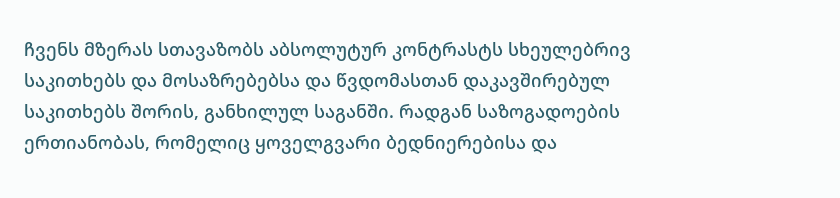ჩვენს მზერას სთავაზობს აბსოლუტურ კონტრასტს სხეულებრივ საკითხებს და მოსაზრებებსა და წვდომასთან დაკავშირებულ საკითხებს შორის, განხილულ საგანში. რადგან საზოგადოების ერთიანობას, რომელიც ყოველგვარი ბედნიერებისა და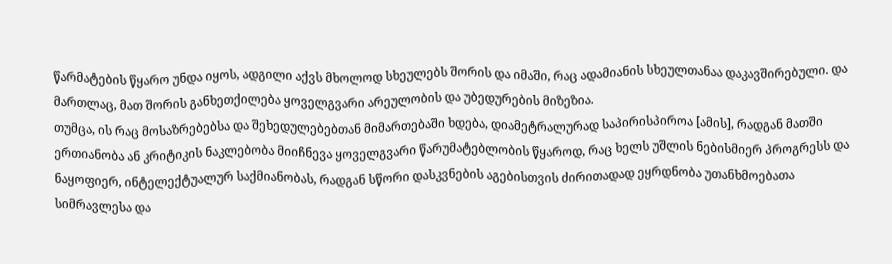წარმატების წყარო უნდა იყოს, ადგილი აქვს მხოლოდ სხეულებს შორის და იმაში, რაც ადამიანის სხეულთანაა დაკავშირებული. და მართლაც, მათ შორის განხეთქილება ყოველგვარი არეულობის და უბედურების მიზეზია.
თუმცა, ის რაც მოსაზრებებსა და შეხედულებებთან მიმართებაში ხდება, დიამეტრალურად საპირისპიროა [ამის], რადგან მათში ერთიანობა ან კრიტიკის ნაკლებობა მიიჩნევა ყოველგვარი წარუმატებლობის წყაროდ, რაც ხელს უშლის ნებისმიერ პროგრესს და ნაყოფიერ, ინტელექტუალურ საქმიანობას, რადგან სწორი დასკვნების აგებისთვის ძირითადად ეყრდნობა უთანხმოებათა სიმრავლესა და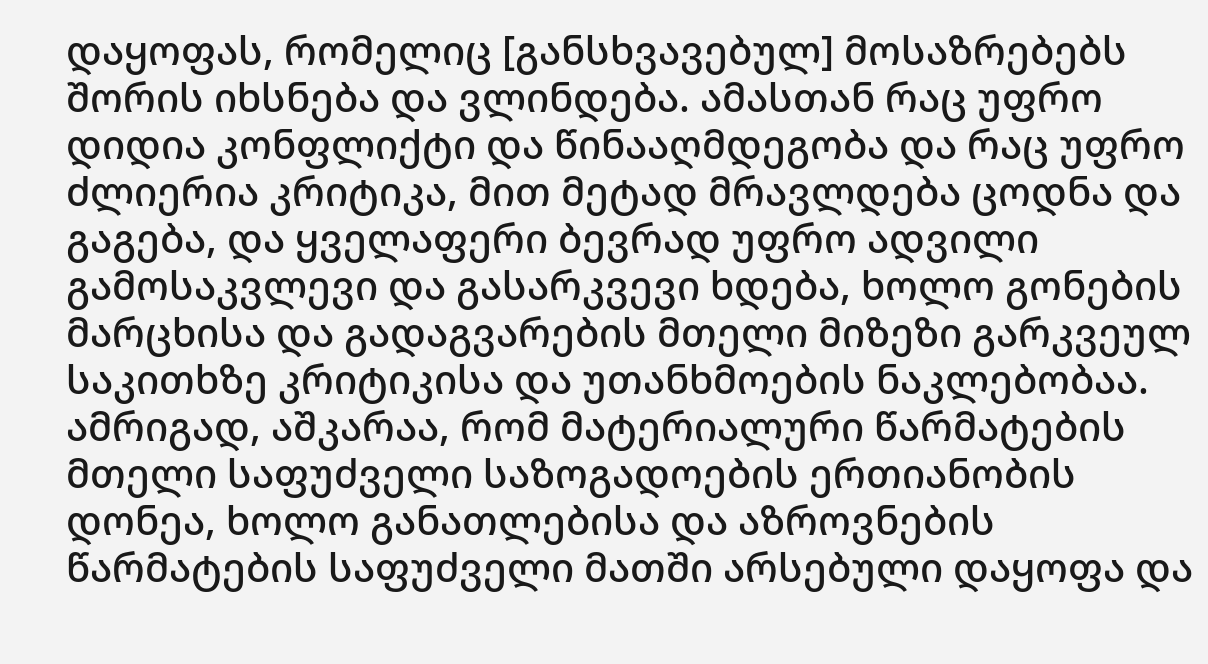დაყოფას, რომელიც [განსხვავებულ] მოსაზრებებს შორის იხსნება და ვლინდება. ამასთან რაც უფრო დიდია კონფლიქტი და წინააღმდეგობა და რაც უფრო ძლიერია კრიტიკა, მით მეტად მრავლდება ცოდნა და გაგება, და ყველაფერი ბევრად უფრო ადვილი გამოსაკვლევი და გასარკვევი ხდება, ხოლო გონების მარცხისა და გადაგვარების მთელი მიზეზი გარკვეულ საკითხზე კრიტიკისა და უთანხმოების ნაკლებობაა.
ამრიგად, აშკარაა, რომ მატერიალური წარმატების მთელი საფუძველი საზოგადოების ერთიანობის დონეა, ხოლო განათლებისა და აზროვნების წარმატების საფუძველი მათში არსებული დაყოფა და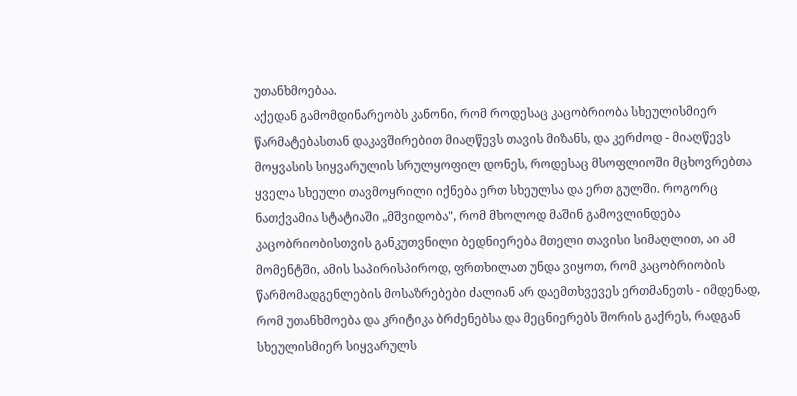უთანხმოებაა.
აქედან გამომდინარეობს კანონი, რომ როდესაც კაცობრიობა სხეულისმიერ წარმატებასთან დაკავშირებით მიაღწევს თავის მიზანს, და კერძოდ - მიაღწევს მოყვასის სიყვარულის სრულყოფილ დონეს, როდესაც მსოფლიოში მცხოვრებთა ყველა სხეული თავმოყრილი იქნება ერთ სხეულსა და ერთ გულში. როგორც ნათქვამია სტატიაში „მშვიდობა", რომ მხოლოდ მაშინ გამოვლინდება კაცობრიობისთვის განკუთვნილი ბედნიერება მთელი თავისი სიმაღლით, აი ამ მომენტში, ამის საპირისპიროდ, ფრთხილათ უნდა ვიყოთ, რომ კაცობრიობის წარმომადგენლების მოსაზრებები ძალიან არ დაემთხვევეს ერთმანეთს - იმდენად, რომ უთანხმოება და კრიტიკა ბრძენებსა და მეცნიერებს შორის გაქრეს, რადგან სხეულისმიერ სიყვარულს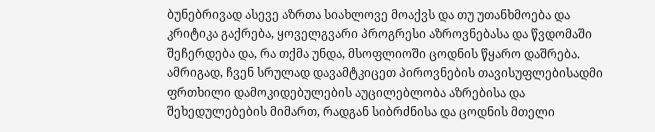ბუნებრივად ასევე აზრთა სიახლოვე მოაქვს და თუ უთანხმოება და კრიტიკა გაქრება, ყოველგვარი პროგრესი აზროვნებასა და წვდომაში შეჩერდება და, რა თქმა უნდა, მსოფლიოში ცოდნის წყარო დაშრება.
ამრიგად, ჩვენ სრულად დავამტკიცეთ პიროვნების თავისუფლებისადმი ფრთხილი დამოკიდებულების აუცილებლობა აზრებისა და შეხედულებების მიმართ, რადგან სიბრძნისა და ცოდნის მთელი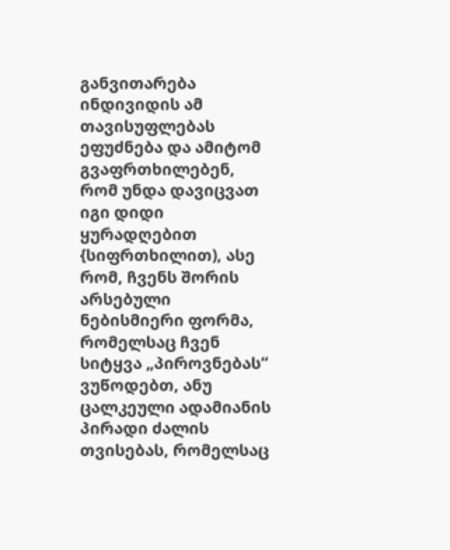განვითარება ინდივიდის ამ თავისუფლებას ეფუძნება და ამიტომ გვაფრთხილებენ, რომ უნდა დავიცვათ იგი დიდი ყურადღებით {სიფრთხილით), ასე რომ, ჩვენს შორის არსებული ნებისმიერი ფორმა, რომელსაც ჩვენ სიტყვა „პიროვნებას“ ვუწოდებთ, ანუ ცალკეული ადამიანის პირადი ძალის თვისებას, რომელსაც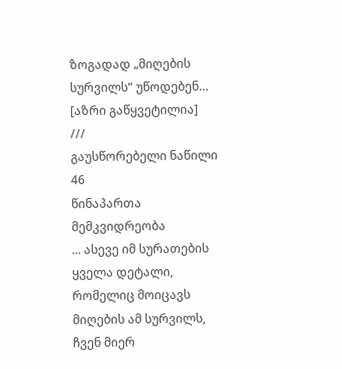ზოგადად „მიღების სურვილს“ უწოდებენ… [აზრი გაწყვეტილია]
///
გაუსწორებელი ნაწილი
46
წინაპართა მემკვიდრეობა
... ასევე იმ სურათების ყველა დეტალი, რომელიც მოიცავს მიღების ამ სურვილს, ჩვენ მიერ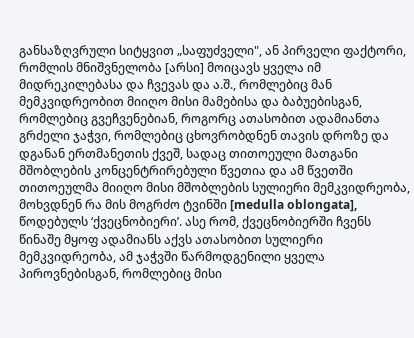განსაზღვრული სიტყვით „საფუძველი", ან პირველი ფაქტორი, რომლის მნიშვნელობა [არსი] მოიცავს ყველა იმ მიდრეკილებასა და ჩვევას და ა.შ., რომლებიც მან მემკვიდრეობით მიიღო მისი მამებისა და ბაბუებისგან, რომლებიც გვეჩვენებიან, როგორც ათასობით ადამიანთა გრძელი ჯაჭვი, რომლებიც ცხოვრობდნენ თავის დროზე და დგანან ერთმანეთის ქვეშ, სადაც თითოეული მათგანი მშობლების კონცენტრირებული წვეთია და ამ წვეთში თითოეულმა მიიღო მისი მშობლების სულიერი მემკვიდრეობა, მოხვდნენ რა მის მოგრძო ტვინში [medulla oblongata], წოდებულს ‘ქვეცნობიერი’. ასე რომ, ქვეცნობიერში ჩვენს წინაშე მყოფ ადამიანს აქვს ათასობით სულიერი მემკვიდრეობა, ამ ჯაჭვში წარმოდგენილი ყველა პიროვნებისგან, რომლებიც მისი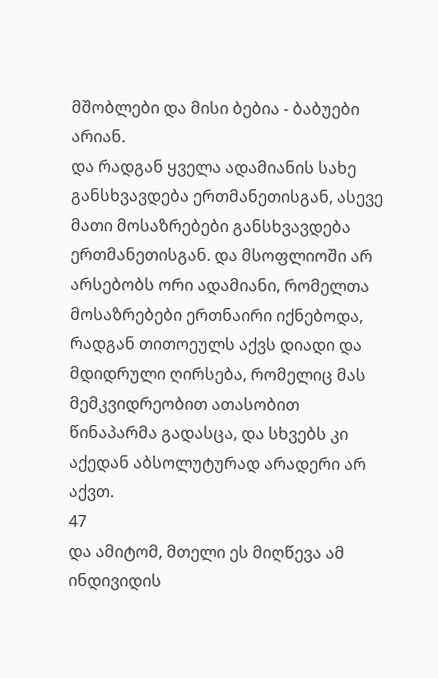მშობლები და მისი ბებია - ბაბუები არიან.
და რადგან ყველა ადამიანის სახე განსხვავდება ერთმანეთისგან, ასევე მათი მოსაზრებები განსხვავდება ერთმანეთისგან. და მსოფლიოში არ არსებობს ორი ადამიანი, რომელთა მოსაზრებები ერთნაირი იქნებოდა, რადგან თითოეულს აქვს დიადი და მდიდრული ღირსება, რომელიც მას მემკვიდრეობით ათასობით წინაპარმა გადასცა, და სხვებს კი აქედან აბსოლუტურად არადერი არ აქვთ.
47
და ამიტომ, მთელი ეს მიღწევა ამ ინდივიდის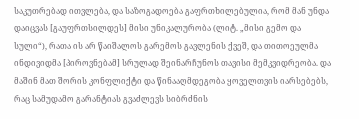საკუთრებად ითვლება, და საზოგადოება გაფრთხილებულია, რომ მან უნდა დაიცვას [გაუფრთსილდეს] მისი უნიკალურობა (ლიტ. „მისი გემო და სული“), რათა ის არ წაიშალოს გარემოს გავლენის ქვეშ, და თითოეულმა ინდივიდმა [პიროვნებამ] სრულად შეინარჩუნოს თავისი მემკვიდრეობა. და მაშინ მათ შორის კონფლიქტი და წინააღმდეგობა ყოველთვის იარსებებს, რაც სამუდამო გარანტიას გვაძლევს სიბრძნის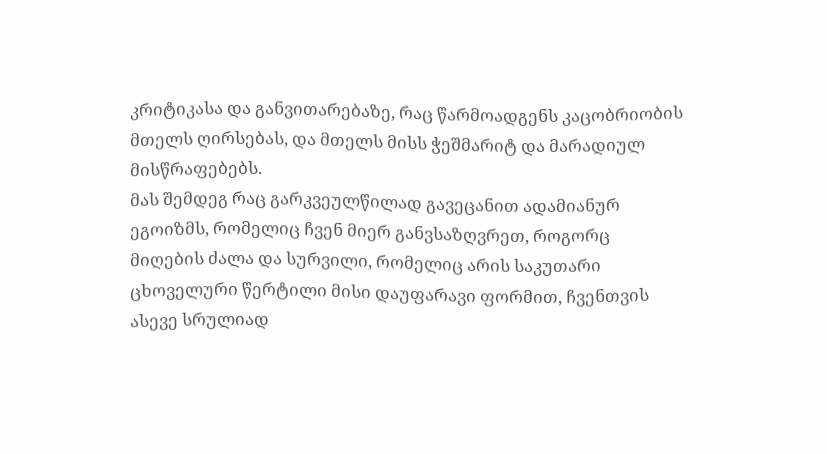კრიტიკასა და განვითარებაზე, რაც წარმოადგენს კაცობრიობის მთელს ღირსებას, და მთელს მისს ჭეშმარიტ და მარადიულ მისწრაფებებს.
მას შემდეგ რაც გარკვეულწილად გავეცანით ადამიანურ ეგოიზმს, რომელიც ჩვენ მიერ განვსაზღვრეთ, როგორც მიღების ძალა და სურვილი, რომელიც არის საკუთარი ცხოველური წერტილი მისი დაუფარავი ფორმით, ჩვენთვის ასევე სრულიად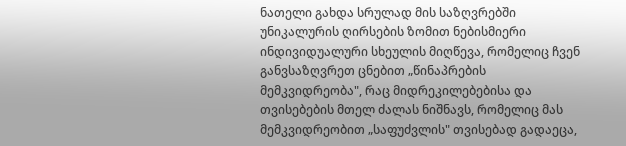ნათელი გახდა სრულად მის საზღვრებში უნიკალურის ღირსების ზომით ნებისმიერი ინდივიდუალური სხეულის მიღწევა, რომელიც ჩვენ განვსაზღვრეთ ცნებით „წინაპრების მემკვიდრეობა", რაც მიდრეკილებებისა და თვისებების მთელ ძალას ნიშნავს, რომელიც მას მემკვიდრეობით „საფუძვლის" თვისებად გადაეცა,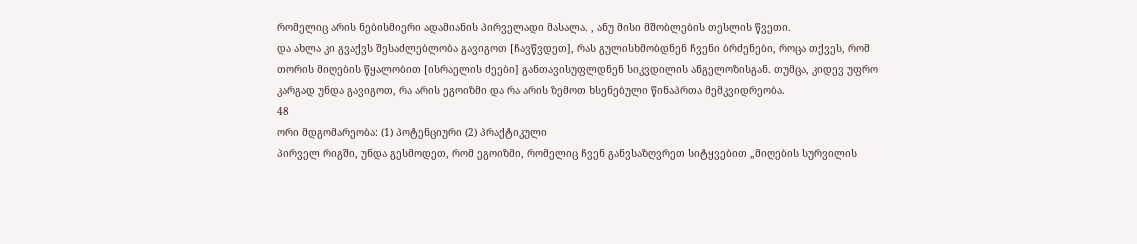რომელიც არის ნებისმიერი ადამიანის პირველადი მასალა. , ანუ მისი მშობლების თესლის წვეთი.
და ახლა კი გვაქვს შესაძლებლობა გავიგოთ [ჩავწვდეთ], რას გულისხმობდნენ ჩვენი ბრძენები, როცა თქვეს, რომ თორის მიღების წყალობით [ისრაელის ძეები] განთავისუფლდნენ სიკვდილის ანგელოზისგან. თუმცა, კიდევ უფრო კარგად უნდა გავიგოთ, რა არის ეგოიზმი და რა არის ზემოთ ხსენებული წინაპრთა მემკვიდრეობა.
48
ორი მდგომარეობა: (1) პოტენციური (2) პრაქტიკული
პირველ რიგში, უნდა გესმოდეთ, რომ ეგოიზმი, რომელიც ჩვენ განვსაზღვრეთ სიტყვებით „მიღების სურვილის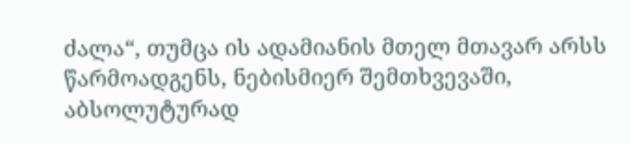ძალა“, თუმცა ის ადამიანის მთელ მთავარ არსს წარმოადგენს, ნებისმიერ შემთხვევაში, აბსოლუტურად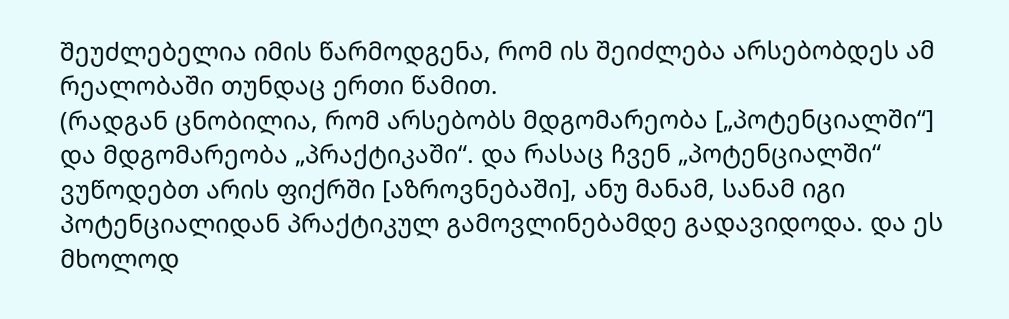შეუძლებელია იმის წარმოდგენა, რომ ის შეიძლება არსებობდეს ამ რეალობაში თუნდაც ერთი წამით.
(რადგან ცნობილია, რომ არსებობს მდგომარეობა [„პოტენციალში“] და მდგომარეობა „პრაქტიკაში“. და რასაც ჩვენ „პოტენციალში“ ვუწოდებთ არის ფიქრში [აზროვნებაში], ანუ მანამ, სანამ იგი პოტენციალიდან პრაქტიკულ გამოვლინებამდე გადავიდოდა. და ეს მხოლოდ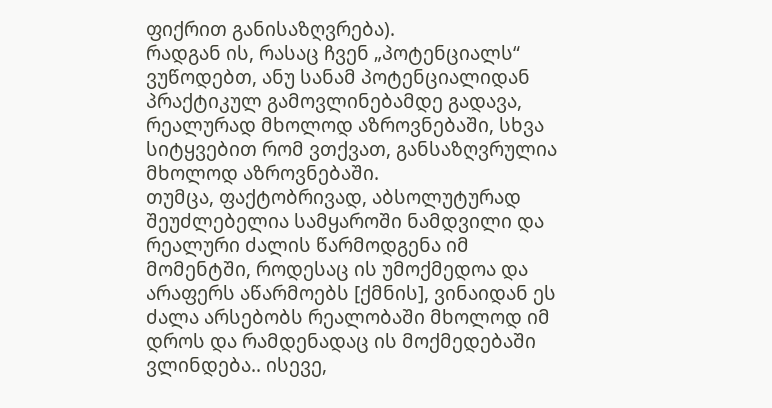ფიქრით განისაზღვრება).
რადგან ის, რასაც ჩვენ „პოტენციალს“ ვუწოდებთ, ანუ სანამ პოტენციალიდან პრაქტიკულ გამოვლინებამდე გადავა, რეალურად მხოლოდ აზროვნებაში, სხვა სიტყვებით რომ ვთქვათ, განსაზღვრულია მხოლოდ აზროვნებაში.
თუმცა, ფაქტობრივად, აბსოლუტურად შეუძლებელია სამყაროში ნამდვილი და რეალური ძალის წარმოდგენა იმ მომენტში, როდესაც ის უმოქმედოა და არაფერს აწარმოებს [ქმნის], ვინაიდან ეს ძალა არსებობს რეალობაში მხოლოდ იმ დროს და რამდენადაც ის მოქმედებაში ვლინდება.. ისევე,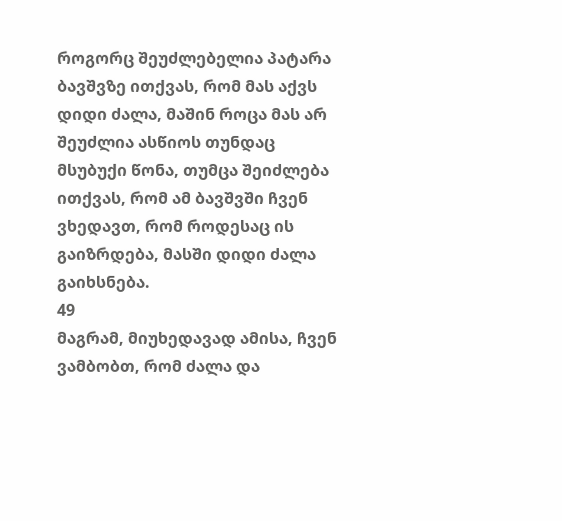როგორც შეუძლებელია პატარა ბავშვზე ითქვას, რომ მას აქვს დიდი ძალა, მაშინ როცა მას არ შეუძლია ასწიოს თუნდაც მსუბუქი წონა, თუმცა შეიძლება ითქვას, რომ ამ ბავშვში ჩვენ ვხედავთ, რომ როდესაც ის გაიზრდება, მასში დიდი ძალა გაიხსნება.
49
მაგრამ, მიუხედავად ამისა, ჩვენ ვამბობთ, რომ ძალა და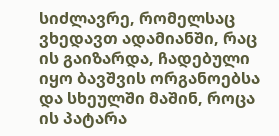სიძლავრე, რომელსაც ვხედავთ ადამიანში, რაც ის გაიზარდა, ჩადებული იყო ბავშვის ორგანოებსა და სხეულში მაშინ, როცა ის პატარა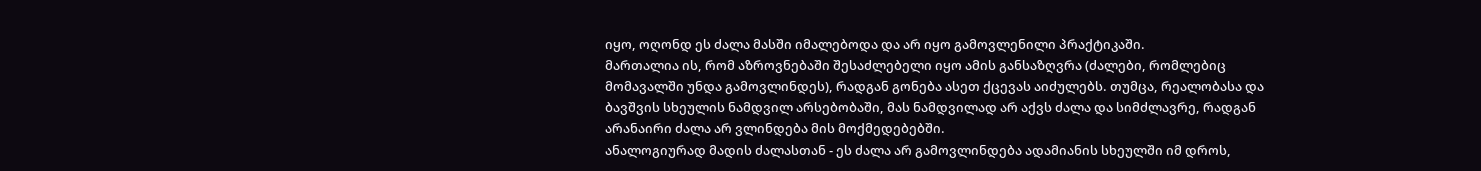იყო, ოღონდ ეს ძალა მასში იმალებოდა და არ იყო გამოვლენილი პრაქტიკაში.
მართალია ის, რომ აზროვნებაში შესაძლებელი იყო ამის განსაზღვრა (ძალები, რომლებიც მომავალში უნდა გამოვლინდეს), რადგან გონება ასეთ ქცევას აიძულებს. თუმცა, რეალობასა და ბავშვის სხეულის ნამდვილ არსებობაში, მას ნამდვილად არ აქვს ძალა და სიმძლავრე, რადგან არანაირი ძალა არ ვლინდება მის მოქმედებებში.
ანალოგიურად მადის ძალასთან - ეს ძალა არ გამოვლინდება ადამიანის სხეულში იმ დროს,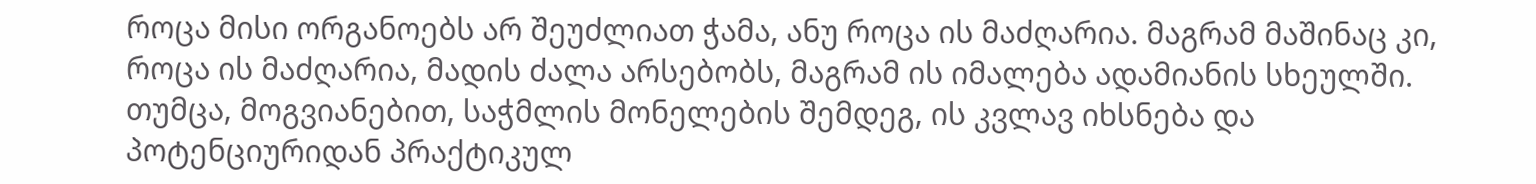როცა მისი ორგანოებს არ შეუძლიათ ჭამა, ანუ როცა ის მაძღარია. მაგრამ მაშინაც კი, როცა ის მაძღარია, მადის ძალა არსებობს, მაგრამ ის იმალება ადამიანის სხეულში. თუმცა, მოგვიანებით, საჭმლის მონელების შემდეგ, ის კვლავ იხსნება და პოტენციურიდან პრაქტიკულ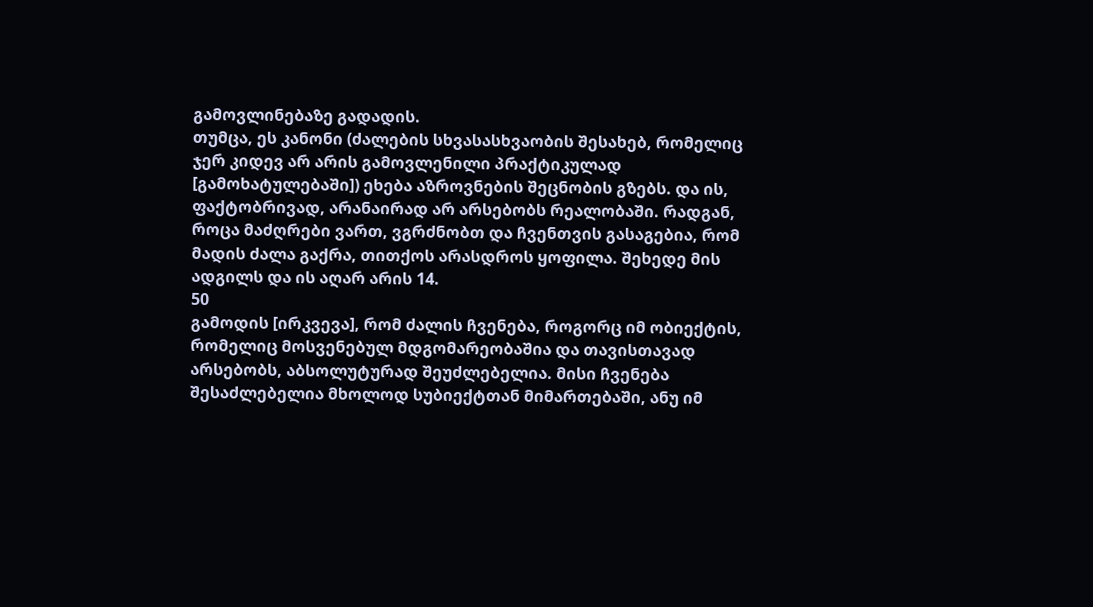გამოვლინებაზე გადადის.
თუმცა, ეს კანონი (ძალების სხვასასხვაობის შესახებ, რომელიც ჯერ კიდევ არ არის გამოვლენილი პრაქტიკულად [გამოხატულებაში]) ეხება აზროვნების შეცნობის გზებს. და ის, ფაქტობრივად, არანაირად არ არსებობს რეალობაში. რადგან, როცა მაძღრები ვართ, ვგრძნობთ და ჩვენთვის გასაგებია, რომ მადის ძალა გაქრა, თითქოს არასდროს ყოფილა. შეხედე მის ადგილს და ის აღარ არის 14.
50
გამოდის [ირკვევა], რომ ძალის ჩვენება, როგორც იმ ობიექტის, რომელიც მოსვენებულ მდგომარეობაშია და თავისთავად არსებობს, აბსოლუტურად შეუძლებელია. მისი ჩვენება შესაძლებელია მხოლოდ სუბიექტთან მიმართებაში, ანუ იმ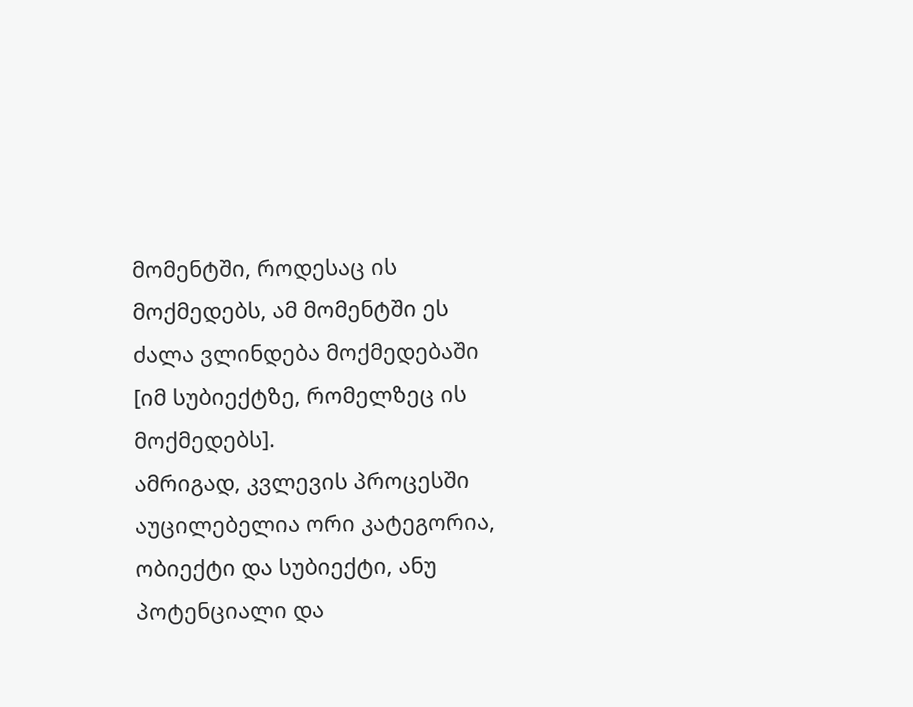მომენტში, როდესაც ის მოქმედებს, ამ მომენტში ეს ძალა ვლინდება მოქმედებაში [იმ სუბიექტზე, რომელზეც ის მოქმედებს].
ამრიგად, კვლევის პროცესში აუცილებელია ორი კატეგორია, ობიექტი და სუბიექტი, ანუ პოტენციალი და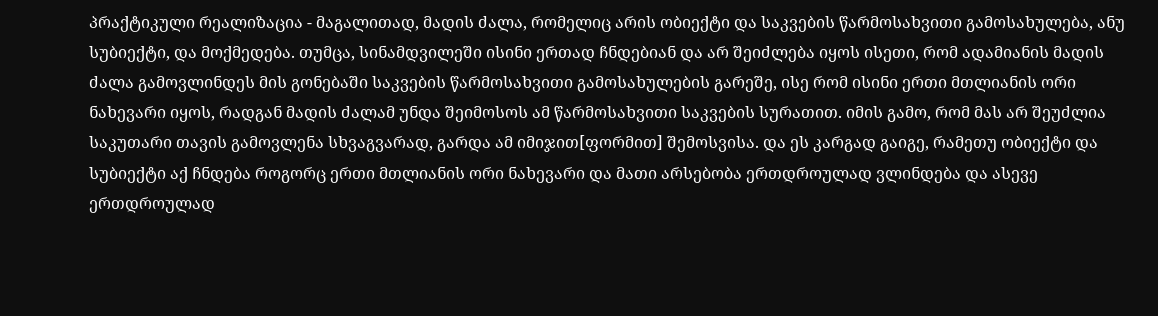პრაქტიკული რეალიზაცია - მაგალითად, მადის ძალა, რომელიც არის ობიექტი და საკვების წარმოსახვითი გამოსახულება, ანუ სუბიექტი, და მოქმედება. თუმცა, სინამდვილეში ისინი ერთად ჩნდებიან და არ შეიძლება იყოს ისეთი, რომ ადამიანის მადის ძალა გამოვლინდეს მის გონებაში საკვების წარმოსახვითი გამოსახულების გარეშე, ისე რომ ისინი ერთი მთლიანის ორი ნახევარი იყოს, რადგან მადის ძალამ უნდა შეიმოსოს ამ წარმოსახვითი საკვების სურათით. იმის გამო, რომ მას არ შეუძლია საკუთარი თავის გამოვლენა სხვაგვარად, გარდა ამ იმიჯით[ფორმით] შემოსვისა. და ეს კარგად გაიგე, რამეთუ ობიექტი და სუბიექტი აქ ჩნდება როგორც ერთი მთლიანის ორი ნახევარი და მათი არსებობა ერთდროულად ვლინდება და ასევე ერთდროულად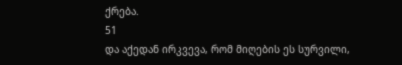ქრება.
51
და აქედან ირკვევა, რომ მიღების ეს სურვილი,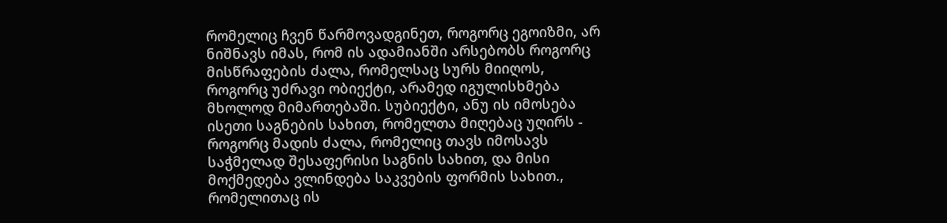რომელიც ჩვენ წარმოვადგინეთ, როგორც ეგოიზმი, არ ნიშნავს იმას, რომ ის ადამიანში არსებობს როგორც მისწრაფების ძალა, რომელსაც სურს მიიღოს, როგორც უძრავი ობიექტი, არამედ იგულისხმება მხოლოდ მიმართებაში. სუბიექტი, ანუ ის იმოსება ისეთი საგნების სახით, რომელთა მიღებაც უღირს - როგორც მადის ძალა, რომელიც თავს იმოსავს საჭმელად შესაფერისი საგნის სახით, და მისი მოქმედება ვლინდება საკვების ფორმის სახით., რომელითაც ის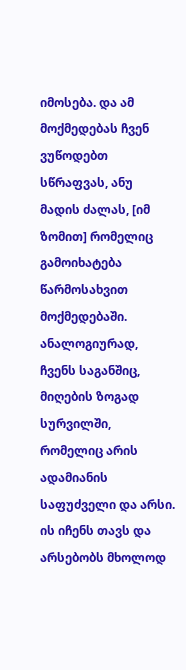იმოსება. და ამ მოქმედებას ჩვენ ვუწოდებთ სწრაფვას, ანუ მადის ძალას, [იმ ზომით] რომელიც გამოიხატება წარმოსახვით მოქმედებაში.
ანალოგიურად, ჩვენს საგანშიც, მიღების ზოგად სურვილში, რომელიც არის ადამიანის საფუძველი და არსი. ის იჩენს თავს და არსებობს მხოლოდ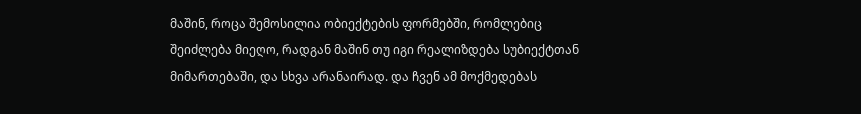მაშინ, როცა შემოსილია ობიექტების ფორმებში, რომლებიც შეიძლება მიეღო, რადგან მაშინ თუ იგი რეალიზდება სუბიექტთან მიმართებაში, და სხვა არანაირად. და ჩვენ ამ მოქმედებას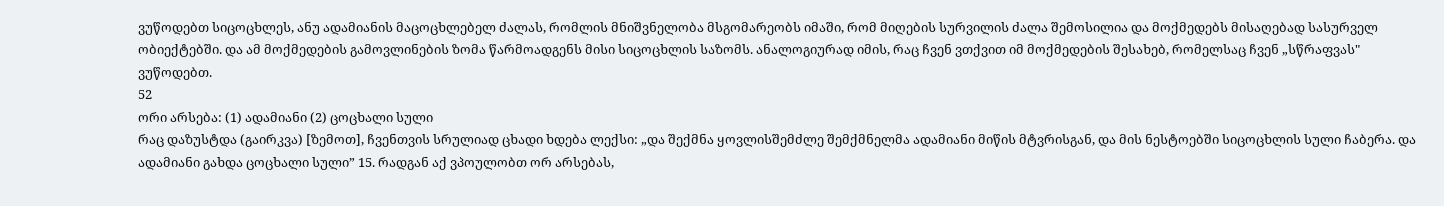ვუწოდებთ სიცოცხლეს, ანუ ადამიანის მაცოცხლებელ ძალას, რომლის მნიშვნელობა მსგომარეობს იმაში, რომ მიღების სურვილის ძალა შემოსილია და მოქმედებს მისაღებად სასურველ ობიექტებში. და ამ მოქმედების გამოვლინების ზომა წარმოადგენს მისი სიცოცხლის საზომს. ანალოგიურად იმის, რაც ჩვენ ვთქვით იმ მოქმედების შესახებ, რომელსაც ჩვენ „სწრაფვას" ვუწოდებთ.
52
ორი არსება: (1) ადამიანი (2) ცოცხალი სული
რაც დაზუსტდა (გაირკვა) [ზემოთ], ჩვენთვის სრულიად ცხადი ხდება ლექსი: „და შექმნა ყოვლისშემძლე შემქმნელმა ადამიანი მიწის მტვრისგან, და მის ნესტოებში სიცოცხლის სული ჩაბერა. და ადამიანი გახდა ცოცხალი სული” 15. რადგან აქ ვპოულობთ ორ არსებას,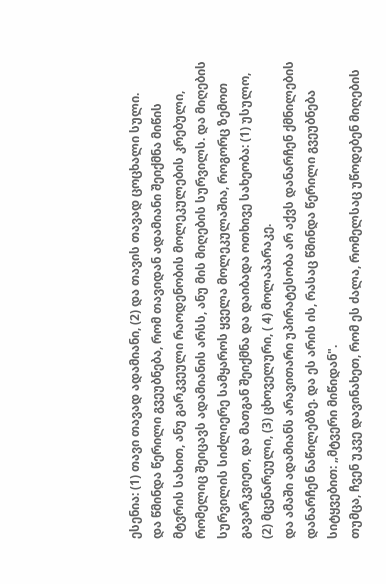ესენია: (1) თავი თავად ადამიანი, (2) და თავის თავად ცოცხალი სული.
და წმინდა წერილი გვეუბნება, რომ თავიდან ადამიანი შეიქმნა მიწის მტვრის სახით, ანუ გარკვეული რაოდენობის მოლეკულების კრებული, რომელიც შეიცავს ადამიანის არსს, ანუ მის მიღების სურვილს. და მიღების სურვილის სიძლიერე სამყაროს ყველა მოლეკულაშია, როგორც ზემოთ გავარკვიეთ, და მათგან შეიქმნა და დაიბადა ოთხივე სახეობა: (1) უსულო, (2) მცენარეული, (3) ცხოველური, ( 4) მოლაპარაკე.
და ამაში ადამიანს არავითარი უპირატესობა არ აქვს დანარჩენ ქმნილების დანარჩენ ნაწილებზე. და ეს არის ის, რასაც წმინდა წერილი გვეუბნება სიტყვებით: „მტვერი მიწიდან".
თუმცა, ჩვენ უკვე დავინახეთ, რომ ეს ძალა, რომელსაც უწოდებენ მიღების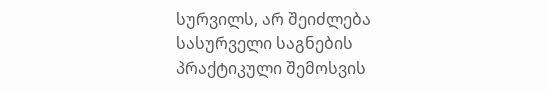სურვილს, არ შეიძლება სასურველი საგნების პრაქტიკული შემოსვის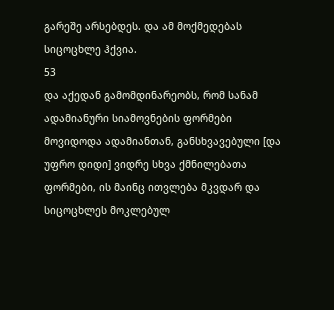გარეშე არსებდეს. და ამ მოქმედებას სიცოცხლე ჰქვია.
53
და აქედან გამომდინარეობს, რომ სანამ ადამიანური სიამოვნების ფორმები მოვიდოდა ადამიანთან, განსხვავებული [და უფრო დიდი] ვიდრე სხვა ქმნილებათა ფორმები, ის მაინც ითვლება მკვდარ და სიცოცხლეს მოკლებულ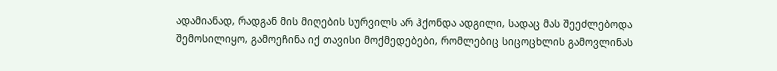ადამიანად, რადგან მის მიღების სურვილს არ ჰქონდა ადგილი, სადაც მას შეეძლებოდა შემოსილიყო, გამოეჩინა იქ თავისი მოქმედებები, რომლებიც სიცოცხლის გამოვლინას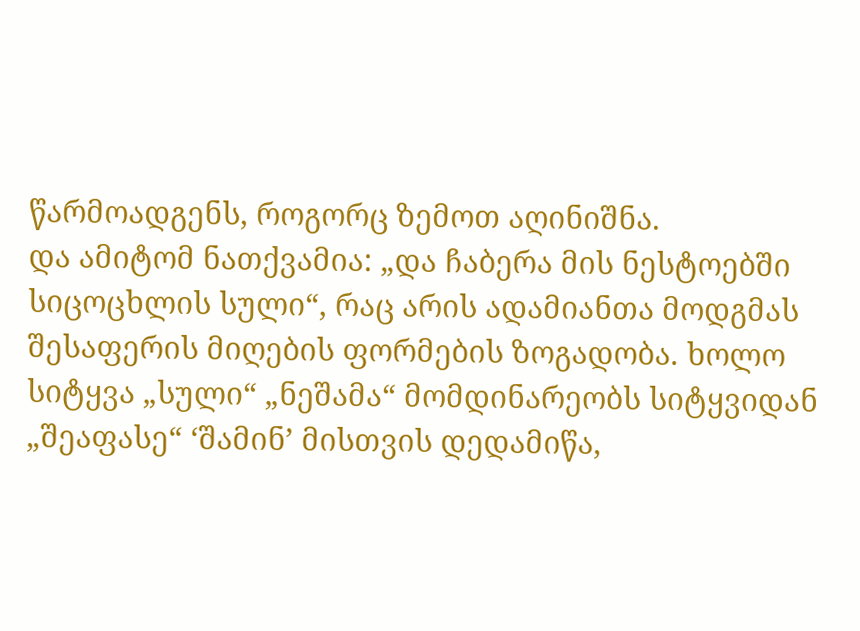წარმოადგენს, როგორც ზემოთ აღინიშნა.
და ამიტომ ნათქვამია: „და ჩაბერა მის ნესტოებში სიცოცხლის სული“, რაც არის ადამიანთა მოდგმას შესაფერის მიღების ფორმების ზოგადობა. ხოლო სიტყვა „სული“ „ნეშამა“ მომდინარეობს სიტყვიდან „შეაფასე“ ‘შამინ’ მისთვის დედამიწა,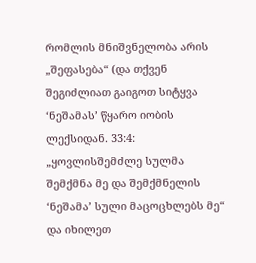რომლის მნიშვნელობა არის „შეფასება“ (და თქვენ შეგიძლიათ გაიგოთ სიტყვა ‘ნეშამას’ წყარო იობის ლექსიდან. 33:4: „ყოვლისშემძლე სულმა შემქმნა მე და შემქმნელის ‘ნეშამა’ სული მაცოცხლებს მე“ და იხილეთ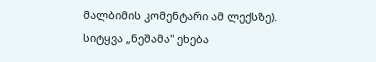მალბიმის კომენტარი ამ ლექსზე). სიტყვა „ნეშამა" ეხება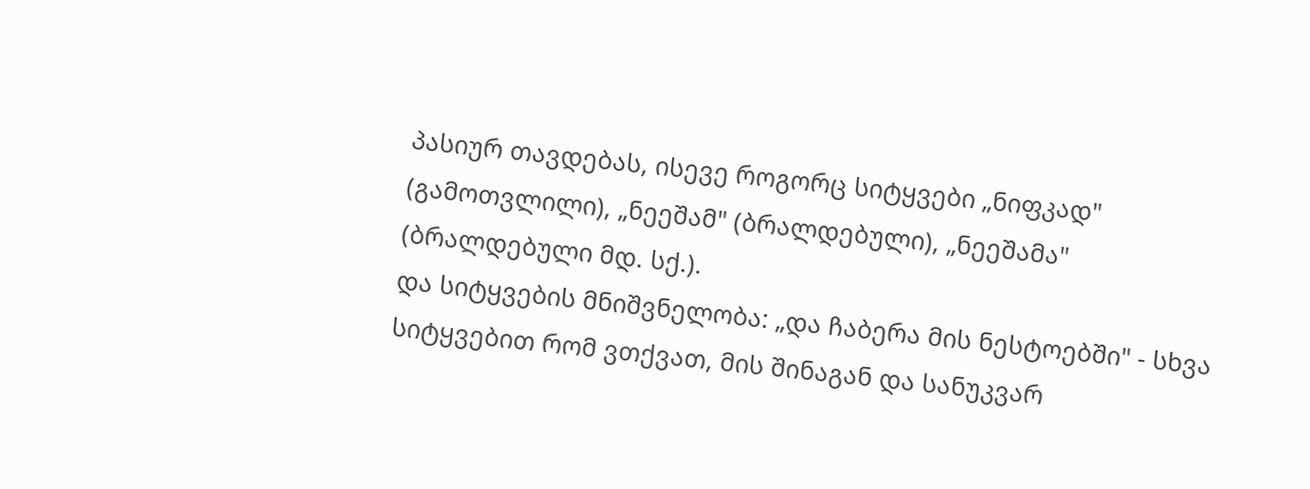პასიურ თავდებას, ისევე როგორც სიტყვები „ნიფკად" (გამოთვლილი), „ნეეშამ" (ბრალდებული), „ნეეშამა" (ბრალდებული მდ. სქ.).
და სიტყვების მნიშვნელობა: „და ჩაბერა მის ნესტოებში" - სხვა სიტყვებით რომ ვთქვათ, მის შინაგან და სანუკვარ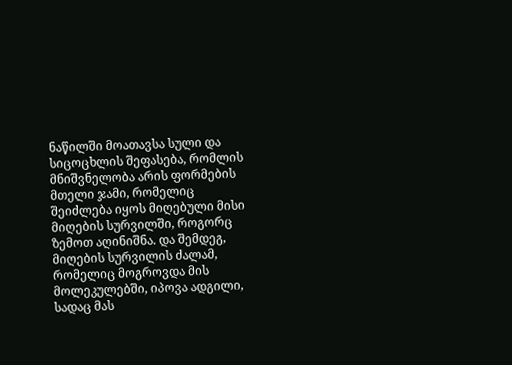ნაწილში მოათავსა სული და სიცოცხლის შეფასება, რომლის მნიშვნელობა არის ფორმების მთელი ჯამი, რომელიც შეიძლება იყოს მიღებული მისი მიღების სურვილში, როგორც ზემოთ აღინიშნა. და შემდეგ, მიღების სურვილის ძალამ, რომელიც მოგროვდა მის მოლეკულებში, იპოვა ადგილი, სადაც მას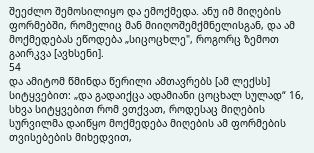შეეძლო შემოსილიყო და ემოქმედა. ანუ იმ მიღების ფორმებში, რომელიც მან მიიღოშემქმნელისგან, და ამ მოქმედებას ეწოდება „სიცოცხლე", როგორც ზემოთ გაირკვა [ავხსენი].
54
და ამიტომ წმინდა წერილი ამთავრებს [ამ ლექსს] სიტყვებით: „და გადაიქცა ადამიანი ცოცხალ სულად“ 16, სხვა სიტყვებით რომ ვთქვათ, როდესაც მიღების სურვილმა დაიწყო მოქმედება მიღების ამ ფორმების თვისებების მიხედვით,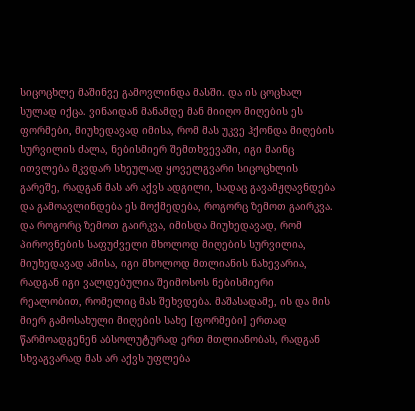სიცოცხლე მაშინვე გამოვლინდა მასში. და ის ცოცხალ სულად იქცა. ვინაიდან მანამდე მან მიიღო მიღების ეს ფორმები, მიუხედავად იმისა, რომ მას უკვე ჰქონდა მიღების სურვილის ძალა, ნებისმიერ შემთხვევაში, იგი მაინც ითვლება მკვდარ სხეულად ყოველგვარი სიცოცხლის გარეშე, რადგან მას არ აქვს ადგილი, სადაც გავამჟღავნდება და გამოავლინდება ეს მოქმედება, როგორც ზემოთ გაირკვა.
და როგორც ზემოთ გაირკვა, იმისდა მიუხედავად, რომ პიროვნების საფუძველი მხოლოდ მიღების სურვილია, მიუხედავად ამისა, იგი მხოლოდ მთლიანის ნახევარია, რადგან იგი ვალდებულია შეიმოსოს ნებისმიერი რეალობით, რომელიც მას შეხვდება. მაშასადამე, ის და მის მიერ გამოსახული მიღების სახე [ფორმები] ერთად წარმოადგენენ აბსოლუტურად ერთ მთლიანობას, რადგან სხვაგვარად მას არ აქვს უფლება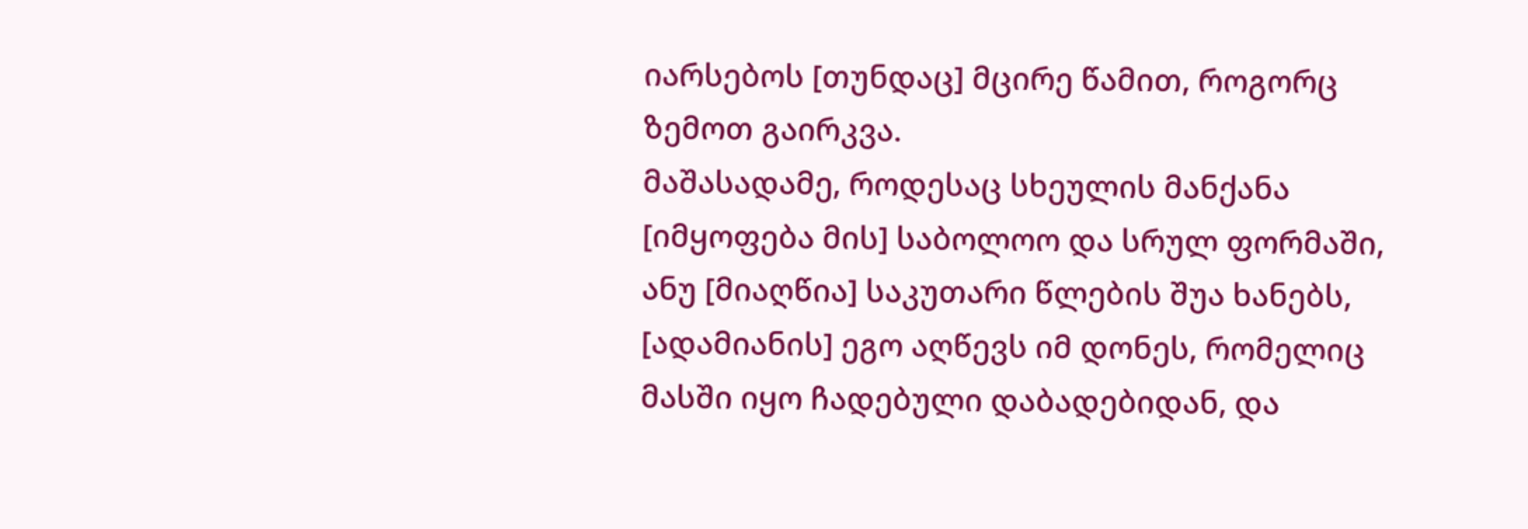იარსებოს [თუნდაც] მცირე წამით, როგორც ზემოთ გაირკვა.
მაშასადამე, როდესაც სხეულის მანქანა [იმყოფება მის] საბოლოო და სრულ ფორმაში, ანუ [მიაღწია] საკუთარი წლების შუა ხანებს, [ადამიანის] ეგო აღწევს იმ დონეს, რომელიც მასში იყო ჩადებული დაბადებიდან, და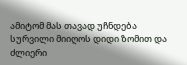ამიტომ მას თავად უჩნდება სურვილი მიიღოს დიდი ზომით და ძლიერი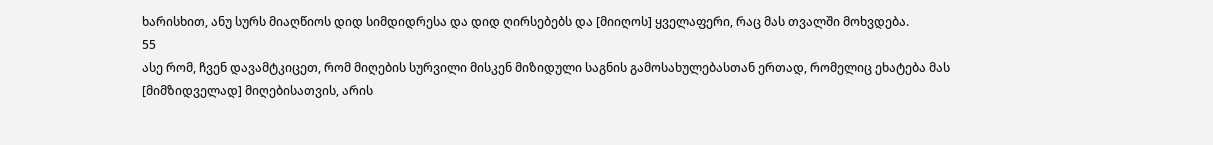ხარისხით, ანუ სურს მიაღწიოს დიდ სიმდიდრესა და დიდ ღირსებებს და [მიიღოს] ყველაფერი, რაც მას თვალში მოხვდება.
55
ასე რომ, ჩვენ დავამტკიცეთ, რომ მიღების სურვილი მისკენ მიზიდული საგნის გამოსახულებასთან ერთად, რომელიც ეხატება მას [მიმზიდველად] მიღებისათვის, არის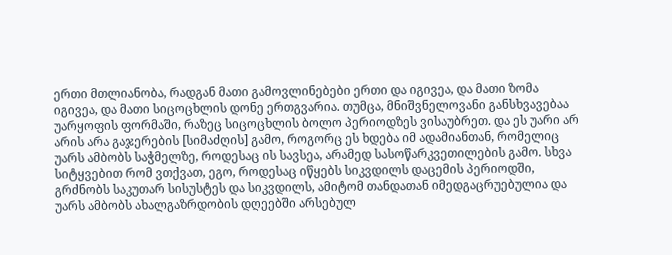ერთი მთლიანობა, რადგან მათი გამოვლინებები ერთი და იგივეა, და მათი ზომა იგივეა, და მათი სიცოცხლის დონე ერთგვარია. თუმცა, მნიშვნელოვანი განსხვავებაა უარყოფის ფორმაში, რაზეც სიცოცხლის ბოლო პერიოდზეს ვისაუბრეთ. და ეს უარი არ არის არა გაჯერების [სიმაძღის] გამო, როგორც ეს ხდება იმ ადამიანთან, რომელიც უარს ამბობს საჭმელზე, როდესაც ის სავსეა, არამედ სასოწარკვეთილების გამო. სხვა სიტყვებით რომ ვთქვათ, ეგო, როდესაც იწყებს სიკვდილს დაცემის პერიოდში, გრძნობს საკუთარ სისუსტეს და სიკვდილს, ამიტომ თანდათან იმედგაცრუებულია და უარს ამბობს ახალგაზრდობის დღეებში არსებულ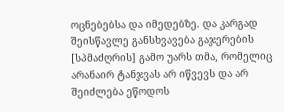ოცნებებსა და იმედებზე. და კარგად შეისწავლე განსხვავება გაჯერების [სპმაძღრის] გამო უარს თმა, რომელიც არანაირ ტანჯვას არ იწვევს და არ შეიძლება ეწოდოს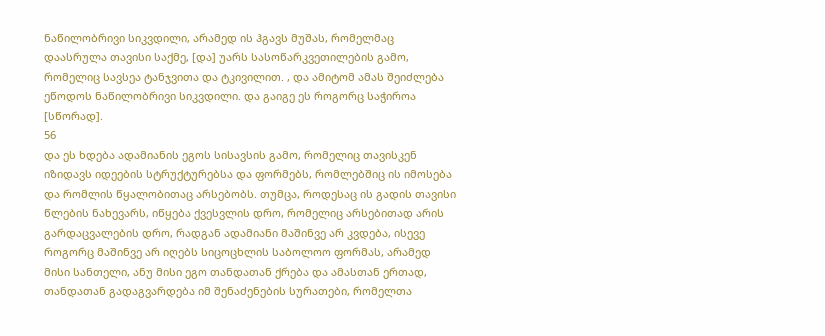ნაწილობრივი სიკვდილი, არამედ ის ჰგავს მუშას, რომელმაც დაასრულა თავისი საქმე, [და] უარს სასოწარკვეთილების გამო, რომელიც სავსეა ტანჯვითა და ტკივილით. , და ამიტომ ამას შეიძლება ეწოდოს ნაწილობრივი სიკვდილი. და გაიგე ეს როგორც საჭიროა [სწორად].
56
და ეს ხდება ადამიანის ეგოს სისავსის გამო, რომელიც თავისკენ იზიდავს იდეების სტრუქტურებსა და ფორმებს, რომლებშიც ის იმოსება და რომლის წყალობითაც არსებობს. თუმცა, როდესაც ის გადის თავისი წლების ნახევარს, იწყება ქვესვლის დრო, რომელიც არსებითად არის გარდაცვალების დრო, რადგან ადამიანი მაშინვე არ კვდება, ისევე როგორც მაშინვე არ იღებს სიცოცხლის საბოლოო ფორმას, არამედ მისი სანთელი, ანუ მისი ეგო თანდათან ქრება და ამასთან ერთად, თანდათან გადაგვარდება იმ შენაძენების სურათები, რომელთა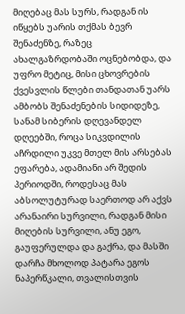მიღებაც მას სურს, რადგან ის იწყებს უარის თქმას ბევრ შენაძენზე, რაზეც ახალგაზრდობაში ოცნებობდა, და უფრო მეტიც, მისი ცხოვრების ქვესვლის წლები თანდათან უარს ამბობს შენაძენების სიდიდეზე, სანამ სიბერის დღევანდელ დღეებში, როცა სიკვდილის აჩრდილი უკვე მთელ მის არსებას ეფარება, ადამიანი არ შედის პერიოდში, როდესაც მას აბსოლუტურად საერთოდ არ აქვს არანაირი სურვილი, რადგან მისი მიღების სურვილი, ანუ ეგო, გაუფერულდა და გაქრა, და მასში დარჩა მხოლოდ პატარა ეგოს ნაპერწკალი, თვალისთვის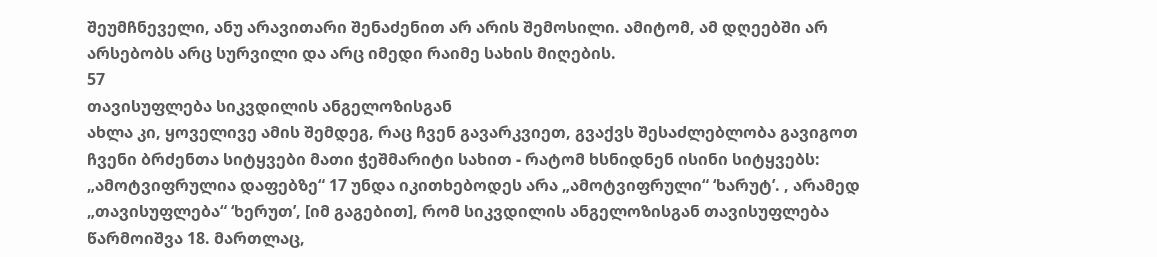შეუმჩნეველი, ანუ არავითარი შენაძენით არ არის შემოსილი. ამიტომ, ამ დღეებში არ არსებობს არც სურვილი და არც იმედი რაიმე სახის მიღების.
57
თავისუფლება სიკვდილის ანგელოზისგან
ახლა კი, ყოველივე ამის შემდეგ, რაც ჩვენ გავარკვიეთ, გვაქვს შესაძლებლობა გავიგოთ ჩვენი ბრძენთა სიტყვები მათი ჭეშმარიტი სახით - რატომ ხსნიდნენ ისინი სიტყვებს: „ამოტვიფრულია დაფებზე“ 17 უნდა იკითხებოდეს არა „ამოტვიფრული“ ‘ხარუტ’. , არამედ „თავისუფლება“ ‘ხერუთ’, [იმ გაგებით], რომ სიკვდილის ანგელოზისგან თავისუფლება წარმოიშვა 18. მართლაც,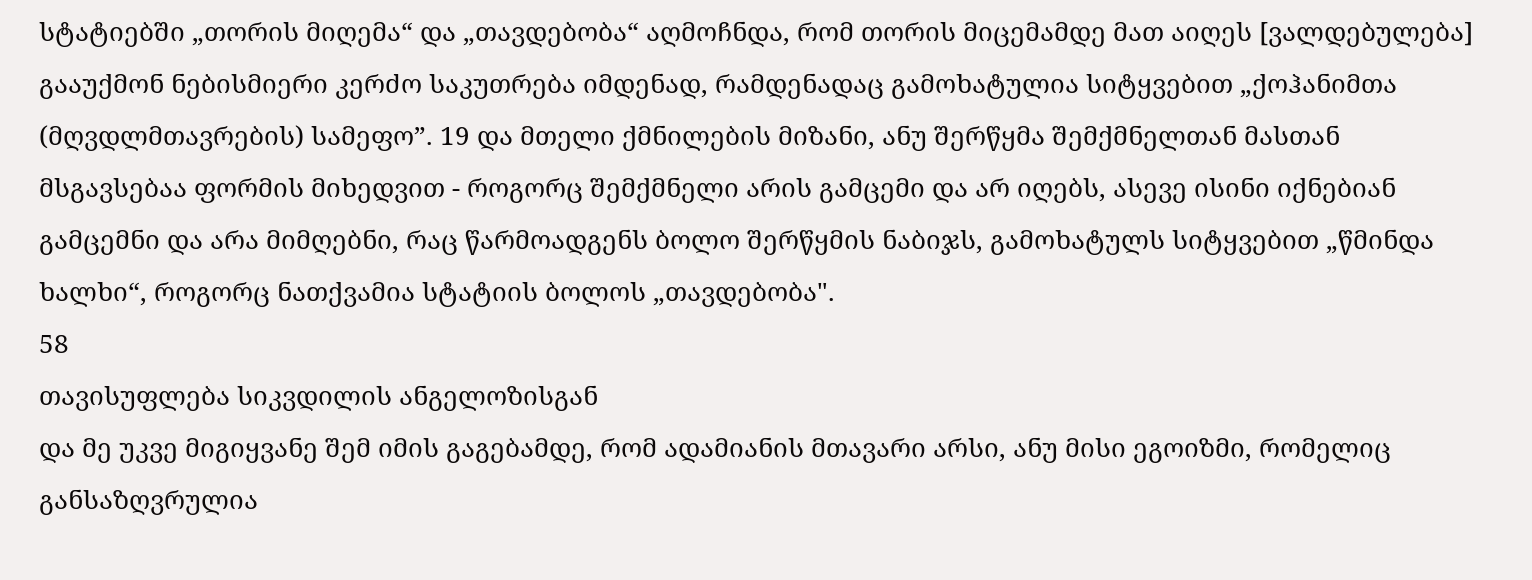სტატიებში „თორის მიღემა“ და „თავდებობა“ აღმოჩნდა, რომ თორის მიცემამდე მათ აიღეს [ვალდებულება] გააუქმონ ნებისმიერი კერძო საკუთრება იმდენად, რამდენადაც გამოხატულია სიტყვებით „ქოჰანიმთა (მღვდლმთავრების) სამეფო”. 19 და მთელი ქმნილების მიზანი, ანუ შერწყმა შემქმნელთან მასთან მსგავსებაა ფორმის მიხედვით - როგორც შემქმნელი არის გამცემი და არ იღებს, ასევე ისინი იქნებიან გამცემნი და არა მიმღებნი, რაც წარმოადგენს ბოლო შერწყმის ნაბიჯს, გამოხატულს სიტყვებით „წმინდა ხალხი“, როგორც ნათქვამია სტატიის ბოლოს „თავდებობა".
58
თავისუფლება სიკვდილის ანგელოზისგან
და მე უკვე მიგიყვანე შემ იმის გაგებამდე, რომ ადამიანის მთავარი არსი, ანუ მისი ეგოიზმი, რომელიც განსაზღვრულია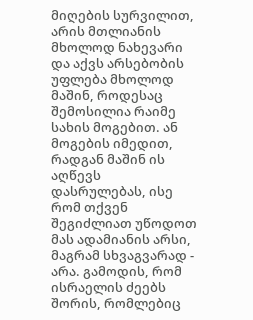მიღების სურვილით, არის მთლიანის მხოლოდ ნახევარი და აქვს არსებობის უფლება მხოლოდ მაშინ, როდესაც შემოსილია რაიმე სახის მოგებით. ან მოგების იმედით, რადგან მაშინ ის აღწევს დასრულებას, ისე რომ თქვენ შეგიძლიათ უწოდოთ მას ადამიანის არსი, მაგრამ სხვაგვარად - არა. გამოდის, რომ ისრაელის ძეებს შორის, რომლებიც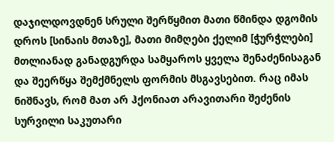დაჯილდოვდნენ სრული შერწყმით მათი წმინდა დგომის დროს [სინაის მთაზე], მათი მიმღები ქელიმ [ჭურჭლები] მთლიანად განადგურდა სამყაროს ყველა შენაძენისაგან და შეერწყა შემქმნელს ფორმის მსგავსებით. რაც იმას ნიშნავს, რომ მათ არ ჰქონიათ არავითარი შეძენის სურვილი საკუთარი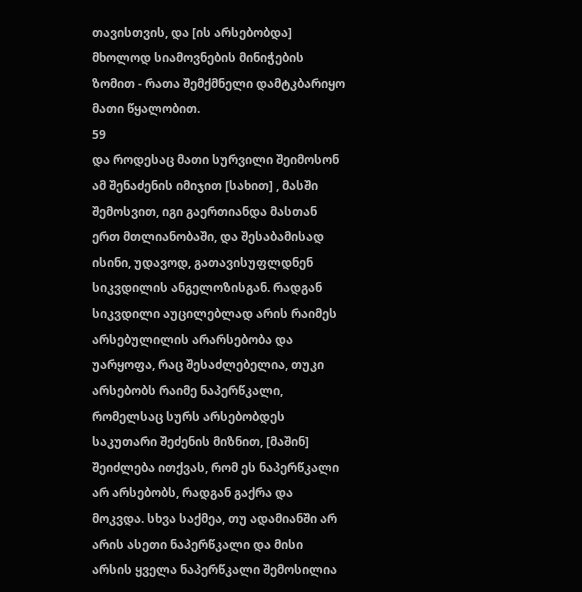თავისთვის, და [ის არსებობდა] მხოლოდ სიამოვნების მინიჭების ზომით - რათა შემქმნელი დამტკბარიყო მათი წყალობით.
59
და როდესაც მათი სურვილი შეიმოსონ ამ შენაძენის იმიჯით [სახით] , მასში შემოსვით, იგი გაერთიანდა მასთან ერთ მთლიანობაში, და შესაბამისად ისინი, უდავოდ, გათავისუფლდნენ სიკვდილის ანგელოზისგან. რადგან სიკვდილი აუცილებლად არის რაიმეს არსებულილის არარსებობა და უარყოფა, რაც შესაძლებელია, თუკი არსებობს რაიმე ნაპერწკალი, რომელსაც სურს არსებობდეს საკუთარი შეძენის მიზნით, [მაშინ] შეიძლება ითქვას, რომ ეს ნაპერწკალი არ არსებობს, რადგან გაქრა და მოკვდა. სხვა საქმეა, თუ ადამიანში არ არის ასეთი ნაპერწკალი და მისი არსის ყველა ნაპერწკალი შემოსილია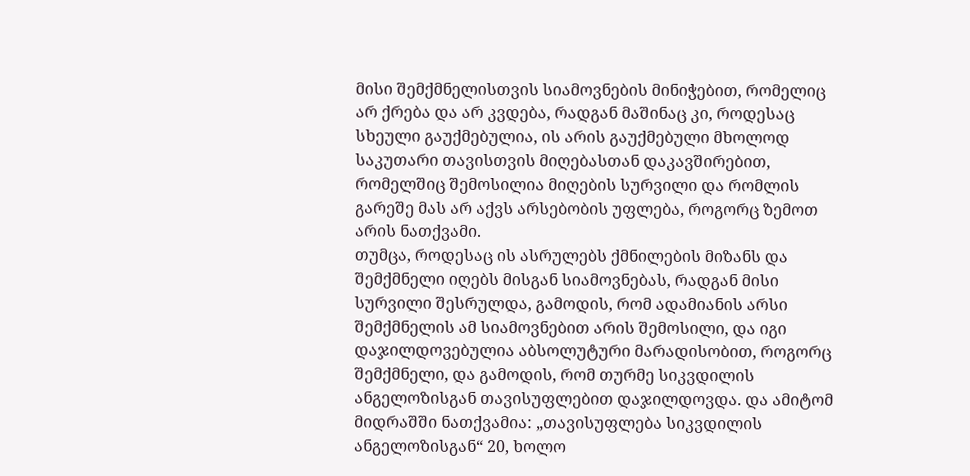მისი შემქმნელისთვის სიამოვნების მინიჭებით, რომელიც არ ქრება და არ კვდება, რადგან მაშინაც კი, როდესაც სხეული გაუქმებულია, ის არის გაუქმებული მხოლოდ საკუთარი თავისთვის მიღებასთან დაკავშირებით, რომელშიც შემოსილია მიღების სურვილი და რომლის გარეშე მას არ აქვს არსებობის უფლება, როგორც ზემოთ არის ნათქვამი.
თუმცა, როდესაც ის ასრულებს ქმნილების მიზანს და შემქმნელი იღებს მისგან სიამოვნებას, რადგან მისი სურვილი შესრულდა, გამოდის, რომ ადამიანის არსი შემქმნელის ამ სიამოვნებით არის შემოსილი, და იგი დაჯილდოვებულია აბსოლუტური მარადისობით, როგორც შემქმნელი, და გამოდის, რომ თურმე სიკვდილის ანგელოზისგან თავისუფლებით დაჯილდოვდა. და ამიტომ მიდრაშში ნათქვამია: „თავისუფლება სიკვდილის ანგელოზისგან“ 20, ხოლო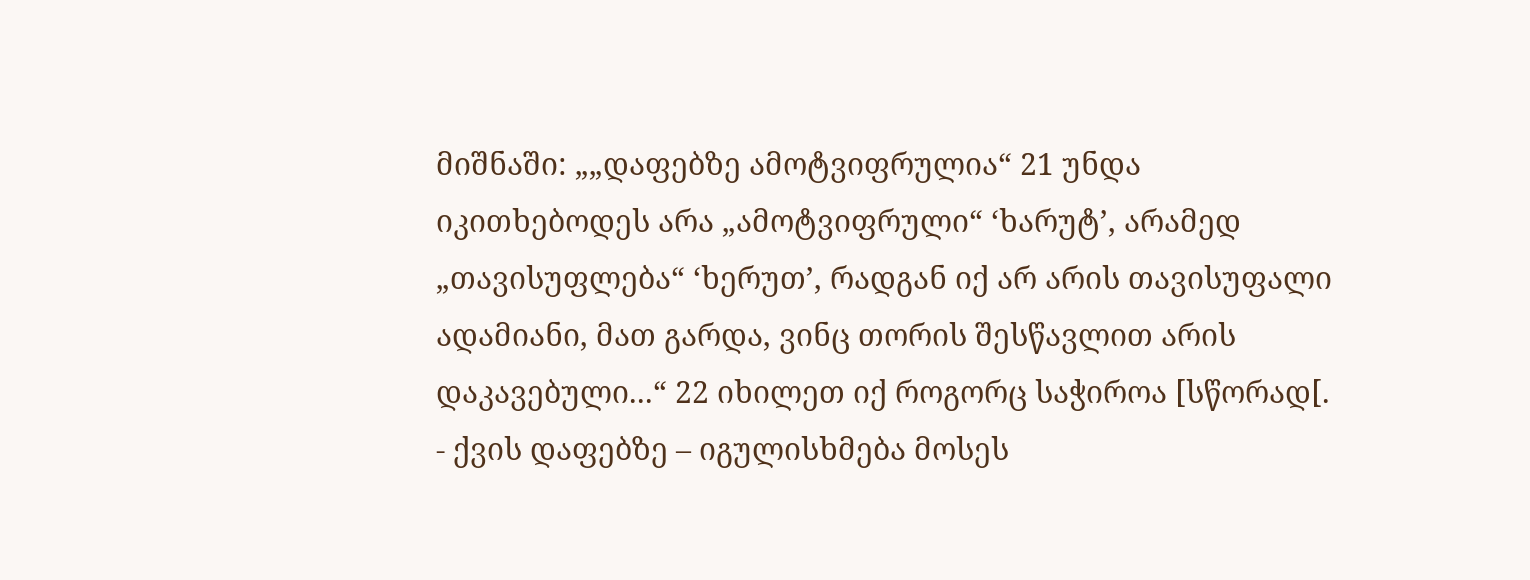მიშნაში: „„დაფებზე ამოტვიფრულია“ 21 უნდა იკითხებოდეს არა „ამოტვიფრული“ ‘ხარუტ’, არამედ „თავისუფლება“ ‘ხერუთ’, რადგან იქ არ არის თავისუფალი ადამიანი, მათ გარდა, ვინც თორის შესწავლით არის დაკავებული...“ 22 იხილეთ იქ როგორც საჭიროა [სწორად[.
- ქვის დაფებზე – იგულისხმება მოსეს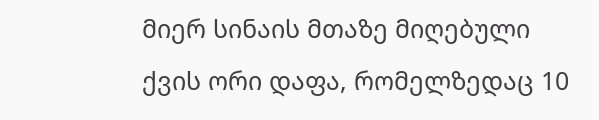მიერ სინაის მთაზე მიღებული ქვის ორი დაფა, რომელზედაც 10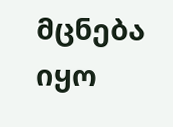მცნება იყო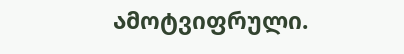ამოტვიფრული.